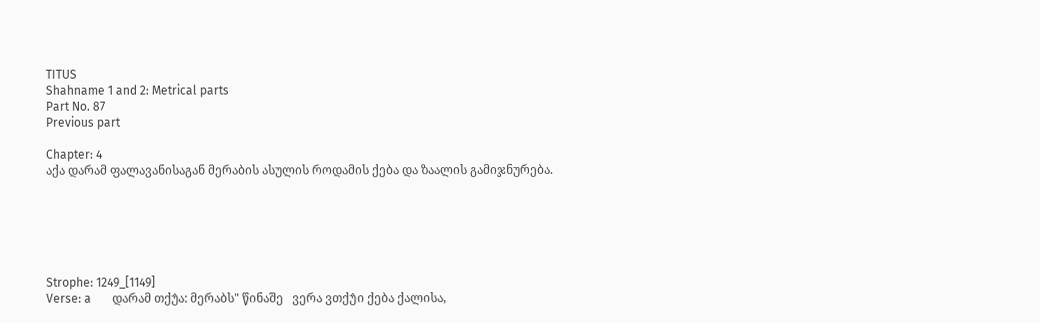TITUS
Shahname 1 and 2: Metrical parts
Part No. 87
Previous part

Chapter: 4
აქა დარამ ფალავანისაგან მერაბის ასულის როდამის ქება და ზაალის გამიჯნურება.






Strophe: 1249_[1149]
Verse: a       დარამ თქუ̂ა: მერაბს" წინაშე   ვერა ვთქუ̂ი ქება ქალისა,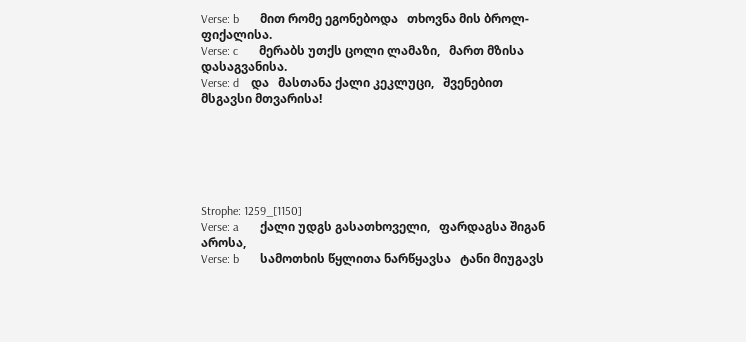Verse: b       მით რომე ეგონებოდა   თხოვნა მის ბროლ-ფიქალისა.
Verse: c       მერაბს უთქს ცოლი ლამაზი,   მართ მზისა დასაგვანისა.
Verse: d    და   მასთანა ქალი კეკლუცი,   შვენებით მსგავსი მთვარისა!






Strophe: 1259_[1150]
Verse: a       ქალი უდგს გასათხოველი,   ფარდაგსა შიგან აროსა,
Verse: b       სამოთხის წყლითა ნარწყავსა   ტანი მიუგავს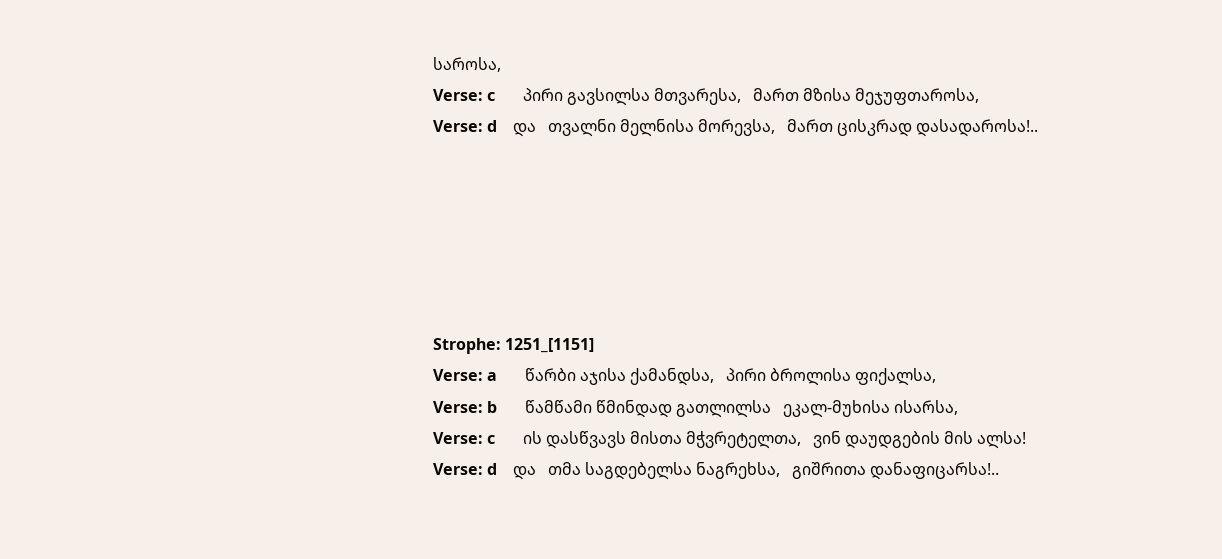საროსა,
Verse: c       პირი გავსილსა მთვარესა,   მართ მზისა მეჯუფთაროსა,
Verse: d    და   თვალნი მელნისა მორევსა,   მართ ცისკრად დასადაროსა!..






Strophe: 1251_[1151]
Verse: a       წარბი აჯისა ქამანდსა,   პირი ბროლისა ფიქალსა,
Verse: b       წამწამი წმინდად გათლილსა   ეკალ-მუხისა ისარსა,
Verse: c       ის დასწვავს მისთა მჭვრეტელთა,   ვინ დაუდგების მის ალსა!
Verse: d    და   თმა საგდებელსა ნაგრეხსა,   გიშრითა დანაფიცარსა!..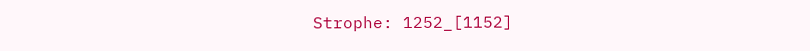Strophe: 1252_[1152]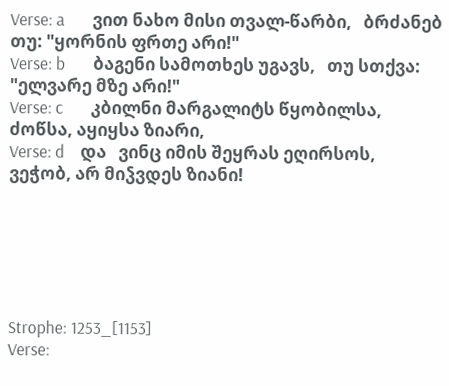Verse: a       ვით ნახო მისი თვალ-წარბი,   ბრძანებ თუ: "ყორნის ფრთე არი!"
Verse: b       ბაგენი სამოთხეს უგავს,   თუ სთქვა: "ელვარე მზე არი!"
Verse: c       კბილნი მარგალიტს წყობილსა,   ძოწსა, აყიყსა ზიარი,
Verse: d    და   ვინც იმის შეყრას ეღირსოს,   ვეჭობ, არ მიჴვდეს ზიანი!






Strophe: 1253_[1153]
Verse: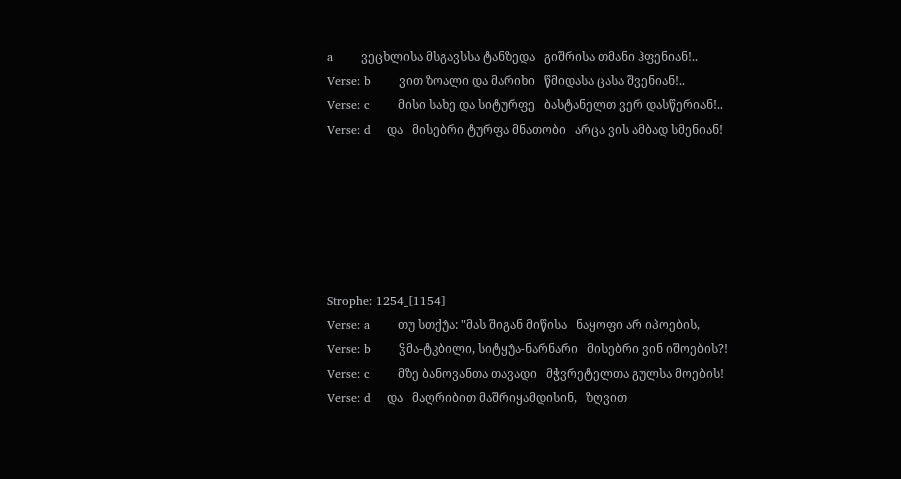a       ვეცხლისა მსგავსსა ტანზედა   გიშრისა თმანი ჰფენიან!..
Verse: b       ვით ზოალი და მარიხი   წმიდასა ცასა შვენიან!..
Verse: c       მისი სახე და სიტურფე   ბასტანელთ ვერ დასწერიან!..
Verse: d    და   მისებრი ტურფა მნათობი   არცა ვის ამბად სმენიან!






Strophe: 1254_[1154]
Verse: a       თუ სთქუ̂ა: "მას შიგან მიწისა   ნაყოფი არ იპოების,
Verse: b       ჴმა-ტკბილი, სიტყუ̂ა-ნარნარი   მისებრი ვინ იშოების?!
Verse: c       მზე ბანოვანთა თავადი   მჭვრეტელთა გულსა მოების!
Verse: d    და   მაღრიბით მაშრიყამდისინ,   ზღვით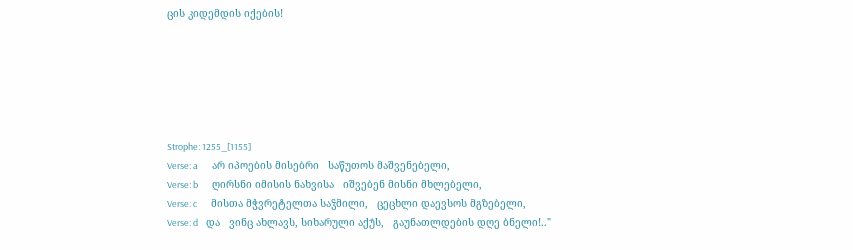ცის კიდემდის იქების!






Strophe: 1255_[1155]
Verse: a       არ იპოების მისებრი   საწუთოს მაშვენებელი,
Verse: b       ღირსნი იმისის ნახვისა   იშვებენ მისნი მხლებელი,
Verse: c       მისთა მჭვრეტელთა საჴმილი,   ცეცხლი დაევსოს მგზებელი,
Verse: d    და   ვინც ახლავს, სიხარული აქუ̂ს,   გაუნათლდების დღე ბნელი!.."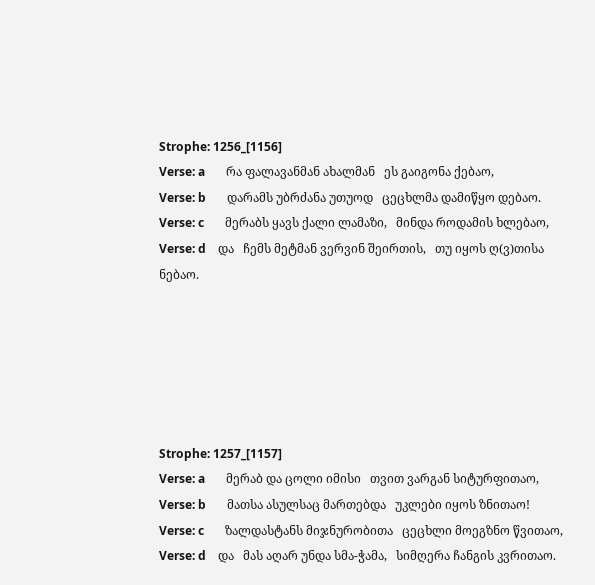Strophe: 1256_[1156]
Verse: a       რა ფალავანმან ახალმან   ეს გაიგონა ქებაო,
Verse: b       დარამს უბრძანა უთუოდ   ცეცხლმა დამიწყო დებაო.
Verse: c       მერაბს ყავს ქალი ლამაზი,   მინდა როდამის ხლებაო,
Verse: d    და   ჩემს მეტმან ვერვინ შეირთის,   თუ იყოს ღ(ვ)თისა ნებაო.






Strophe: 1257_[1157]
Verse: a       მერაბ და ცოლი იმისი   თვით ვარგან სიტურფითაო,
Verse: b       მათსა ასულსაც მართებდა   უკლები იყოს ზნითაო!
Verse: c       ზალდასტანს მიჯნურობითა   ცეცხლი მოეგზნო წვითაო,
Verse: d    და   მას აღარ უნდა სმა-ჭამა,   სიმღერა ჩანგის კვრითაო.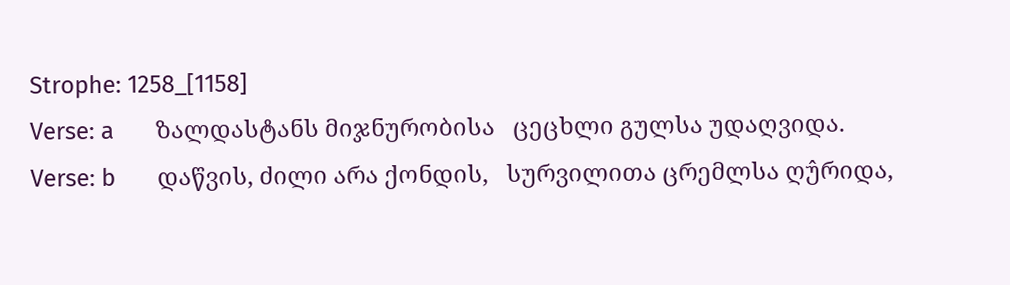Strophe: 1258_[1158]
Verse: a       ზალდასტანს მიჯნურობისა   ცეცხლი გულსა უდაღვიდა.
Verse: b       დაწვის, ძილი არა ქონდის,   სურვილითა ცრემლსა ღუ̂რიდა,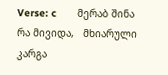Verse: c       მერაბ შინა რა მივიდა,   მხიარული კარგა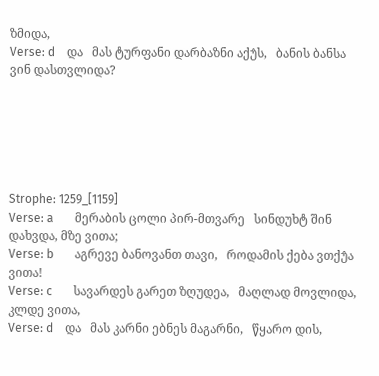ზმიდა,
Verse: d    და   მას ტურფანი დარბაზნი აქუ̂ს,   ბანის ბანსა ვინ დასთვლიდა?






Strophe: 1259_[1159]
Verse: a       მერაბის ცოლი პირ-მთვარე   სინდუხტ შინ დახვდა, მზე ვითა;
Verse: b       აგრევე ბანოვანთ თავი,   როდამის ქება ვთქუ̂ა ვითა!
Verse: c       სავარდეს გარეთ ზღუდეა,   მაღლად მოვლიდა, კლდე ვითა,
Verse: d    და   მას კარნი ებნეს მაგარნი,   წყარო დის,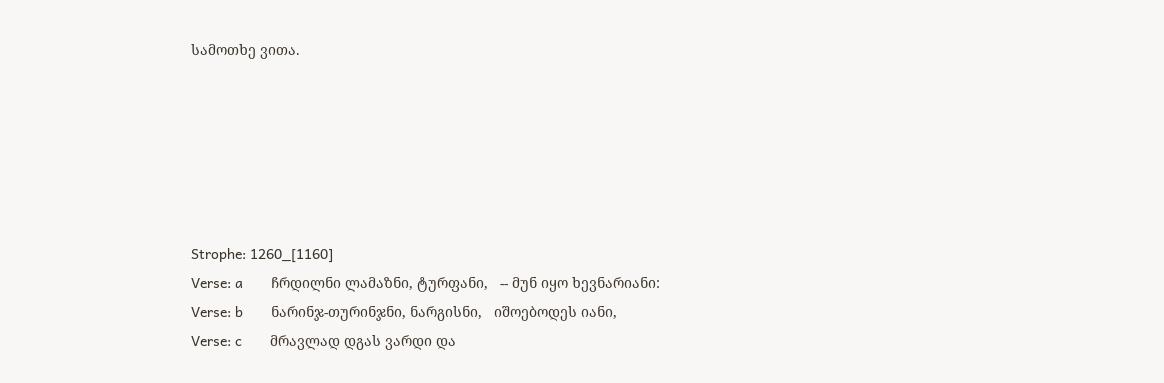სამოთხე ვითა.






Strophe: 1260_[1160]
Verse: a       ჩრდილნი ლამაზნი, ტურფანი,   -- მუნ იყო ხევნარიანი:
Verse: b       ნარინჯ-თურინჯნი, ნარგისნი,   იშოებოდეს იანი,
Verse: c       მრავლად დგას ვარდი და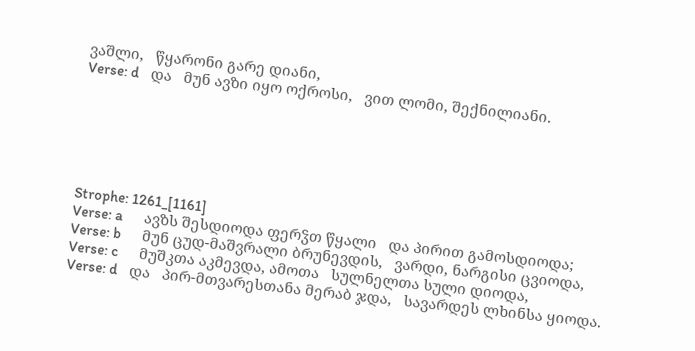ვაშლი,   წყარონი გარე დიანი,
Verse: d    და   მუნ ავზი იყო ოქროსი,   ვით ლომი, შექნილიანი.






Strophe: 1261_[1161]
Verse: a       ავზს შესდიოდა ფერჴთ წყალი   და პირით გამოსდიოდა;
Verse: b       მუნ ცუდ-მაშვრალი ბრუნევდის,   ვარდი, ნარგისი ცვიოდა,
Verse: c       მუშკთა აკმევდა, ამოთა   სულნელთა სული დიოდა,
Verse: d    და   პირ-მთვარესთანა მერაბ ჯდა,   სავარდეს ლხინსა ყიოდა.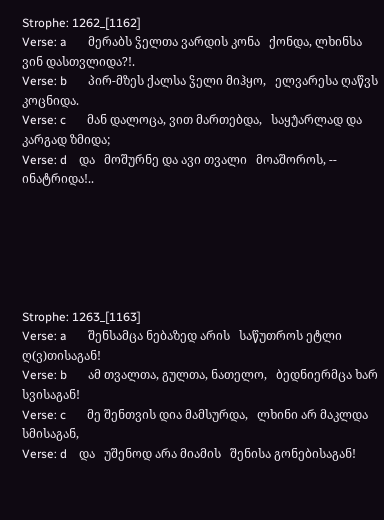Strophe: 1262_[1162]
Verse: a       მერაბს ჴელთა ვარდის კონა   ქონდა, ლხინსა ვინ დასთვლიდა?!.
Verse: b       პირ-მზეს ქალსა ჴელი მიჰყო,   ელვარესა ღაწვს კოცნიდა.
Verse: c       მან დალოცა, ვით მართებდა,   საყუ̂არლად და კარგად ზმიდა;
Verse: d    და   მოშურნე და ავი თვალი   მოაშოროს, -- ინატრიდა!..






Strophe: 1263_[1163]
Verse: a       შენსამცა ნებაზედ არის   საწუთროს ეტლი ღ(ვ)თისაგან!
Verse: b       ამ თვალთა, გულთა, ნათელო,   ბედნიერმცა ხარ სვისაგან!
Verse: c       მე შენთვის დია მამსურდა,   ლხინი არ მაკლდა სმისაგან,
Verse: d    და   უშენოდ არა მიამის   შენისა გონებისაგან!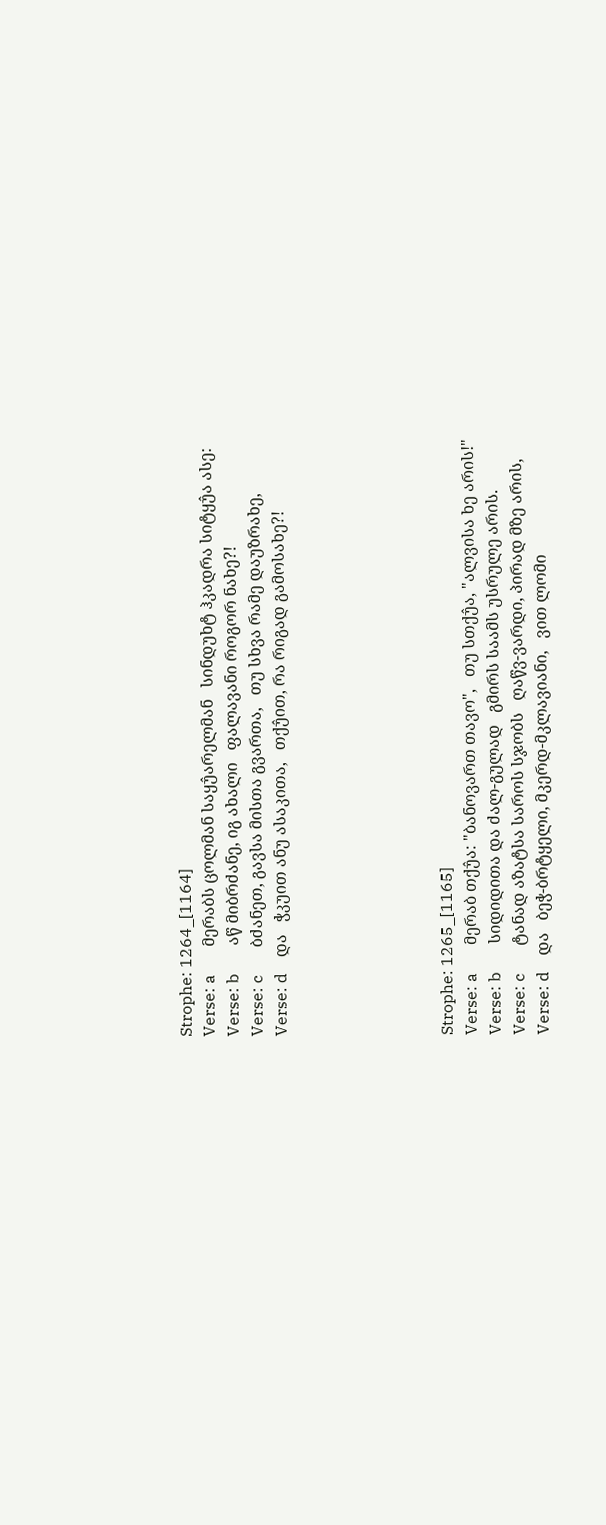Strophe: 1264_[1164]
Verse: a       მერაბს ცოლმან საყუ̂არელმან   სინდუხტ ჰკადრა სიტყუ̂ა ასე:
Verse: b       აწ მიბრძანე, იგ ახალი   ფალავანი როგორ ნახე?!
Verse: c       ბძანეთ, გავსა მისთა გვართა,   თუ სხვა რამე დაუზრახე,
Verse: d    და   ჭკუით ანუ ასაკითა,   თქუ̂ით, რა რიგად გამოსახე?!






Strophe: 1265_[1165]
Verse: a       მერაბ თქუ̂ა: "ბანოვართ თავო",   თუ სთქუ̂ა, "ალვისა ხე არის!"
Verse: b       სიდიდითა და ძალ-გულად   გმირს საამს უსრულე არის.
Verse: c       ტანად აზატსა საროს სჯობს   ღაწვ-ვარდი, პირად მზე არის,
Verse: d    და   ბეჭ-ბრტყელი, მკერდ-მკლავიანი,   ვით ლომი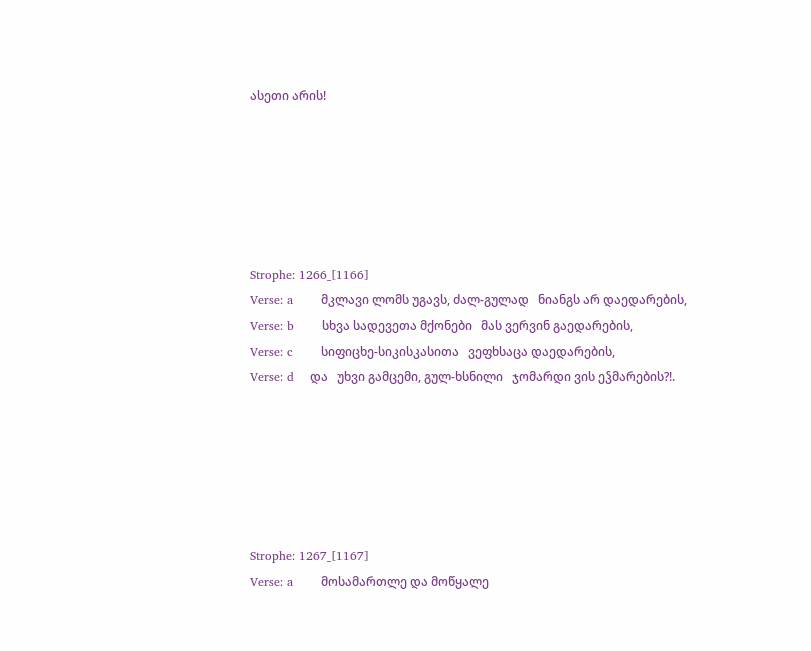ასეთი არის!






Strophe: 1266_[1166]
Verse: a       მკლავი ლომს უგავს, ძალ-გულად   ნიანგს არ დაედარების,
Verse: b       სხვა სადევეთა მქონები   მას ვერვინ გაედარების,
Verse: c       სიფიცხე-სიკისკასითა   ვეფხსაცა დაედარების,
Verse: d    და   უხვი გამცემი, გულ-ხსნილი   ჯომარდი ვის ეჴმარების?!.






Strophe: 1267_[1167]
Verse: a       მოსამართლე და მოწყალე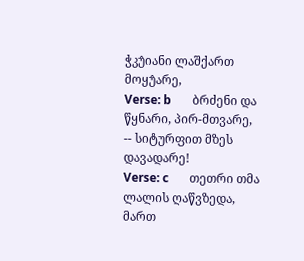ჭკუ̂იანი ლაშქართ მოყუ̂არე,
Verse: b       ბრძენი და წყნარი, პირ-მთვარე,   -- სიტურფით მზეს დავადარე!
Verse: c       თეთრი თმა ლალის ღაწვზედა,   მართ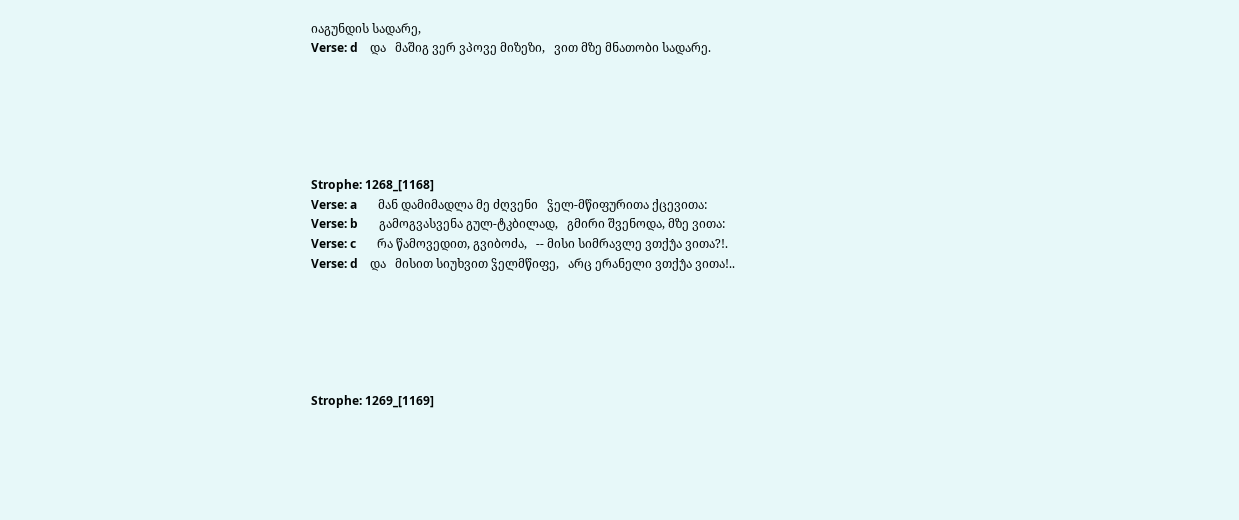იაგუნდის სადარე,
Verse: d    და   მაშიგ ვერ ვპოვე მიზეზი,   ვით მზე მნათობი სადარე.






Strophe: 1268_[1168]
Verse: a       მან დამიმადლა მე ძღვენი   ჴელ-მწიფურითა ქცევითა:
Verse: b       გამოგვასვენა გულ-ტკბილად,   გმირი შვენოდა, მზე ვითა:
Verse: c       რა წამოვედით, გვიბოძა,   -- მისი სიმრავლე ვთქუ̂ა ვითა?!.
Verse: d    და   მისით სიუხვით ჴელმწიფე,   არც ერანელი ვთქუ̂ა ვითა!..






Strophe: 1269_[1169]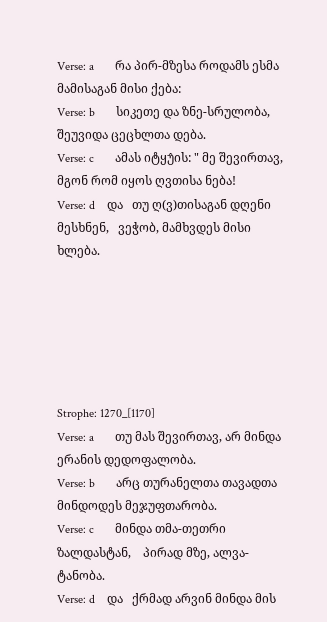Verse: a       რა პირ-მზესა როდამს ესმა   მამისაგან მისი ქება:
Verse: b       სიკეთე და ზნე-სრულობა,   შეუვიდა ცეცხლთა დება.
Verse: c       ამას იტყუ̂ის: " მე შევირთავ,   მგონ რომ იყოს ღვთისა ნება!
Verse: d    და   თუ ღ(ვ)თისაგან დღენი მესხნენ,   ვეჭობ, მამხვდეს მისი ხლება.






Strophe: 1270_[1170]
Verse: a       თუ მას შევირთავ, არ მინდა   ერანის დედოფალობა.
Verse: b       არც თურანელთა თავადთა   მინდოდეს მეჯუფთარობა.
Verse: c       მინდა თმა-თეთრი ზალდასტან,    პირად მზე, ალვა-ტანობა.
Verse: d    და   ქრმად არვინ მინდა მის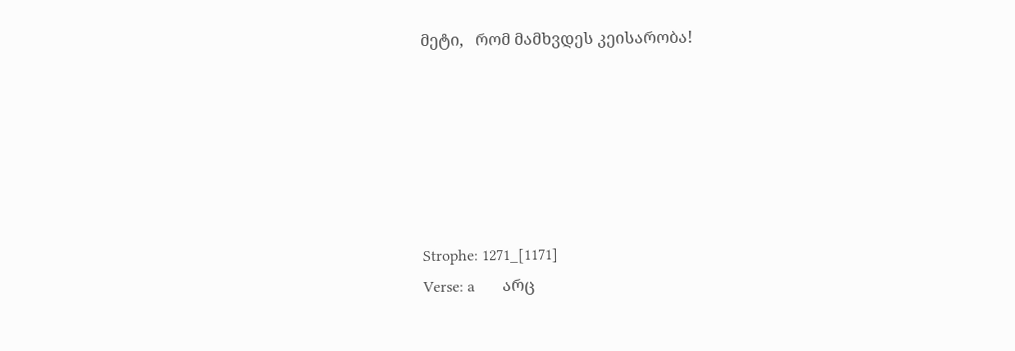მეტი,   რომ მამხვდეს კეისარობა!






Strophe: 1271_[1171]
Verse: a       არც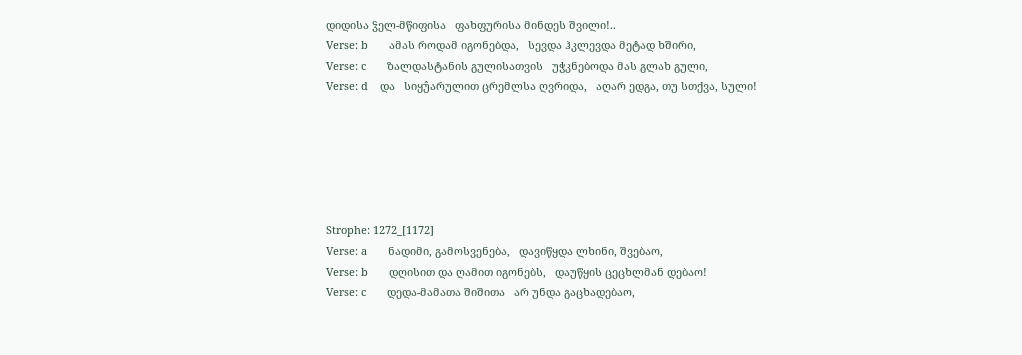დიდისა ჴელ-მწიფისა   ფახფურისა მინდეს შვილი!..
Verse: b       ამას როდამ იგონებდა,   სევდა ჰკლევდა მეტად ხშირი,
Verse: c       ზალდასტანის გულისათვის   უჭკნებოდა მას გლახ გული,
Verse: d    და   სიყუ̂არულით ცრემლსა ღვრიდა,   აღარ ედგა, თუ სთქვა, სული!






Strophe: 1272_[1172]
Verse: a       ნადიმი, გამოსვენება,   დავიწყდა ლხინი, შვებაო,
Verse: b       დღისით და ღამით იგონებს,   დაუწყის ცეცხლმან დებაო!
Verse: c       დედა-მამათა შიშითა   არ უნდა გაცხადებაო,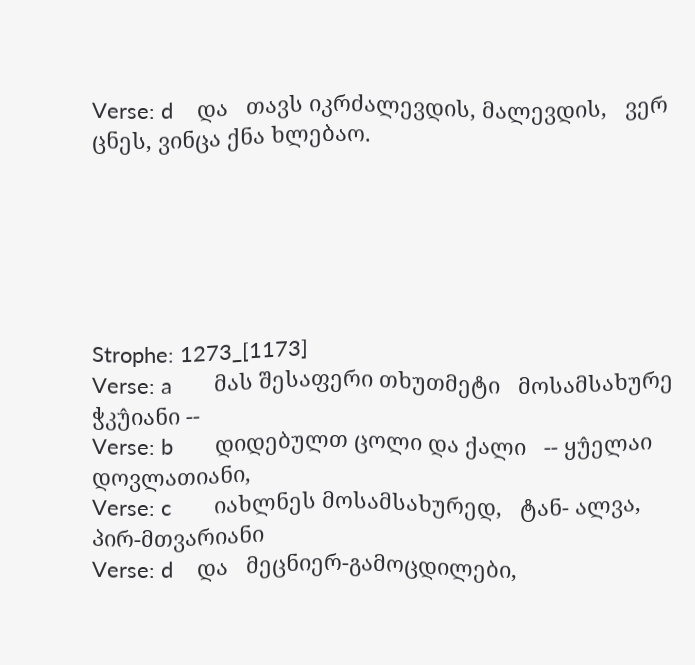Verse: d    და   თავს იკრძალევდის, მალევდის,   ვერ ცნეს, ვინცა ქნა ხლებაო.






Strophe: 1273_[1173]
Verse: a       მას შესაფერი თხუთმეტი   მოსამსახურე ჭკუ̂იანი --
Verse: b       დიდებულთ ცოლი და ქალი   -- ყუ̂ელაი დოვლათიანი,
Verse: c       იახლნეს მოსამსახურედ,   ტან- ალვა, პირ-მთვარიანი
Verse: d    და   მეცნიერ-გამოცდილები,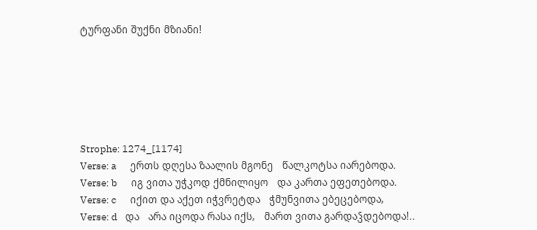ტურფანი შუქნი მზიანი!






Strophe: 1274_[1174]
Verse: a       ერთს დღესა ზაალის მგონე   წალკოტსა იარებოდა.
Verse: b       იგ ვითა უჭკოდ ქმნილიყო   და კართა ეფეთებოდა.
Verse: c       იქით და აქეთ იჭვრეტდა   ჭმუნვითა ებეცებოდა,
Verse: d    და   არა იცოდა რასა იქს,   მართ ვითა გარდაჴდებოდა!..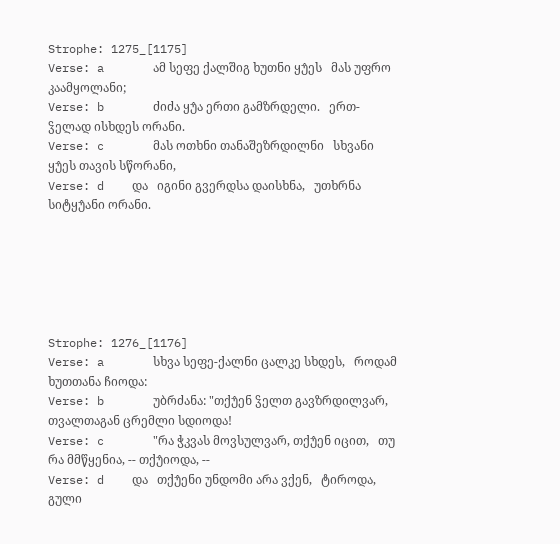Strophe: 1275_[1175]
Verse: a       ამ სეფე ქალშიგ ხუთნი ყუ̂ეს   მას უფრო კაამყოლანი;
Verse: b       ძიძა ყუ̂ა ერთი გამზრდელი.   ერთ-ჴელად ისხდეს ორანი.
Verse: c       მას ოთხნი თანაშეზრდილნი   სხვანი ყუ̂ეს თავის სწორანი,
Verse: d    და   იგინი გვერდსა დაისხნა,   უთხრნა სიტყუ̂ანი ორანი.






Strophe: 1276_[1176]
Verse: a       სხვა სეფე-ქალნი ცალკე სხდეს,   როდამ ხუთთანა ჩიოდა:
Verse: b       უბრძანა: "თქუ̂ენ ჴელთ გავზრდილვარ,   თვალთაგან ცრემლი სდიოდა!
Verse: c       "რა ჭკვას მოვსულვარ, თქუ̂ენ იცით,   თუ რა მმწყენია, -- თქუ̂იოდა, --
Verse: d    და   თქუ̂ენი უნდომი არა ვქენ,   ტიროდა, გული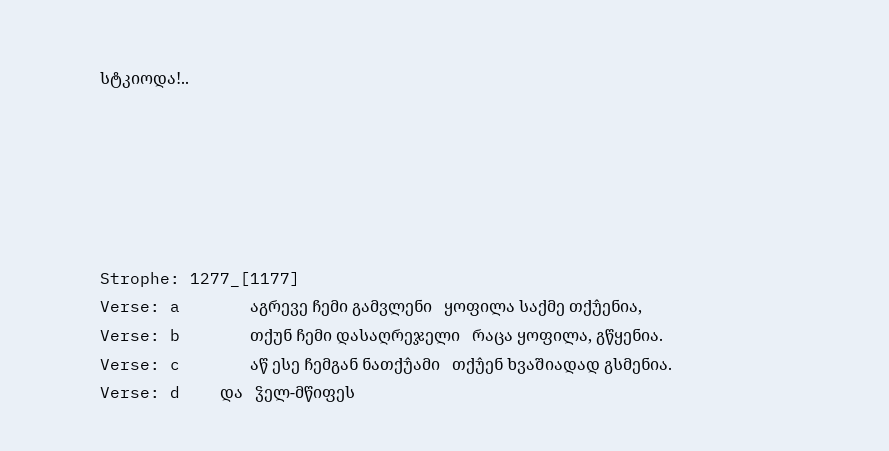სტკიოდა!..






Strophe: 1277_[1177]
Verse: a       აგრევე ჩემი გამვლენი   ყოფილა საქმე თქუ̂ენია,
Verse: b       თქუნ ჩემი დასაღრეჯელი   რაცა ყოფილა, გწყენია.
Verse: c       აწ ესე ჩემგან ნათქუ̂ამი   თქუ̂ენ ხვაშიადად გსმენია.
Verse: d    და   ჴელ-მწიფეს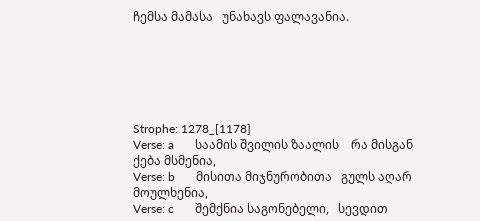ჩემსა მამასა   უნახავს ფალავანია.






Strophe: 1278_[1178]
Verse: a       საამის შვილის ზაალის    რა მისგან ქება მსმენია,
Verse: b       მისითა მიჯნურობითა   გულს აღარ მოულხენია,
Verse: c       შემქნია საგონებელი,   სევდით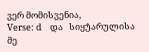ვერ მომისვენია,
Verse: d    და   სიყუ̂არულისა მე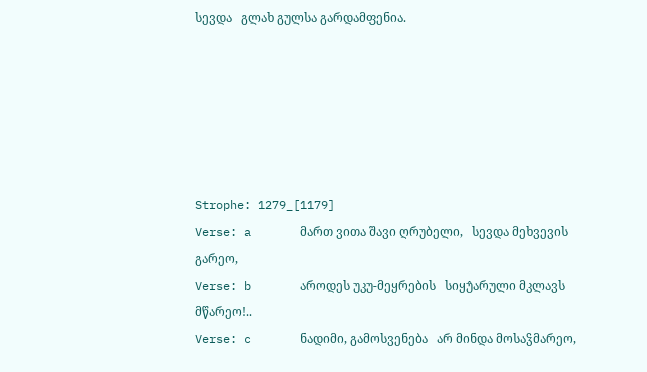სევდა   გლახ გულსა გარდამფენია.






Strophe: 1279_[1179]
Verse: a       მართ ვითა შავი ღრუბელი,   სევდა მეხვევის გარეო,
Verse: b       აროდეს უკუ-მეყრების   სიყუ̂არული მკლავს მწარეო!..
Verse: c       ნადიმი, გამოსვენება   არ მინდა მოსაჴმარეო,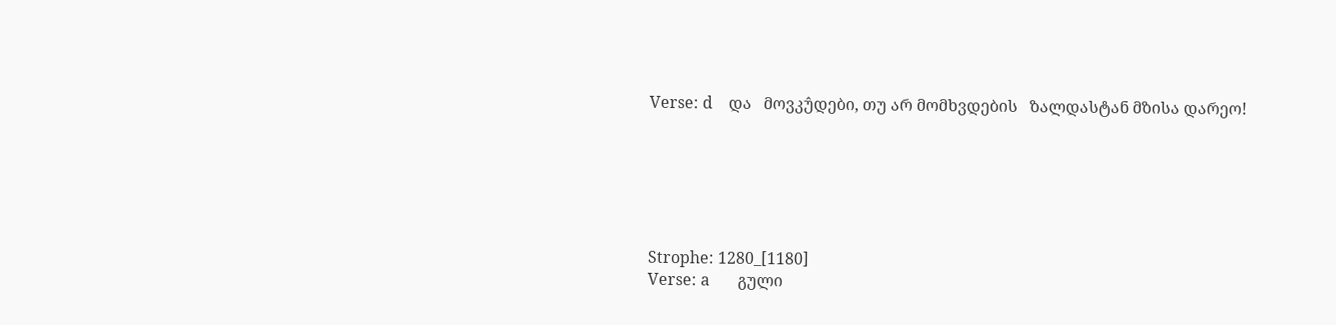Verse: d    და   მოვკუ̂დები, თუ არ მომხვდების   ზალდასტან მზისა დარეო!






Strophe: 1280_[1180]
Verse: a       გული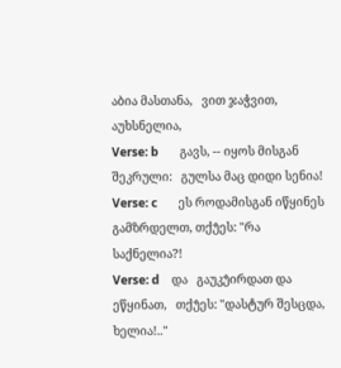აბია მასთანა,   ვით ჯაჭვით, აუხსნელია,
Verse: b       გავს, -- იყოს მისგან შეკრული:   გულსა მაც დიდი სენია!
Verse: c       ეს როდამისგან იწყინეს   გამზრდელთ, თქუ̂ეს: "რა საქნელია?!
Verse: d    და   გაუკუ̂ირდათ და ეწყინათ,   თქუ̂ეს: "დასტურ შესცდა, ხელია!.."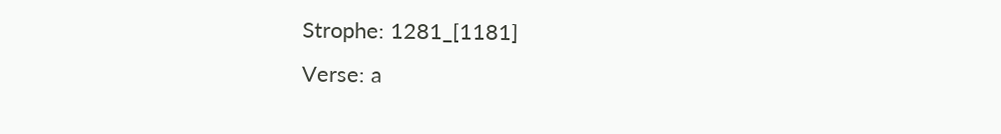Strophe: 1281_[1181]
Verse: a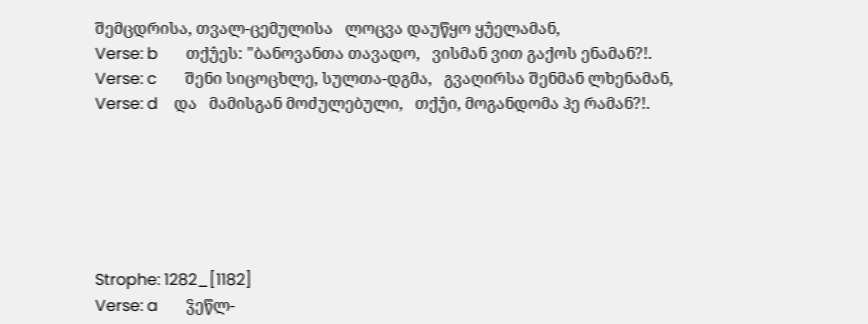შემცდრისა, თვალ-ცემულისა   ლოცვა დაუწყო ყუ̂ელამან,
Verse: b       თქუ̂ეს: "ბანოვანთა თავადო,   ვისმან ვით გაქოს ენამან?!.
Verse: c       შენი სიცოცხლე, სულთა-დგმა,   გვაღირსა შენმან ლხენამან,
Verse: d    და   მამისგან მოძულებული,   თქუ̂ი, მოგანდომა ჰე რამან?!.






Strophe: 1282_[1182]
Verse: a       ჴეწლ-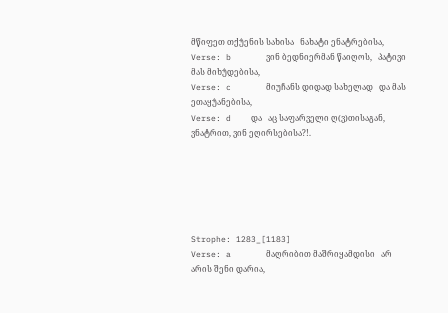მწიფეთ თქუ̂ენის სახისა   ნახატი ენატრებისა,
Verse: b       ვინ ბედნიერმან წაიღოს,   პატივი მას მიხუ̂დებისა,
Verse: c       მიუჩანს დიდად სახელად   და მას ეთაყუ̂ანებისა,
Verse: d    და   აც საფარველი ღ(ვ)თისაგან,   ვნატრით, ვინ ეღირსებისა?!.






Strophe: 1283_[1183]
Verse: a       მაღრიბით მაშრიყამდისი   არ არის შენი დარია,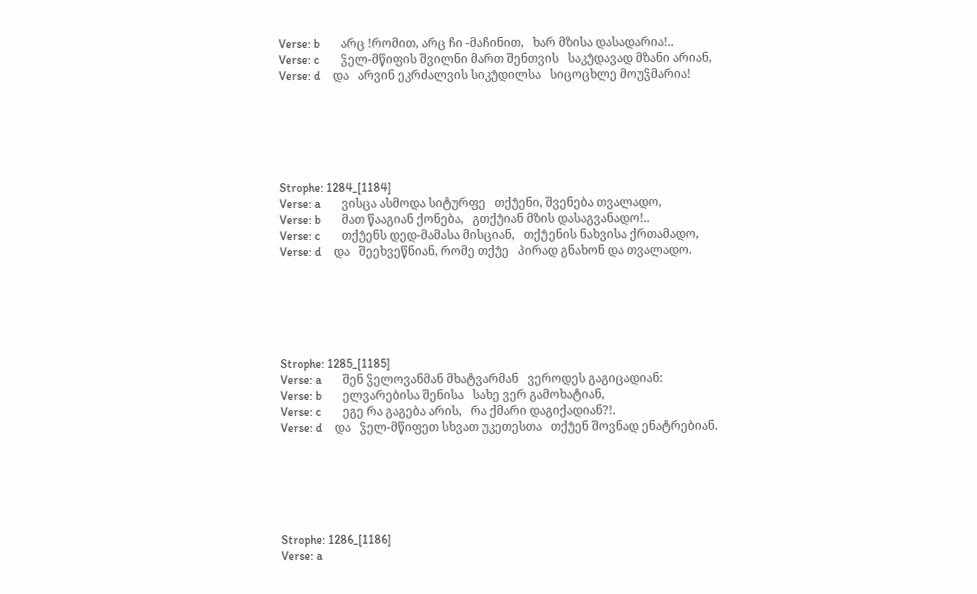Verse: b       არც !რომით, არც ჩი -მაჩინით,   ხარ მზისა დასადარია!..
Verse: c       ჴელ-მწიფის შვილნი მართ შენთვის   საკუ̂დავად მზანი არიან,
Verse: d    და   არვინ ეკრძალვის სიკუ̂დილსა   სიცოცხლე მოუჴმარია!






Strophe: 1284_[1184]
Verse: a       ვისცა ასმოდა სიტურფე   თქუ̂ენი, შვენება თვალადო,
Verse: b       მათ წააგიან ქონება,   გთქუ̂იან მზის დასაგვანადო!..
Verse: c       თქუ̂ენს დედ-მამასა მისციან,   თქუ̂ენის ნახვისა ქრთამადო,
Verse: d    და   შეეხვეწნიან, რომე თქუ̂ე   პირად გნახონ და თვალადო.






Strophe: 1285_[1185]
Verse: a       შენ ჴელოვანმან მხატვარმან   ვეროდეს გაგიცადიან:
Verse: b       ელვარებისა შენისა   სახე ვერ გამოხატიან,
Verse: c       ეგე რა გაგება არის,   რა ქმარი დაგიქადიან?!.
Verse: d    და   ჴელ-მწიფეთ სხვათ უკეთესთა   თქუ̂ენ შოვნად ენატრებიან.






Strophe: 1286_[1186]
Verse: a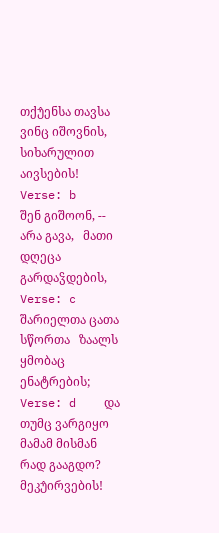თქუ̂ენსა თავსა ვინც იშოვნის,   სიხარულით აივსების!
Verse: b       შენ გიშოონ, -- არა გავა,   მათი დღეცა გარდაჴდების,
Verse: c       შარიელთა ცათა სწორთა   ზაალს ყმობაც ენატრების;
Verse: d    და   თუმც ვარგიყო მამამ მისმან   რად გააგდო? მეკუ̂ირვების!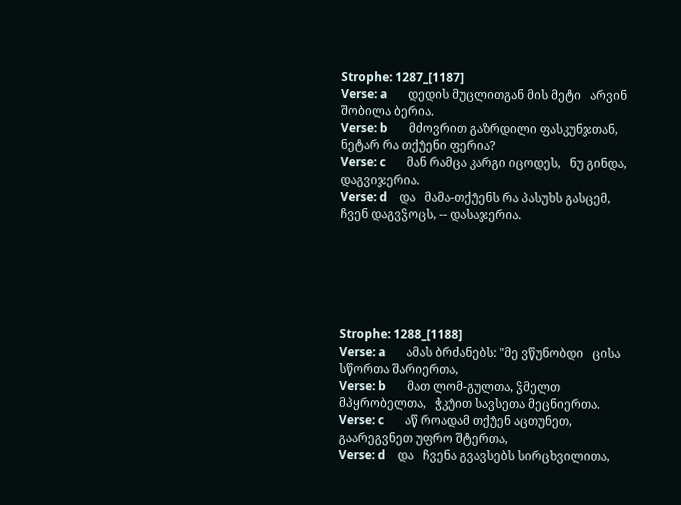Strophe: 1287_[1187]
Verse: a       დედის მუცლითგან მის მეტი   არვინ შობილა ბერია.
Verse: b       მძოვრით გაზრდილი ფასკუნჯთან,   ნეტარ რა თქუ̂ენი ფერია?
Verse: c       მან რამცა კარგი იცოდეს,   ნუ გინდა, დაგვიჯერია.
Verse: d    და   მამა-თქუ̂ენს რა პასუხს გასცემ,   ჩვენ დაგვჴოცს, -- დასაჯერია.






Strophe: 1288_[1188]
Verse: a       ამას ბრძანებს: "მე ვწუნობდი   ცისა სწორთა შარიერთა,
Verse: b       მათ ლომ-გულთა, ჴმელთ მპყრობელთა,   ჭკუ̂ით სავსეთა მეცნიერთა.
Verse: c       აწ როადამ თქუ̂ენ აცთუნეთ,   გაარეგვნეთ უფრო შტერთა,
Verse: d    და   ჩვენა გვავსებს სირცხვილითა,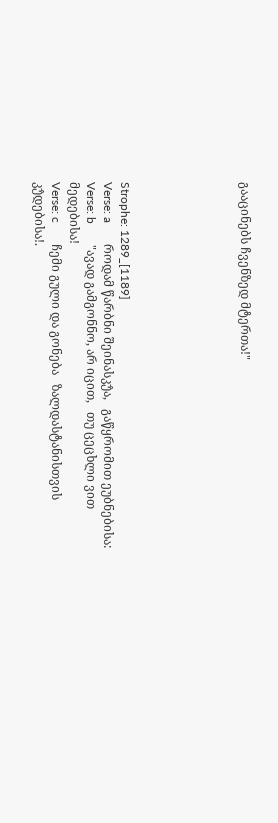გააცინებს ჩვენზედ მტერთა!"






Strophe: 1289_[1189]
Verse: a       როდამ წარბნი შეინასკუ̂ა,   გაწყრომით ეუბნებისა:
Verse: b       "ავად გამგონნო, არ იცით,   თუ ცეცხლი ვით მედებისა!
Verse: c       ჩემი გული და გონება   ზალდასტანისთვის კუ̂დებისა!.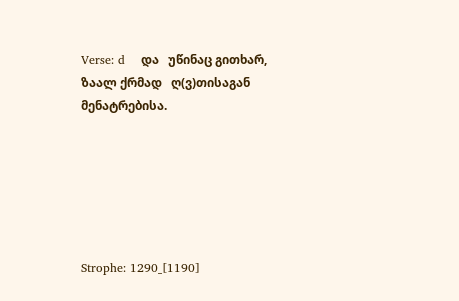Verse: d    და   უწინაც გითხარ, ზაალ ქრმად   ღ(ვ)თისაგან მენატრებისა.






Strophe: 1290_[1190]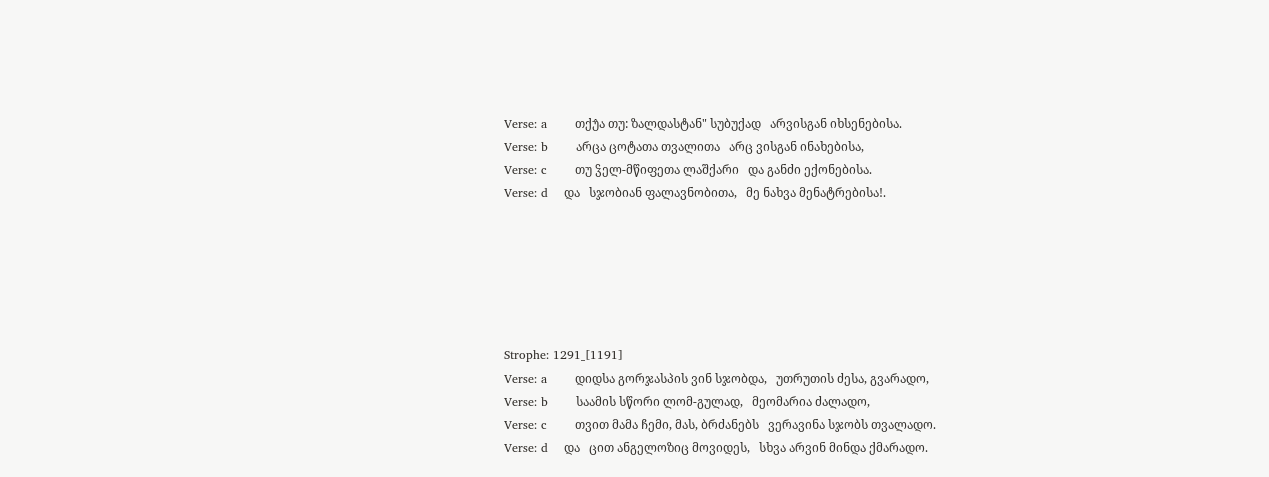Verse: a       თქუ̂ა თუ: ზალდასტან" სუბუქად   არვისგან იხსენებისა.
Verse: b       არცა ცოტათა თვალითა   არც ვისგან ინახებისა,
Verse: c       თუ ჴელ-მწიფეთა ლაშქარი   და განძი ექონებისა.
Verse: d    და   სჯობიან ფალავნობითა,   მე ნახვა მენატრებისა!.






Strophe: 1291_[1191]
Verse: a       დიდსა გორჯასპის ვინ სჯობდა,   უთრუთის ძესა, გვარადო,
Verse: b       საამის სწორი ლომ-გულად,   მეომარია ძალადო,
Verse: c       თვით მამა ჩემი, მას, ბრძანებს   ვერავინა სჯობს თვალადო.
Verse: d    და   ცით ანგელოზიც მოვიდეს,   სხვა არვინ მინდა ქმარადო.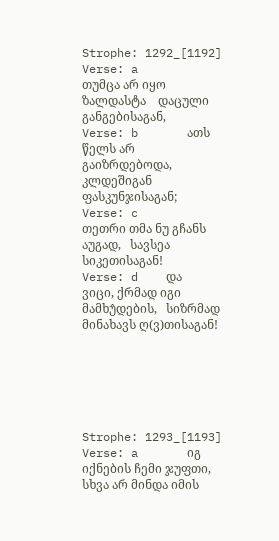Strophe: 1292_[1192]
Verse: a       თუმცა არ იყო ზალდასტა    დაცული განგებისაგან,
Verse: b       ათს წელს არ გაიზრდებოდა,   კლდეშიგან ფასკუნჯისაგან;
Verse: c       თეთრი თმა ნუ გჩანს აუგად,   სავსეა სიკეთისაგან!
Verse: d    და   ვიცი, ქრმად იგი მამხუ̂დების,   სიზრმად მინახავს ღ(ვ)თისაგან!






Strophe: 1293_[1193]
Verse: a       იგ იქნების ჩემი ჯუფთი,   სხვა არ მინდა იმის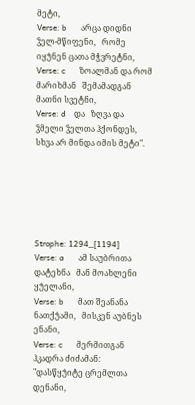მეტი,
Verse: b       არცა დიდნი ჴელ-მწიფენი,   რომე იყუ̂ნენ ცათა მჭვრეტნი,
Verse: c       ზოალმან და რომ მარიხმან   შემამადგან მათნი სვეტნი,
Verse: d    და   ზღვა და ჴმელი ჴელთა ჰქონდეს,   სხვა არ მინდა იმის მეტი".






Strophe: 1294_[1194]
Verse: a       ამ საუბრითა დატეხნა   მან მოახლენი ყუ̂ელანი,
Verse: b       მათ შეანანა ნათქუ̂ამი,   მისკენ აუბნეს ენანი,
Verse: c       მერმითგან ჰკადრა ძიძამან:   "დასწყუ̂იტე ცრემლთა დენანი,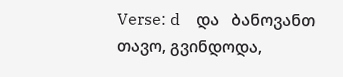Verse: d    და   ბანოვანთ თავო, გვინდოდა,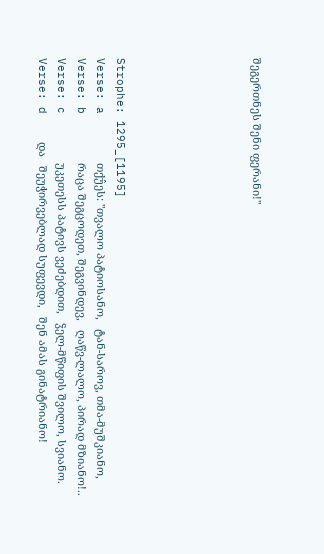შეგერთნეს შენი ფერანი!"






Strophe: 1295_[1195]
Verse: a       თქუ̂ეს: "თვალო პატიოსანო,   ტან-საროვ, თმა-მუშკიანო,
Verse: b       რაცა შეგცოდეთ, შეგვინდევ,   ღაწვ-ლალო, პირად მზიანო!..
Verse: c       უკეთესს პატივს ვეძებდით,   ჴელ-მწიფის შვილო, სვიანო.
Verse: d    და   შეუჭირვებლად სუფევდი,   შენ ამას გინატრიანო!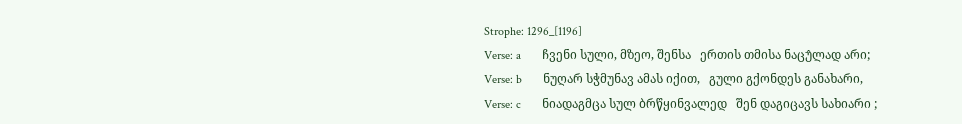Strophe: 1296_[1196]
Verse: a       ჩვენი სული, მზეო, შენსა   ერთის თმისა ნაცუ̂ლად არი;
Verse: b       ნუღარ სჭმუნავ ამას იქით,   გული გქონდეს განახარი,
Verse: c       ნიადაგმცა სულ ბრწყინვალედ   შენ დაგიცავს სახიარი ;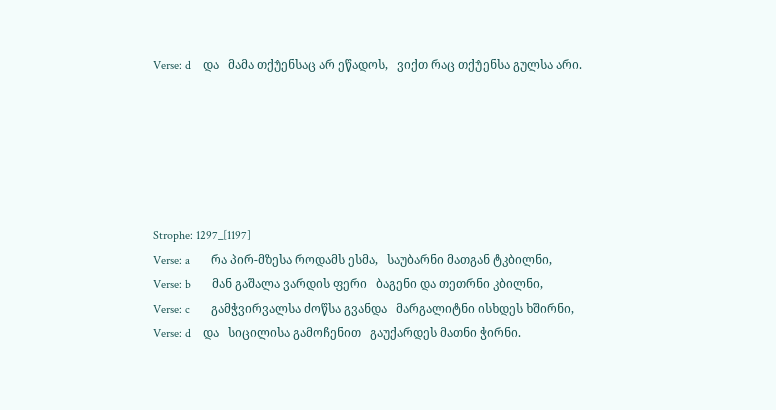Verse: d    და   მამა თქუ̂ენსაც არ ეწადოს,   ვიქთ რაც თქუ̂ენსა გულსა არი.






Strophe: 1297_[1197]
Verse: a       რა პირ-მზესა როდამს ესმა,   საუბარნი მათგან ტკბილნი,
Verse: b       მან გაშალა ვარდის ფერი   ბაგენი და თეთრნი კბილნი,
Verse: c       გამჭვირვალსა ძოწსა გვანდა   მარგალიტნი ისხდეს ხშირნი,
Verse: d    და   სიცილისა გამოჩენით   გაუქარდეს მათნი ჭირნი.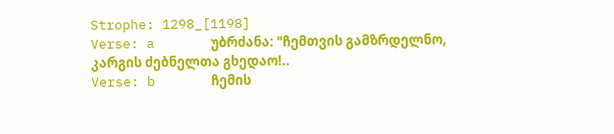Strophe: 1298_[1198]
Verse: a       უბრძანა: "ჩემთვის გამზრდელნო,   კარგის ძებნელთა გხედაო!..
Verse: b       ჩემის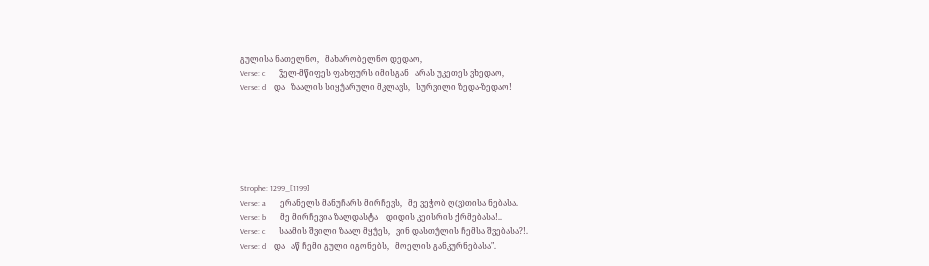გულისა ნათელნო,   მახარობელნო დედაო,
Verse: c       ჴელ-მწიფეს ფახფურს იმისგან   არას უკეთეს ვხედაო,
Verse: d    და   ზაალის სიყუ̂არული მკლავს,   სურვილი ზედა-ზედაო!






Strophe: 1299_[1199]
Verse: a       ერანელს მანუჩარს მირჩევს,   მე ვეჭობ ღ(ვ)თისა ნებასა.
Verse: b       მე მირჩევია ზალდასტა    დიდის კეისრის ქრმებასა!..
Verse: c       საამის შვილი ზაალ მყუ̂ეს,   ვინ დასთუ̂ლის ჩემსა შვებასა?!.
Verse: d    და   აწ ჩემი გული იგონებს,   მოელის განკურნებასა".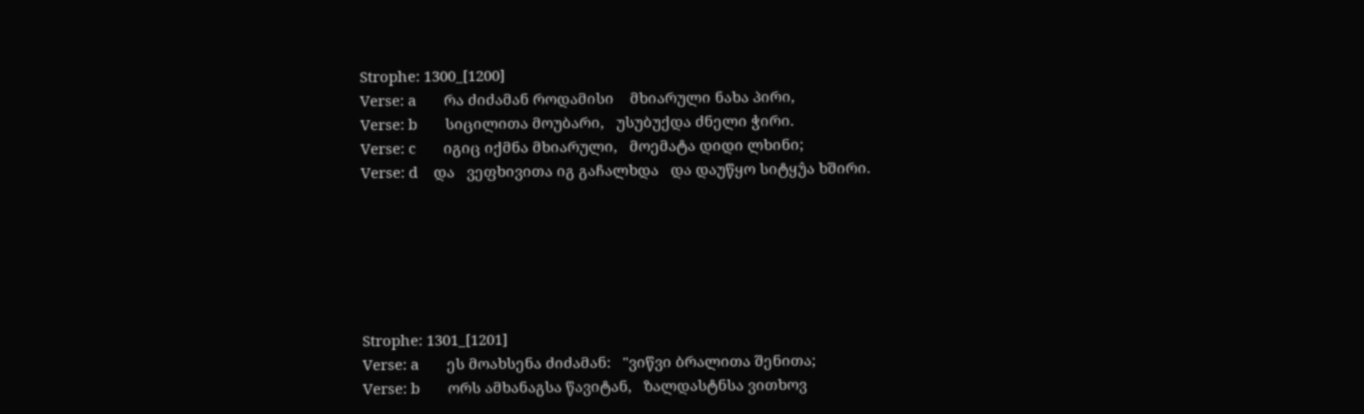Strophe: 1300_[1200]
Verse: a       რა ძიძამან როდამისი    მხიარული ნახა პირი,
Verse: b       სიცილითა მოუბარი,   უსუბუქდა ძნელი ჭირი.
Verse: c       იგიც იქმნა მხიარული,   მოემატა დიდი ლხინი;
Verse: d    და   ვეფხივითა იგ გაჩალხდა   და დაუწყო სიტყუ̂ა ხშირი.






Strophe: 1301_[1201]
Verse: a       ეს მოახსენა ძიძამან:   "ვიწვი ბრალითა შენითა;
Verse: b       ორს ამხანაგსა წავიტან,   ზალდასტნსა ვითხოვ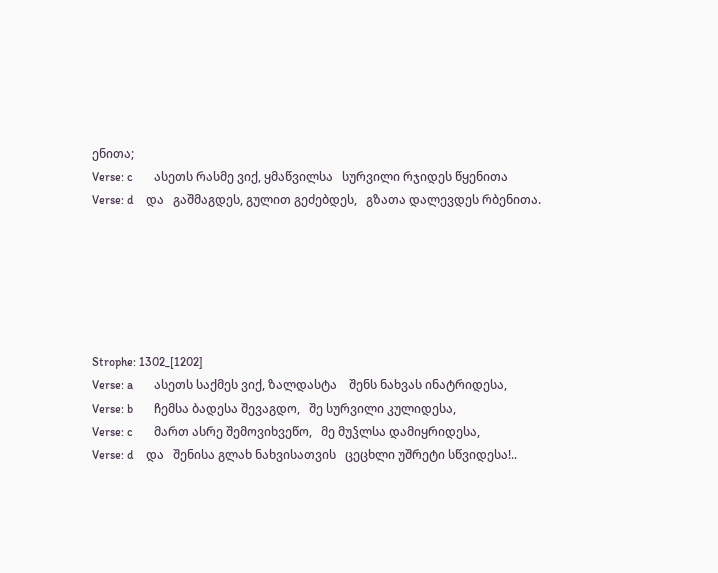ენითა;
Verse: c       ასეთს რასმე ვიქ, ყმაწვილსა   სურვილი რჯიდეს წყენითა
Verse: d    და   გაშმაგდეს, გულით გეძებდეს,   გზათა დალევდეს რბენითა.






Strophe: 1302_[1202]
Verse: a       ასეთს საქმეს ვიქ, ზალდასტა    შენს ნახვას ინატრიდესა,
Verse: b       ჩემსა ბადესა შევაგდო,   შე სურვილი კულიდესა,
Verse: c       მართ ასრე შემოვიხვეწო,   მე მუჴლსა დამიყრიდესა,
Verse: d    და   შენისა გლახ ნახვისათვის   ცეცხლი უშრეტი სწვიდესა!..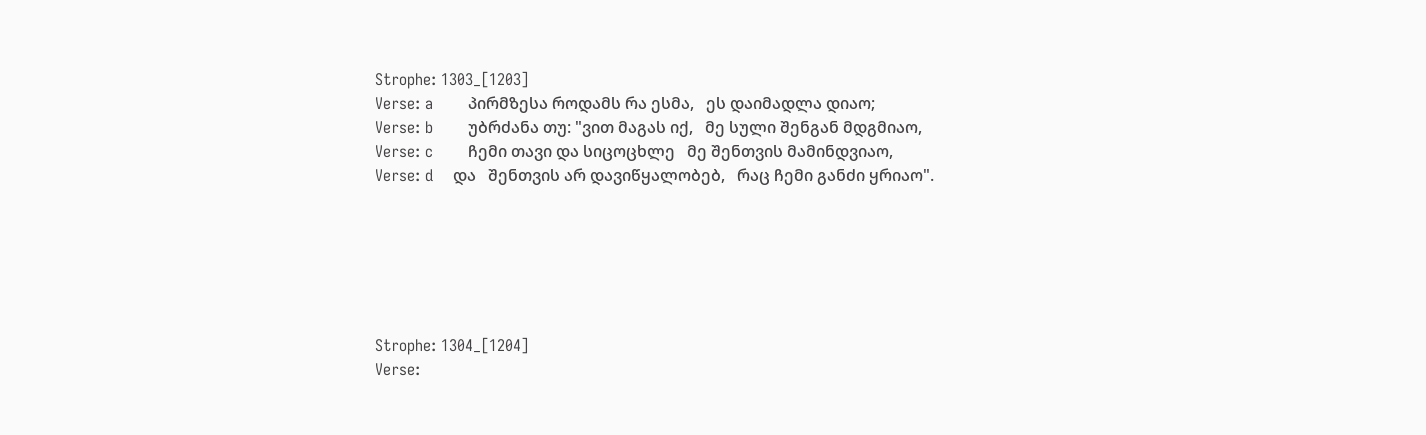Strophe: 1303_[1203]
Verse: a       პირმზესა როდამს რა ესმა,   ეს დაიმადლა დიაო;
Verse: b       უბრძანა თუ: "ვით მაგას იქ,   მე სული შენგან მდგმიაო,
Verse: c       ჩემი თავი და სიცოცხლე   მე შენთვის მამინდვიაო,
Verse: d    და   შენთვის არ დავიწყალობებ,   რაც ჩემი განძი ყრიაო".






Strophe: 1304_[1204]
Verse: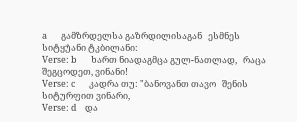a       გამზრდელსა გაზრდილისაგან   ესმნეს სიტყუ̂ანი ტკბილანი:
Verse: b       ხართ ნიადაგმცა გულ-ნათლად,   რაცა შეგცოდეთ, ვინანი!
Verse: c       კადრა თუ: "ბანოვანთ თავო   შენის სიტურფით ვინარი,
Verse: d    და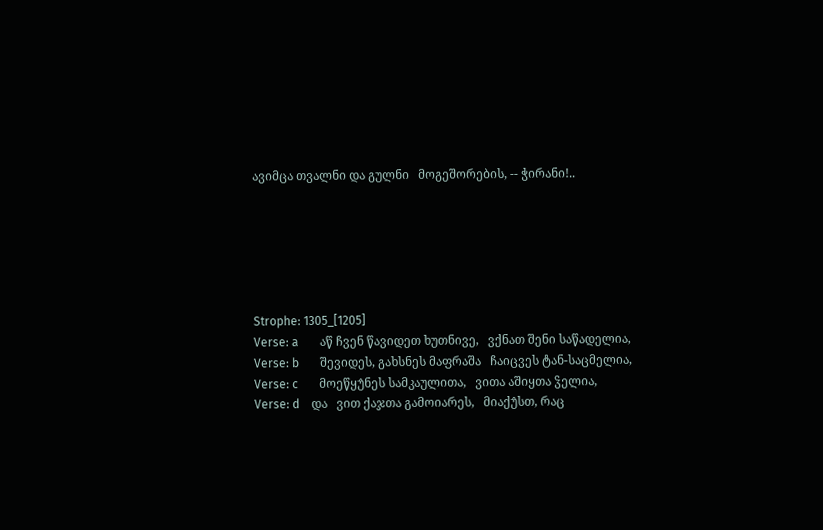ავიმცა თვალნი და გულნი   მოგეშორების, -- ჭირანი!..






Strophe: 1305_[1205]
Verse: a       აწ ჩვენ წავიდეთ ხუთნივე,   ვქნათ შენი საწადელია,
Verse: b       შევიდეს, გახსნეს მაფრაშა   ჩაიცვეს ტან-საცმელია,
Verse: c       მოეწყუ̂ნეს სამკაულითა,   ვითა აშიყთა ჴელია,
Verse: d    და   ვით ქაჯთა გამოიარეს,   მიაქუ̂სთ, რაც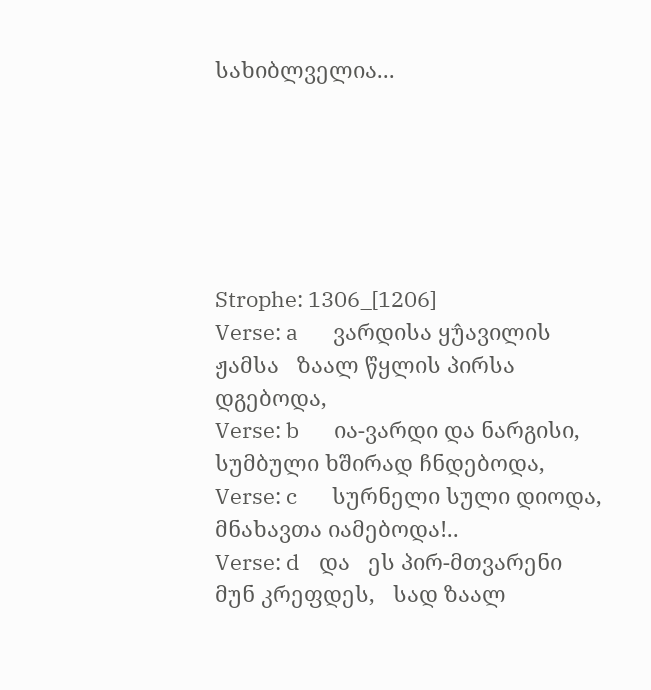სახიბლველია...






Strophe: 1306_[1206]
Verse: a       ვარდისა ყუ̂ავილის ჟამსა   ზაალ წყლის პირსა დგებოდა,
Verse: b       ია-ვარდი და ნარგისი,   სუმბული ხშირად ჩნდებოდა,
Verse: c       სურნელი სული დიოდა,   მნახავთა იამებოდა!..
Verse: d    და   ეს პირ-მთვარენი მუნ კრეფდეს,   სად ზაალ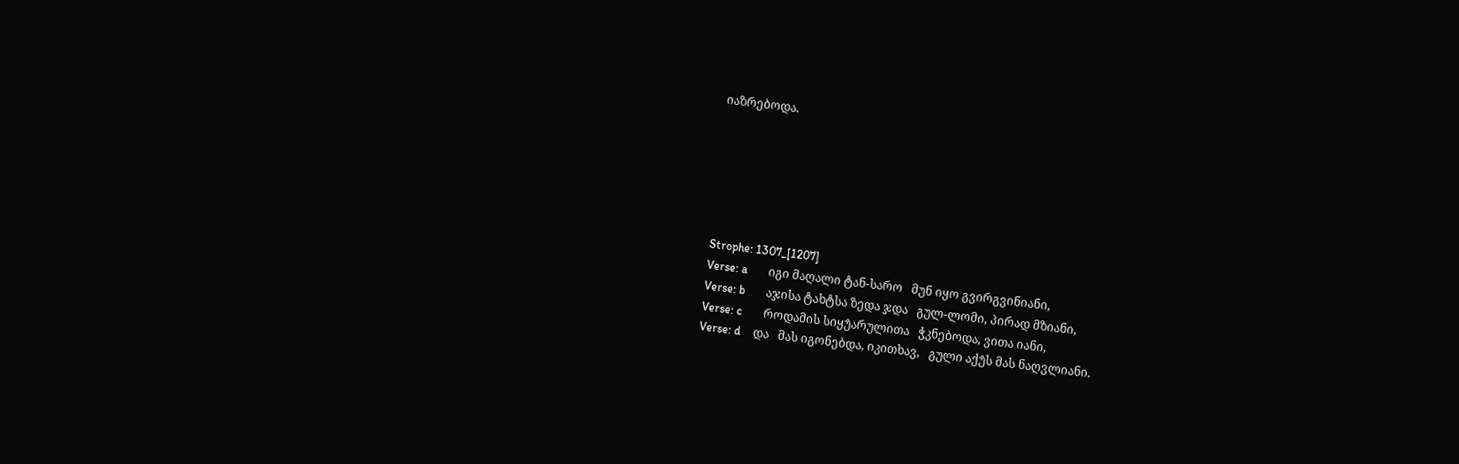იაზრებოდა.






Strophe: 1307_[1207]
Verse: a       იგი მაღალი ტან-სარო   მუნ იყო გვირგვინიანი,
Verse: b       აჯისა ტახტსა ზედა ჯდა   გულ-ლომი, პირად მზიანი,
Verse: c       როდამის სიყუ̂არულითა   ჭკნებოდა, ვითა იანი,
Verse: d    და   მას იგონებდა, იკითხავ,   გული აქუ̂ს მას ნაღვლიანი.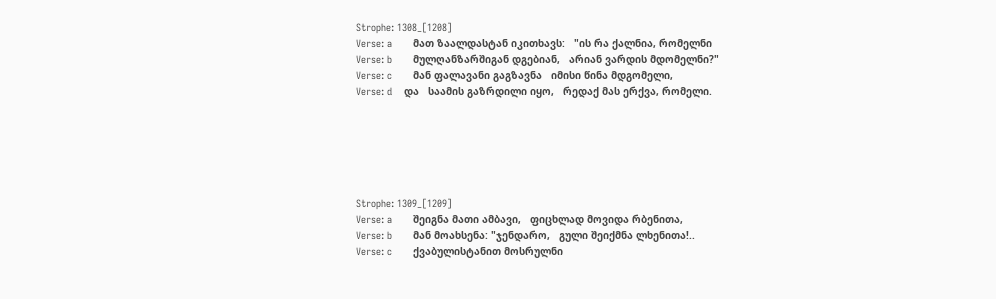Strophe: 1308_[1208]
Verse: a       მათ ზაალდასტან იკითხავს:   "ის რა ქალნია, რომელნი
Verse: b       მულღანზარშიგან დგებიან,   არიან ვარდის მდომელნი?"
Verse: c       მან ფალავანი გაგზავნა   იმისი წინა მდგომელი,
Verse: d    და   საამის გაზრდილი იყო,   რედაქ მას ერქვა, რომელი.






Strophe: 1309_[1209]
Verse: a       შეიგნა მათი ამბავი,   ფიცხლად მოვიდა რბენითა,
Verse: b       მან მოახსენა: "ჯენდარო,   გული შეიქმნა ლხენითა!..
Verse: c       ქვაბულისტანით მოსრულნი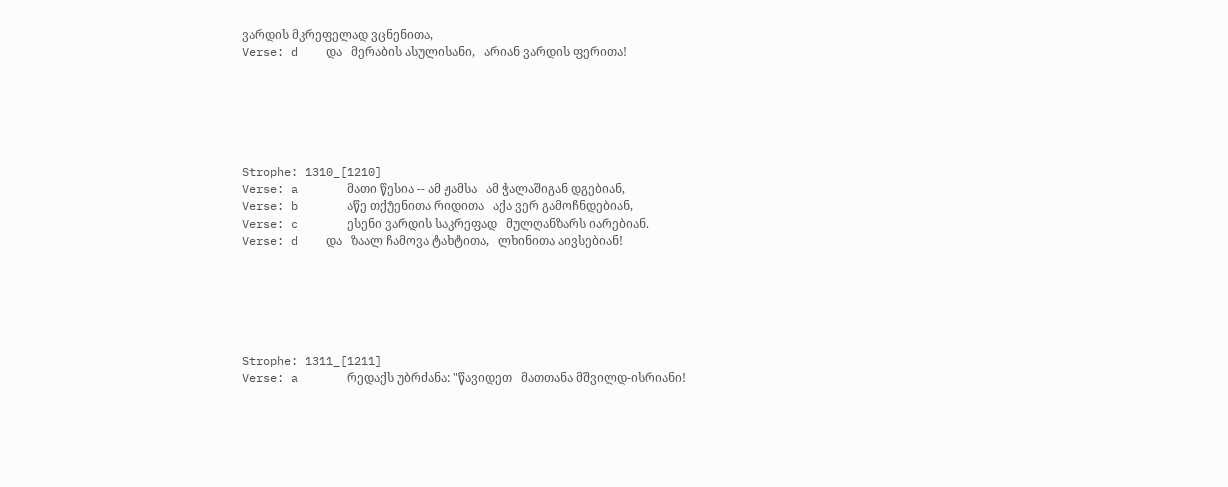ვარდის მკრეფელად ვცნენითა,
Verse: d    და   მერაბის ასულისანი,   არიან ვარდის ფერითა!






Strophe: 1310_[1210]
Verse: a       მათი წესია -- ამ ჟამსა   ამ ჭალაშიგან დგებიან,
Verse: b       აწე თქუ̂ენითა რიდითა   აქა ვერ გამოჩნდებიან,
Verse: c       ესენი ვარდის საკრეფად   მულღანზარს იარებიან.
Verse: d    და   ზაალ ჩამოვა ტახტითა,   ლხინითა აივსებიან!






Strophe: 1311_[1211]
Verse: a       რედაქს უბრძანა: "წავიდეთ   მათთანა მშვილდ-ისრიანი!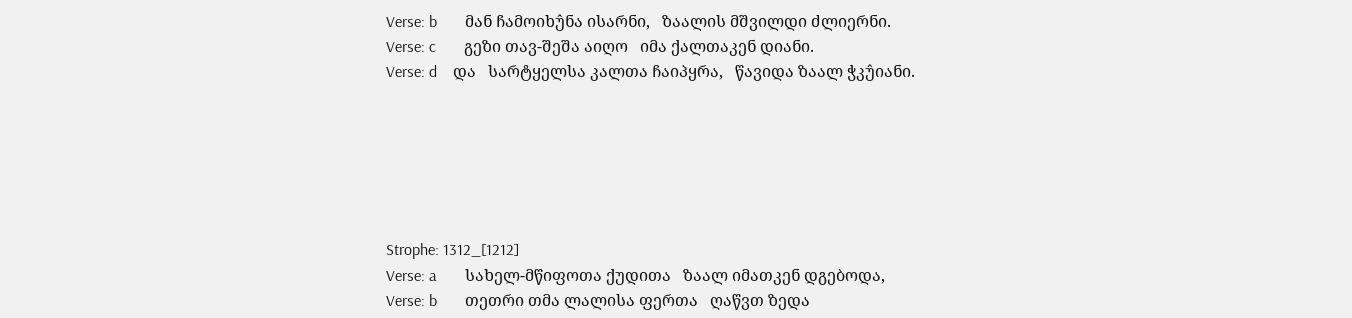Verse: b       მან ჩამოიხუ̂ნა ისარნი,   ზაალის მშვილდი ძლიერნი.
Verse: c       გეზი თავ-შეშა აიღო   იმა ქალთაკენ დიანი.
Verse: d    და   სარტყელსა კალთა ჩაიპყრა,   წავიდა ზაალ ჭკუ̂იანი.






Strophe: 1312_[1212]
Verse: a       სახელ-მწიფოთა ქუდითა   ზაალ იმათკენ დგებოდა,
Verse: b       თეთრი თმა ლალისა ფერთა   ღაწვთ ზედა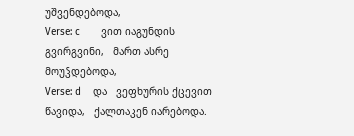უშვენდებოდა,
Verse: c       ვით იაგუნდის გვირგვინი,   მართ ასრე მოუჴდებოდა,
Verse: d    და   ვეფხურის ქცევით წავიდა,   ქალთაკენ იარებოდა.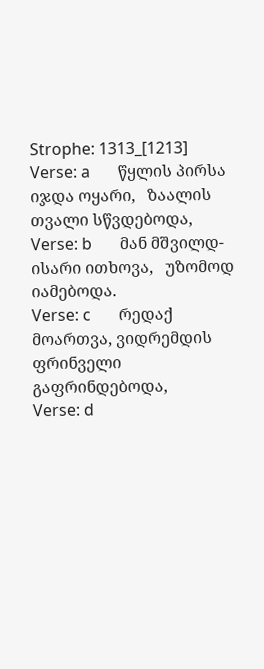Strophe: 1313_[1213]
Verse: a       წყლის პირსა იჯდა ოყარი,   ზაალის თვალი სწვდებოდა,
Verse: b       მან მშვილდ-ისარი ითხოვა,   უზომოდ იამებოდა.
Verse: c       რედაქ მოართვა, ვიდრემდის   ფრინველი გაფრინდებოდა,
Verse: d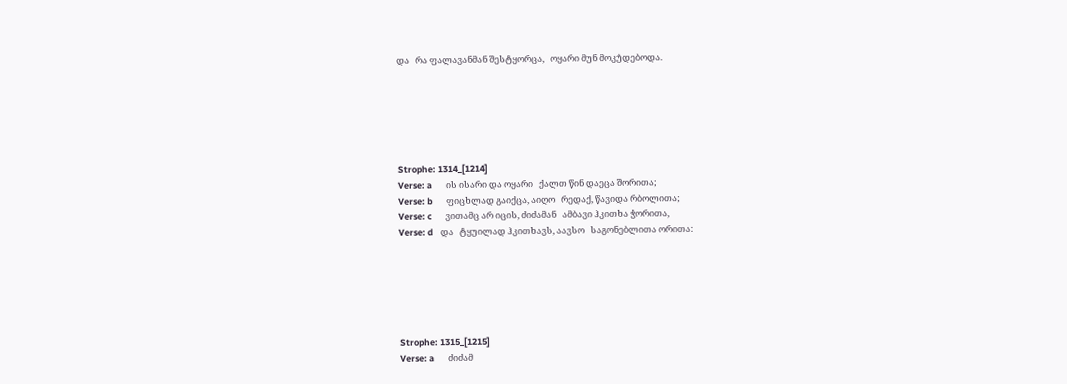და   რა ფალავანმან შესტყორცა,   ოყარი მუნ მოკუ̂დებოდა.






Strophe: 1314_[1214]
Verse: a       ის ისარი და ოყარი   ქალთ წინ დაეცა შორითა;
Verse: b       ფიცხლად გაიქცა, აიღო   რედაქ, წავიდა რბოლითა;
Verse: c       ვითამც არ იცის, ძიძამან   ამბავი ჰკითხა ჭორითა,
Verse: d    და   ტყუილად ჰკითხავს, აავსო   საგონებლითა ორითა:






Strophe: 1315_[1215]
Verse: a       ძიძამ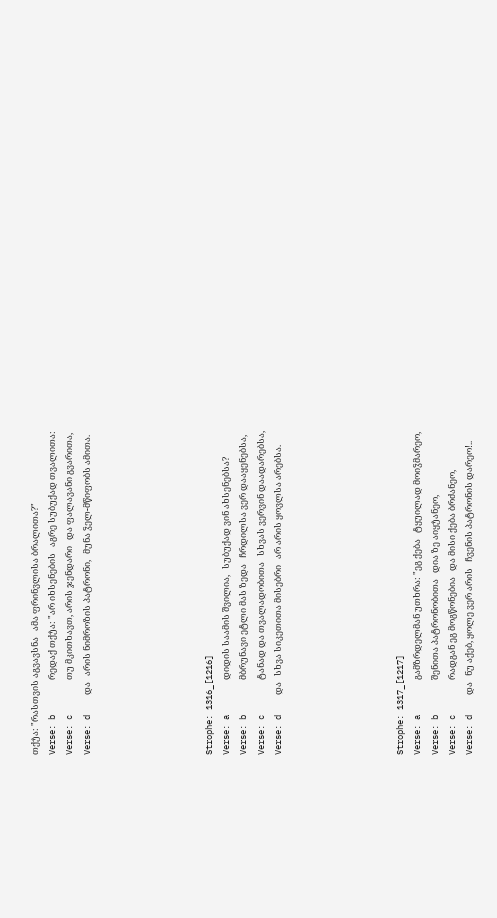თქუ̂ა: "რასთვის აგვავსნა   ამა ფრინვლისა ბრალითა?"
Verse: b       რედაქ თქუ̂ა: "არ იხსენების   აგრე სუბუქად თვალითა:
Verse: c       თუ მკითხავთ, არის ჯენდარი   და ფალავანი გვარითა,
Verse: d    და   არის ნიმროზის პატრონი,   მუნა ჴელ-მწიფობს ამითა.






Strophe: 1316_[1216]
Verse: a       დიდის საამის შვილია,   სუბუქად ვინ ახსენებსა?
Verse: b       მბრუნავი ეტლი მას ზედა   ჩრდილსა ვერ დააყენებსა,
Verse: c       ტანად და თვალადობითა   სხვას ვერვინ დაადარებსა,
Verse: d    და   სხვა სიკეთითა მისებრი   არ არის ყოვლსა არებსა.






Strophe: 1317_[1217]
Verse: a       გამზრდელმან უთხრა: "ეგ ქება   ტყუილად მოიჴმარეო,
Verse: b       შენითა პატრონობითა   დია ზე აიყუ̂ანეო,
Verse: c       რადგან ეგ მოგწონებია   და მისი ქება ბრძანეო,
Verse: d    და   ნუ აქებ, ყოლე ვერ არის   ჩვენის პატრონის დარეო!..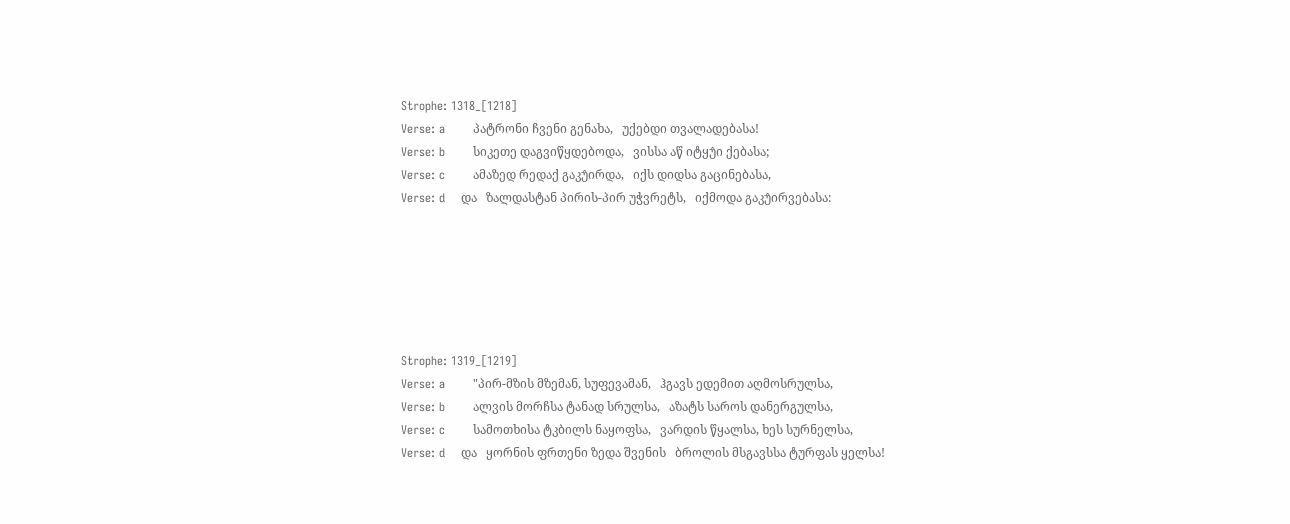Strophe: 1318_[1218]
Verse: a       პატრონი ჩვენი გენახა,   უქებდი თვალადებასა!
Verse: b       სიკეთე დაგვიწყდებოდა,   ვისსა აწ იტყუ̂ი ქებასა;
Verse: c       ამაზედ რედაქ გაკუ̂ირდა,   იქს დიდსა გაცინებასა,
Verse: d    და   ზალდასტან პირის-პირ უჭვრეტს,   იქმოდა გაკუ̂ირვებასა:






Strophe: 1319_[1219]
Verse: a       "პირ-მზის მზემან, სუფევამან,   ჰგავს ედემით აღმოსრულსა,
Verse: b       ალვის მორჩსა ტანად სრულსა,   აზატს საროს დანერგულსა,
Verse: c       სამოთხისა ტკბილს ნაყოფსა,   ვარდის წყალსა, ხეს სურნელსა,
Verse: d    და   ყორნის ფრთენი ზედა შვენის   ბროლის მსგავსსა ტურფას ყელსა!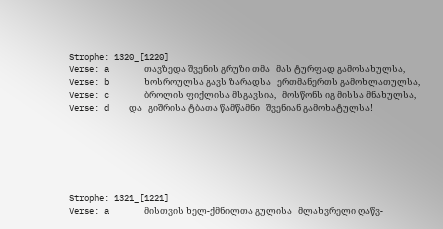Strophe: 1320_[1220]
Verse: a       თავზედა შვენის გრუზი თმა   მას ტურფად გამოსახულსა,
Verse: b       ხოსროულსა გავს ზარადსა   ერთმანერთს გამოხლათულსა,
Verse: c       ბროლის ფიქლისა მსგავსია,   მოსწონს იგ მისსა მნახულსა,
Verse: d    და   გიშრისა ტბათა წამწამნი   შვენიან გამოხატულსა!






Strophe: 1321_[1221]
Verse: a       მისთვის ხელ-ქმნილთა გულისა   მლახვრელი ღაწვ-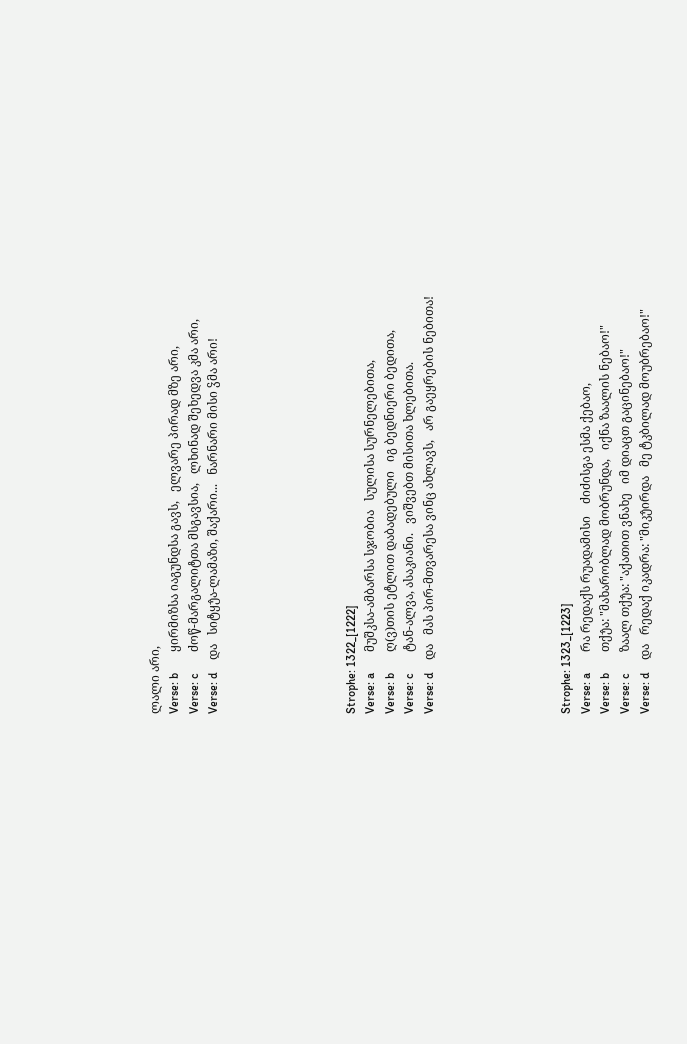ლალი არი,
Verse: b       ყირმიზსა იაგუნდსა გავს,   ელვარე პირად მზე არი,
Verse: c       ძოწ-მარგალიტთა მსგავსია,   ლხინად შეხედვა კმა არი,
Verse: d    და   სიტყუ̂ა-ლამაზი, შაქარი...   ნარნარი მისი ჴმა არი!






Strophe: 1322_[1222]
Verse: a       მუშკსა-ამბარსა სჯობია   სულისა სურნელებითა,
Verse: b       ღ(ვ)თის ეტლით დაბადებული   იგ ბედნიერი ბედითა,
Verse: c       ტან-ალვა, ასაკიანი.   ვიშვებთ მისითა ხლებითა.
Verse: d    და   მას პირ-მთვარესა ვინც ახლავს,   არ გაეყრების ნებითა!






Strophe: 1323_[1223]
Verse: a       რა რედაქს რუადამისი    ძიძისგა ესმა ქებაო,
Verse: b       თქუ̂ა: "მახარობლად მობრუნდა,   იქნა ზაალის ნებაო!"
Verse: c       ზაალ თქუ̂ა: "აქათით ვნახე   იმ დიაცთ გაცინებაო!"
Verse: d    და   რედაქ იკადრა: "მიკუ̂ირდა   მე ტკბილად მოუბრებაო!"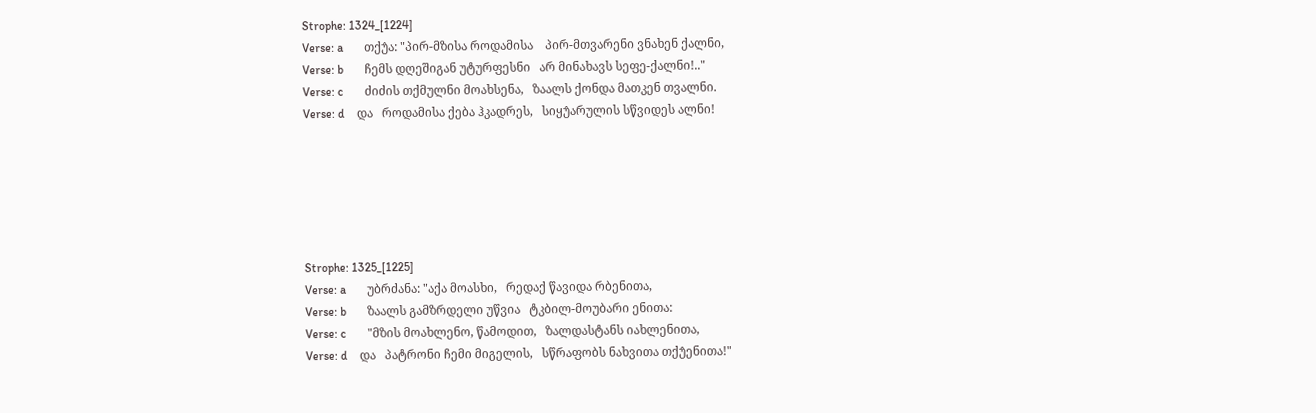Strophe: 1324_[1224]
Verse: a       თქუ̂ა: "პირ-მზისა როდამისა    პირ-მთვარენი ვნახენ ქალნი,
Verse: b       ჩემს დღეშიგან უტურფესნი   არ მინახავს სეფე-ქალნი!.."
Verse: c       ძიძის თქმულნი მოახსენა,   ზაალს ქონდა მათკენ თვალნი.
Verse: d    და   როდამისა ქება ჰკადრეს,   სიყუ̂არულის სწვიდეს ალნი!






Strophe: 1325_[1225]
Verse: a       უბრძანა: "აქა მოასხი,   რედაქ წავიდა რბენითა,
Verse: b       ზაალს გამზრდელი უწვია   ტკბილ-მოუბარი ენითა:
Verse: c       "მზის მოახლენო, წამოდით,   ზალდასტანს იახლენითა,
Verse: d    და   პატრონი ჩემი მიგელის,   სწრაფობს ნახვითა თქუ̂ენითა!"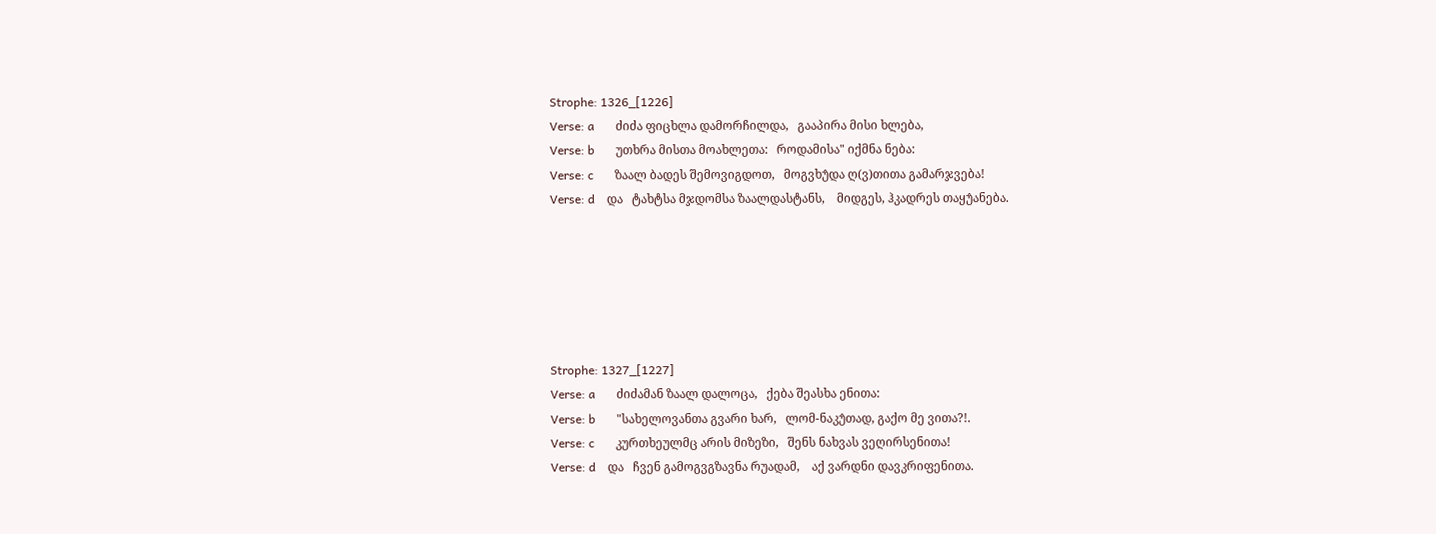Strophe: 1326_[1226]
Verse: a       ძიძა ფიცხლა დამორჩილდა,   გააპირა მისი ხლება,
Verse: b       უთხრა მისთა მოახლეთა:   როდამისა" იქმნა ნება:
Verse: c       ზაალ ბადეს შემოვიგდოთ,   მოგვხუ̂და ღ(ვ)თითა გამარჯვება!
Verse: d    და   ტახტსა მჯდომსა ზაალდასტანს,    მიდგეს, ჰკადრეს თაყუ̂ანება.






Strophe: 1327_[1227]
Verse: a       ძიძამან ზაალ დალოცა,   ქება შეასხა ენითა:
Verse: b       "სახელოვანთა გვარი ხარ,   ლომ-ნაკუ̂თად, გაქო მე ვითა?!.
Verse: c       კურთხეულმც არის მიზეზი,   შენს ნახვას ვეღირსენითა!
Verse: d    და   ჩვენ გამოგვგზავნა რუადამ,    აქ ვარდნი დავკრიფენითა.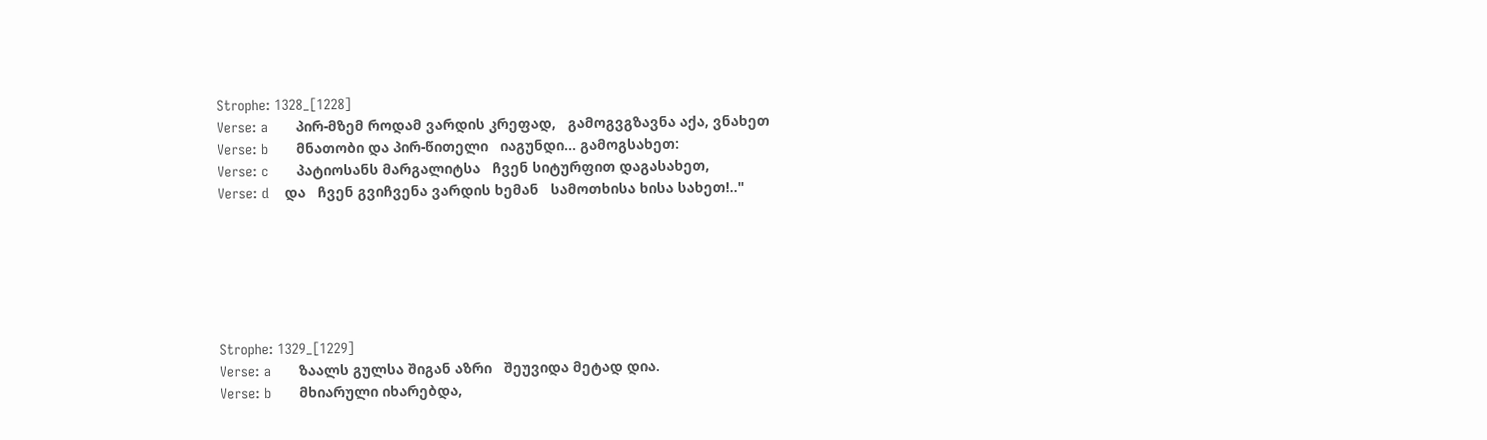Strophe: 1328_[1228]
Verse: a       პირ-მზემ როდამ ვარდის კრეფად,   გამოგვგზავნა აქა, ვნახეთ
Verse: b       მნათობი და პირ-წითელი   იაგუნდი... გამოგსახეთ:
Verse: c       პატიოსანს მარგალიტსა   ჩვენ სიტურფით დაგასახეთ,
Verse: d    და   ჩვენ გვიჩვენა ვარდის ხემან   სამოთხისა ხისა სახეთ!.."






Strophe: 1329_[1229]
Verse: a       ზაალს გულსა შიგან აზრი   შეუვიდა მეტად დია.
Verse: b       მხიარული იხარებდა,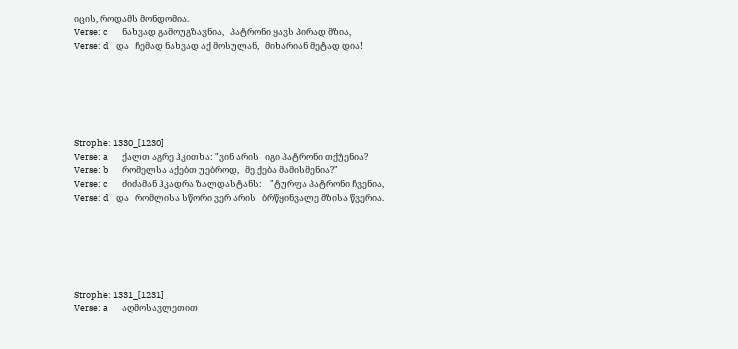იცის, როდამს მონდომია.
Verse: c       ნახვად გამოუგზავნია,   პატრონი ყავს პირად მზია,
Verse: d    და   ჩემად ნახვად აქ მოსულან,   მიხარიან მეტად დია!






Strophe: 1330_[1230]
Verse: a       ქალთ აგრე ჰკითხა: "ვინ არის   იგი პატრონი თქუ̂ენია?
Verse: b       რომელსა აქებთ უებროდ,   მე ქება მამისმენია?"
Verse: c       ძიძამან ჰკადრა ზალდასტანს:    "ტურფა პატრონი ჩვენია,
Verse: d    და   რომლისა სწორი ვერ არის   ბრწყინვალე მზისა წვერია.






Strophe: 1331_[1231]
Verse: a       აღმოსავლეთით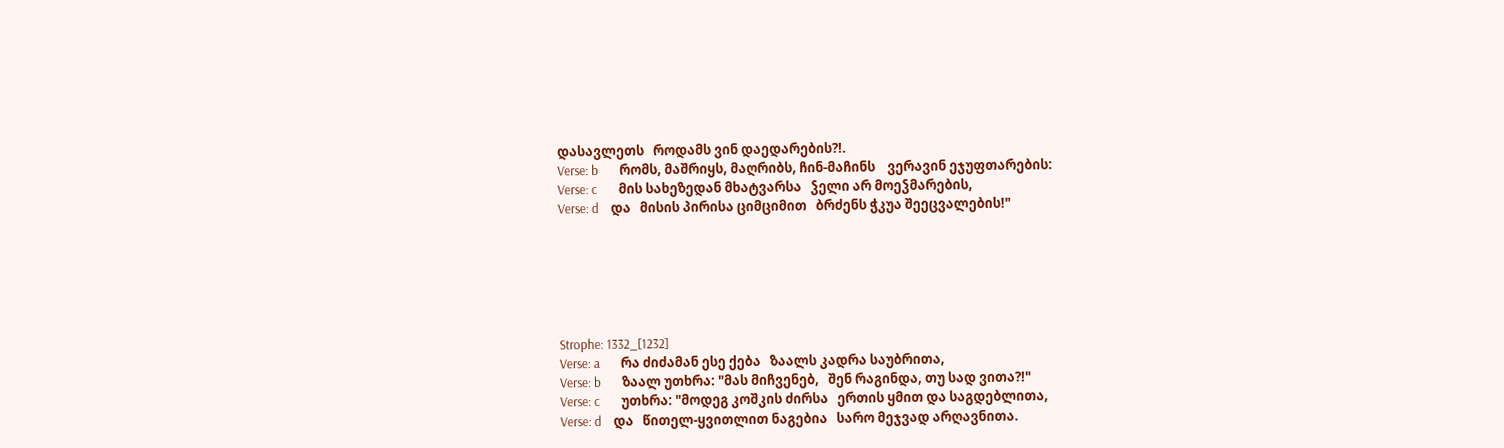დასავლეთს   როდამს ვინ დაედარების?!.
Verse: b       რომს, მაშრიყს, მაღრიბს, ჩინ-მაჩინს    ვერავინ ეჯუფთარების:
Verse: c       მის სახეზედან მხატვარსა   ჴელი არ მოეჴმარების,
Verse: d    და   მისის პირისა ციმციმით   ბრძენს ჭკუა შეეცვალების!"






Strophe: 1332_[1232]
Verse: a       რა ძიძამან ესე ქება   ზაალს კადრა საუბრითა,
Verse: b       ზაალ უთხრა: "მას მიჩვენებ,   შენ რაგინდა, თუ სად ვითა?!"
Verse: c       უთხრა: "მოდეგ კოშკის ძირსა   ერთის ყმით და საგდებლითა,
Verse: d    და   წითელ-ყვითლით ნაგებია   სარო მეჯვად არღავნითა.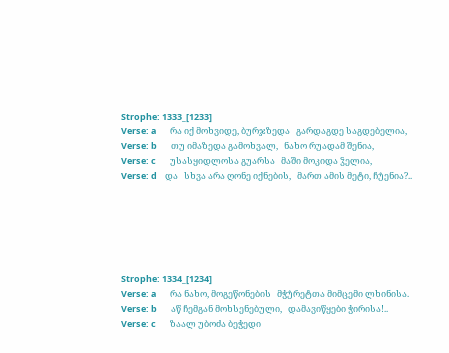Strophe: 1333_[1233]
Verse: a       რა იქ მოხვიდე, ბურჯზედა   გარდაგდე საგდებელია,
Verse: b       თუ იმაზედა გამოხვალ,   ნახო რუადამ შენია,
Verse: c       უსასყიდლოსა გუარსა   მაში მოკიდა ჴელია,
Verse: d    და   სხვა არა ღონე იქნების,   მართ ამის მეტი, ჩუ̂ენია?..






Strophe: 1334_[1234]
Verse: a       რა ნახო, მოგეწონების   მჭუ̂რეტთა მიმცემი ლხინისა.
Verse: b       აწ ჩემგან მოხსენებული,   დამავიწყები ჭირისა!..
Verse: c       ზაალ უბოძა ბეჭედი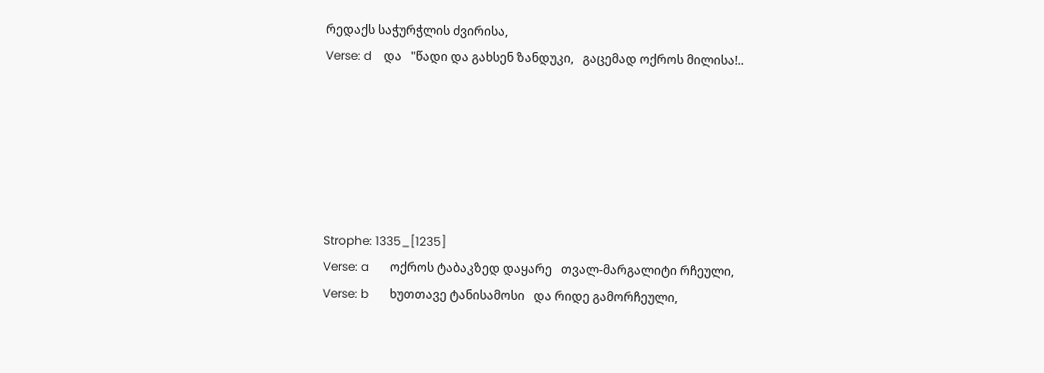რედაქს საჭურჭლის ძვირისა,
Verse: d    და   "წადი და გახსენ ზანდუკი,   გაცემად ოქროს მილისა!..






Strophe: 1335_[1235]
Verse: a       ოქროს ტაბაკზედ დაყარე   თვალ-მარგალიტი რჩეული,
Verse: b       ხუთთავე ტანისამოსი   და რიდე გამორჩეული,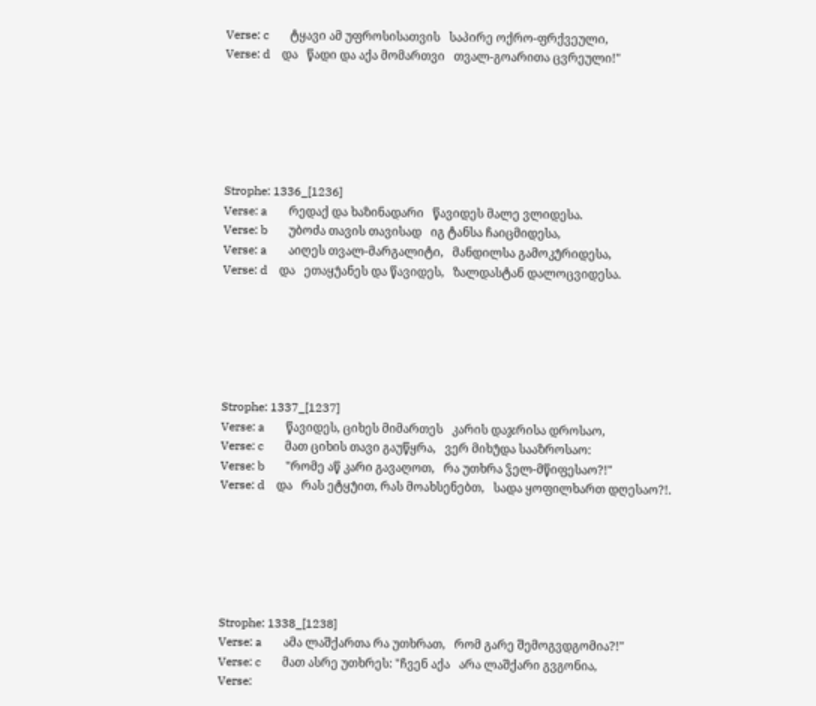Verse: c       ტყავი ამ უფროსისათვის   საპირე ოქრო-ფრქვეული,
Verse: d    და   წადი და აქა მომართვი   თვალ-გოარითა ცვრეული!"






Strophe: 1336_[1236]
Verse: a       რედაქ და ხაზინადარი   წავიდეს მალე ვლიდესა.
Verse: b       უბოძა თავის თავისად   იგ ტანსა ჩაიცმიდესა,
Verse: a       აიღეს თვალ-მარგალიტი,   მანდილსა გამოკუ̂რიდესა,
Verse: d    და   ეთაყუ̂ანეს და წავიდეს,   ზალდასტან დალოცვიდესა.






Strophe: 1337_[1237]
Verse: a       წავიდეს, ციხეს მიმართეს   კარის დაჯრისა დროსაო,
Verse: c       მათ ციხის თავი გაუწყრა,   ვერ მიხუ̂და სააზროსაო:
Verse: b       "რომე აწ კარი გავაღოთ,   რა უთხრა ჴელ-მწიფესაო?!"
Verse: d    და   რას ეტყუ̂ით, რას მოახსენებთ,   სადა ყოფილხართ დღესაო?!.






Strophe: 1338_[1238]
Verse: a       ამა ლაშქართა რა უთხრათ,   რომ გარე შემოგვდგომია?!"
Verse: c       მათ ასრე უთხრეს: "ჩვენ აქა   არა ლაშქარი გვგონია,
Verse: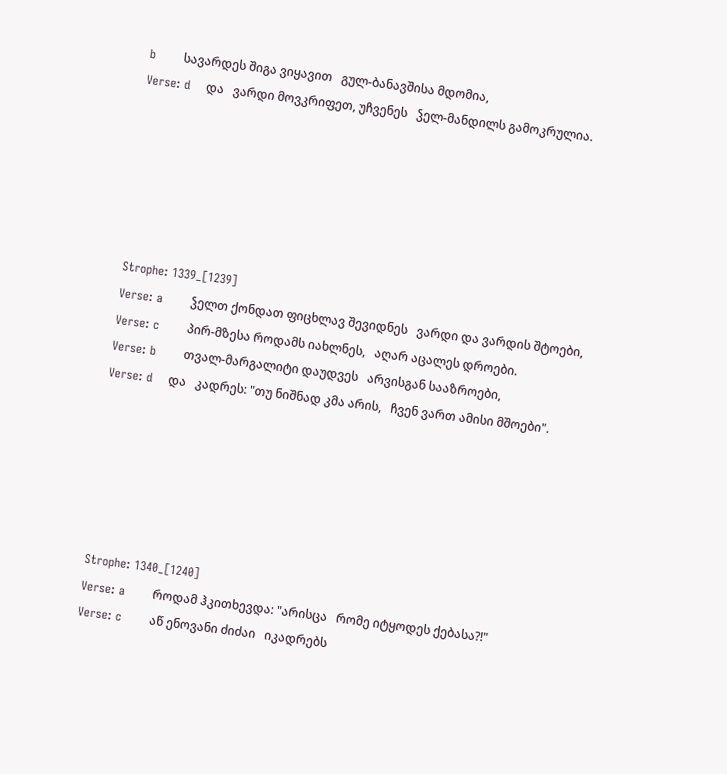b       სავარდეს შიგა ვიყავით   გულ-ბანავშისა მდომია,
Verse: d    და   ვარდი მოვკრიფეთ, უჩვენეს   ჴელ-მანდილს გამოკრულია.






Strophe: 1339_[1239]
Verse: a       ჴელთ ქონდათ ფიცხლავ შევიდნეს   ვარდი და ვარდის შტოები,
Verse: c       პირ-მზესა როდამს იახლნეს,   აღარ აცალეს დროები.
Verse: b       თვალ-მარგალიტი დაუდვეს   არვისგან სააზროები,
Verse: d    და   კადრეს: "თუ ნიშნად კმა არის,   ჩვენ ვართ ამისი მშოები".






Strophe: 1340_[1240]
Verse: a       როდამ ჰკითხევდა: "არისცა   რომე იტყოდეს ქებასა?!"
Verse: c       აწ ენოვანი ძიძაი   იკადრებს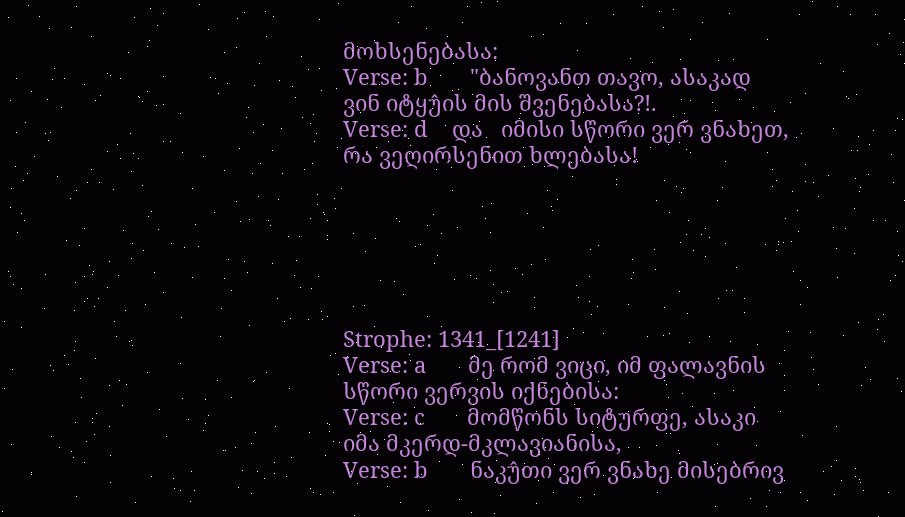მოხსენებასა:
Verse: b       "ბანოვანთ თავო, ასაკად   ვინ იტყუ̂ის მის შვენებასა?!.
Verse: d    და   იმისი სწორი ვერ ვნახეთ,   რა ვეღირსენით ხლებასა!






Strophe: 1341_[1241]
Verse: a       მე რომ ვიცი, იმ ფალავნის   სწორი ვერვის იქნებისა:
Verse: c       მომწონს სიტურფე, ასაკი   იმა მკერდ-მკლავიანისა,
Verse: b       ნაკუ̂თი ვერ ვნახე მისებრივ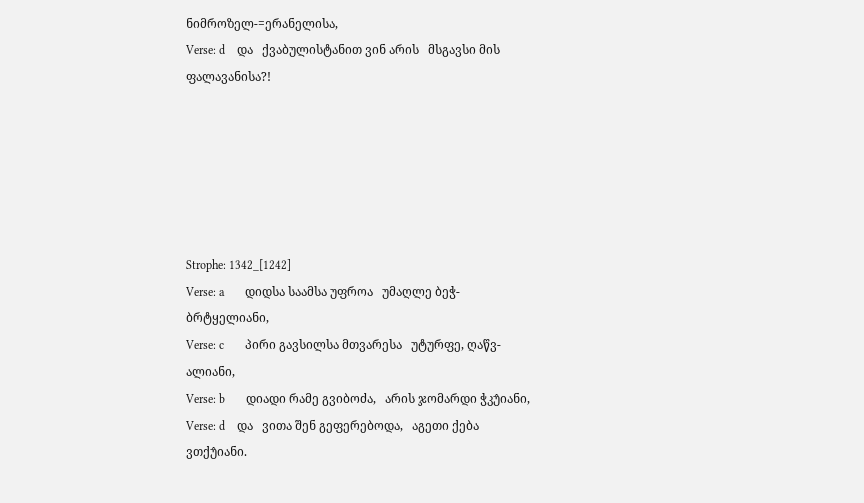ნიმროზელ-=ერანელისა,
Verse: d    და   ქვაბულისტანით ვინ არის   მსგავსი მის ფალავანისა?!






Strophe: 1342_[1242]
Verse: a       დიდსა საამსა უფროა   უმაღლე ბეჭ-ბრტყელიანი,
Verse: c       პირი გავსილსა მთვარესა   უტურფე, ღაწვ- ალიანი,
Verse: b       დიადი რამე გვიბოძა,   არის ჯომარდი ჭკუ̂იანი,
Verse: d    და   ვითა შენ გეფერებოდა,   აგეთი ქება ვთქუ̂იანი.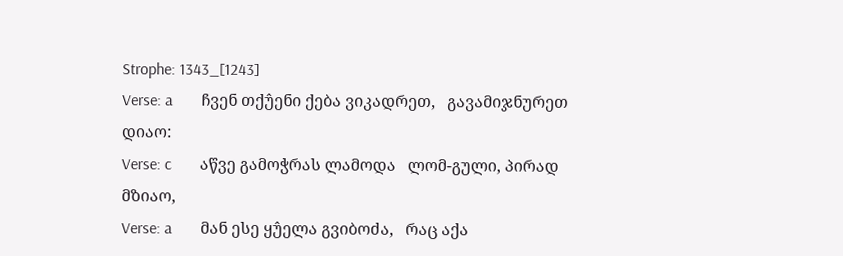Strophe: 1343_[1243]
Verse: a       ჩვენ თქუ̂ენი ქება ვიკადრეთ,   გავამიჯნურეთ დიაო:
Verse: c       აწვე გამოჭრას ლამოდა   ლომ-გული, პირად მზიაო,
Verse: a       მან ესე ყუ̂ელა გვიბოძა,   რაც აქა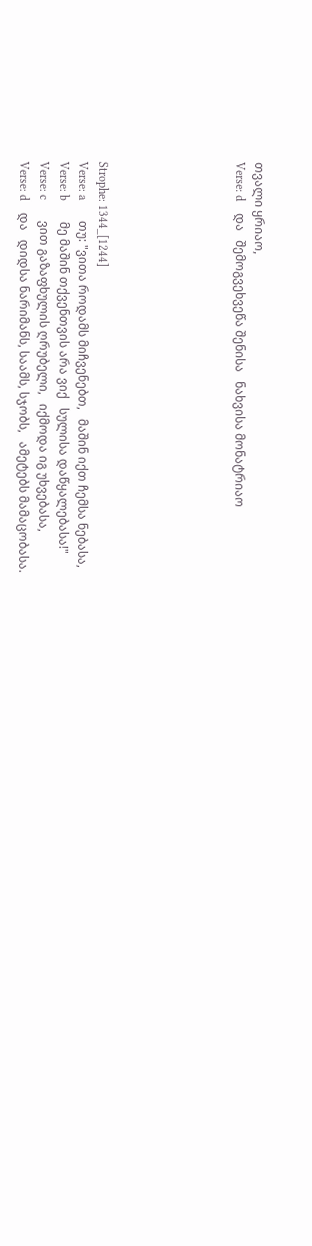თვალი ყრიაო,
Verse: d    და   შემოგვეხვეწა შენისა   ნახვისა მონატრიაო






Strophe: 1344_[1244]
Verse: a       თუ: "ვითა როდამს მიჩვენებთ,   მაშინ იქთ ჩემსა ნებასა,
Verse: b       მე მაშინ თქვენთვის არა ვიქ   სულისა დაწყალებასა!"
Verse: c       ვით გაზაფხულის ღრუბელი,   იქმოდა იგ უხვებასა,
Verse: d    და   დიდსა ნარიმანს, საამს, სჯობს,   ამეტებს მამაცობასა.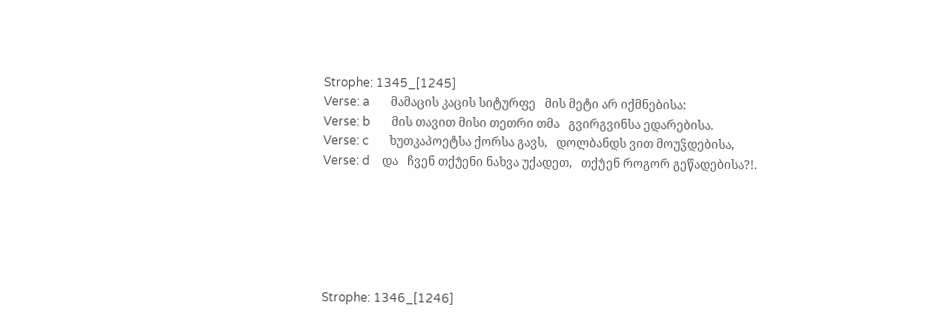Strophe: 1345_[1245]
Verse: a       მამაცის კაცის სიტურფე   მის მეტი არ იქმნებისა:
Verse: b       მის თავით მისი თეთრი თმა   გვირგვინსა ედარებისა.
Verse: c       ხუთკაპოეტსა ქორსა გავს,   დოლბანდს ვით მოუჴდებისა,
Verse: d    და   ჩვენ თქუ̂ენი ნახვა უქადეთ,   თქუ̂ენ როგორ გეწადებისა?!.






Strophe: 1346_[1246]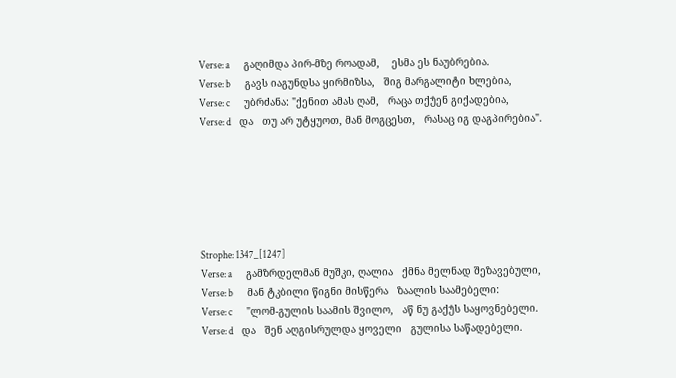Verse: a       გაღიმდა პირ-მზე როადამ,    ესმა ეს ნაუბრებია.
Verse: b       გავს იაგუნდსა ყირმიზსა,   შიგ მარგალიტი ხლებია,
Verse: c       უბრძანა: "ქენით ამას ღამ,   რაცა თქუ̂ენ გიქადებია,
Verse: d    და   თუ არ უტყუოთ, მან მოგცესთ,   რასაც იგ დაგპირებია".






Strophe: 1347_[1247]
Verse: a       გამზრდელმან მუშკი, ღალია   ქმნა მელნად შეზავებული,
Verse: b       მან ტკბილი წიგნი მისწერა   ზაალის საამებელი:
Verse: c       "ლომ-გულის საამის შვილო,   აწ ნუ გაქუ̂ს საყოვნებელი.
Verse: d    და   შენ აღგისრულდა ყოველი   გულისა საწადებელი.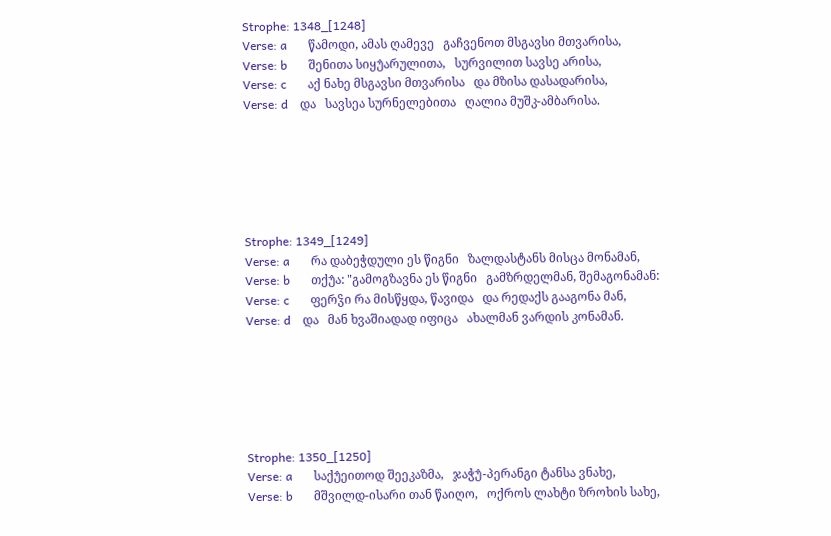Strophe: 1348_[1248]
Verse: a       წამოდი, ამას ღამევე   გაჩვენოთ მსგავსი მთვარისა,
Verse: b       შენითა სიყუ̂არულითა,   სურვილით სავსე არისა,
Verse: c       აქ ნახე მსგავსი მთვარისა   და მზისა დასადარისა,
Verse: d    და   სავსეა სურნელებითა   ღალია მუშკ-ამბარისა.






Strophe: 1349_[1249]
Verse: a       რა დაბეჭდული ეს წიგნი   ზალდასტანს მისცა მონამან,
Verse: b       თქუ̂ა: "გამოგზავნა ეს წიგნი   გამზრდელმან, შემაგონამან:
Verse: c       ფერჴი რა მისწყდა, წავიდა   და რედაქს გააგონა მან,
Verse: d    და   მან ხვაშიადად იფიცა   ახალმან ვარდის კონამან.






Strophe: 1350_[1250]
Verse: a       საქუ̂ეითოდ შეეკაზმა,   ჯაჭუ̂-პერანგი ტანსა ვნახე,
Verse: b       მშვილდ-ისარი თან წაიღო,   ოქროს ლახტი ზროხის სახე,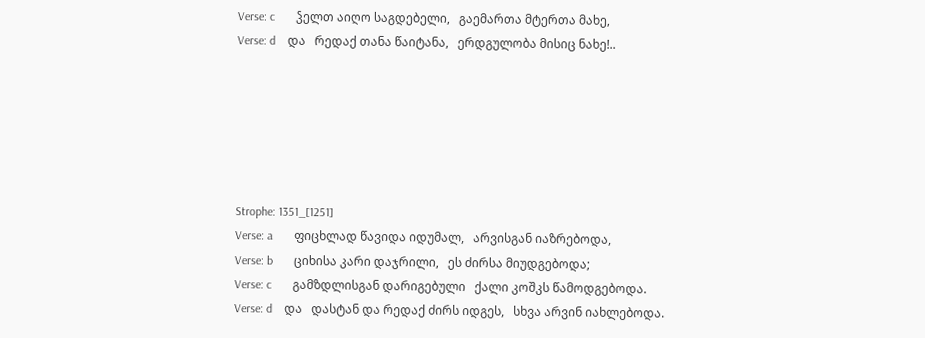Verse: c       ჴელთ აიღო საგდებელი,   გაემართა მტერთა მახე,
Verse: d    და   რედაქ თანა წაიტანა,   ერდგულობა მისიც ნახე!..






Strophe: 1351_[1251]
Verse: a       ფიცხლად წავიდა იდუმალ,   არვისგან იაზრებოდა,
Verse: b       ციხისა კარი დაჯრილი,   ეს ძირსა მიუდგებოდა;
Verse: c       გამზდლისგან დარიგებული   ქალი კოშკს წამოდგებოდა.
Verse: d    და   დასტან და რედაქ ძირს იდგეს,   სხვა არვინ იახლებოდა.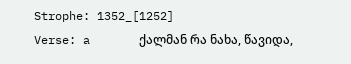Strophe: 1352_[1252]
Verse: a       ქალმან რა ნახა, წავიდა,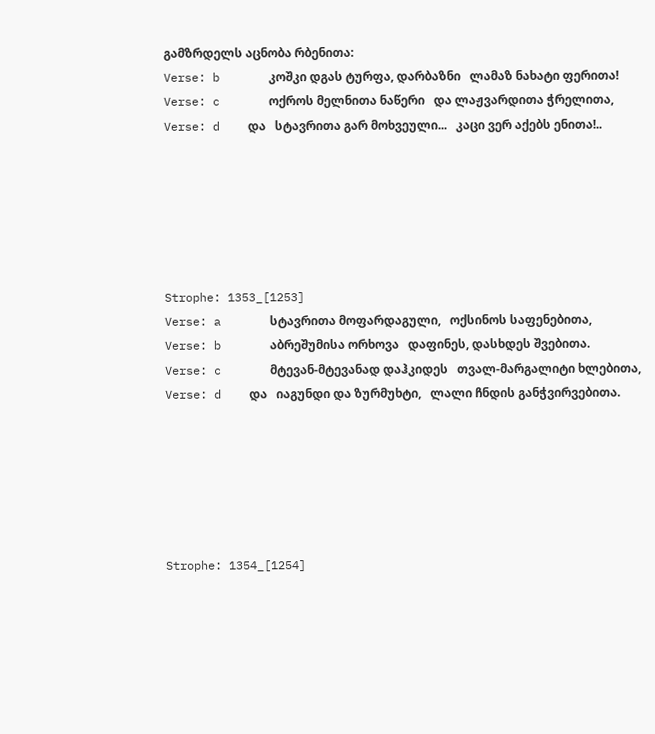გამზრდელს აცნობა რბენითა:
Verse: b       კოშკი დგას ტურფა, დარბაზნი   ლამაზ ნახატი ფერითა!
Verse: c       ოქროს მელნითა ნაწერი   და ლაჟვარდითა ჭრელითა,
Verse: d    და   სტავრითა გარ მოხვეული...   კაცი ვერ აქებს ენითა!..






Strophe: 1353_[1253]
Verse: a       სტავრითა მოფარდაგული,   ოქსინოს საფენებითა,
Verse: b       აბრეშუმისა ორხოვა   დაფინეს, დასხდეს შვებითა.
Verse: c       მტევან-მტევანად დაჰკიდეს   თვალ-მარგალიტი ხლებითა,
Verse: d    და   იაგუნდი და ზურმუხტი,   ლალი ჩნდის განჭვირვებითა.






Strophe: 1354_[1254]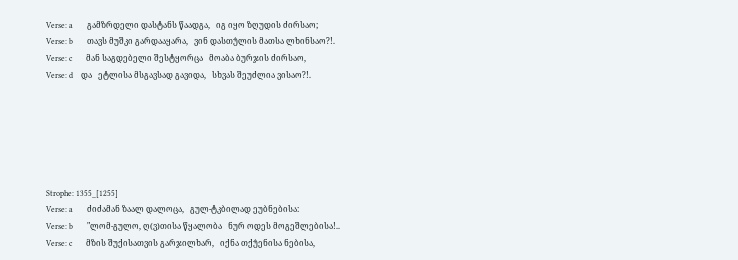Verse: a       გამზრდელი დასტანს წაადგა,   იგ იყო ზღუდის ძირსაო;
Verse: b       თავს მუშკი გარდააყარა,   ვინ დასთუ̂ლის მათსა ლხინსაო?!.
Verse: c       მან საგდებელი შესტყორცა   მოაბა ბურჯის ძირსაო,
Verse: d    და   ეტლისა მსგავსად გავიდა,   სხვას შეუძლია ვისაო?!.






Strophe: 1355_[1255]
Verse: a       ძიძამან ზაალ დალოცა,   გულ-ტკბილად ეუბნებისა:
Verse: b       "ლომ-გულო, ღ(ვ)თისა წყალობა   ნურ ოდეს მოგეშლებისა!..
Verse: c       მზის შუქისათვის გარჯილხარ,   იქნა თქუ̂ენისა ნებისა,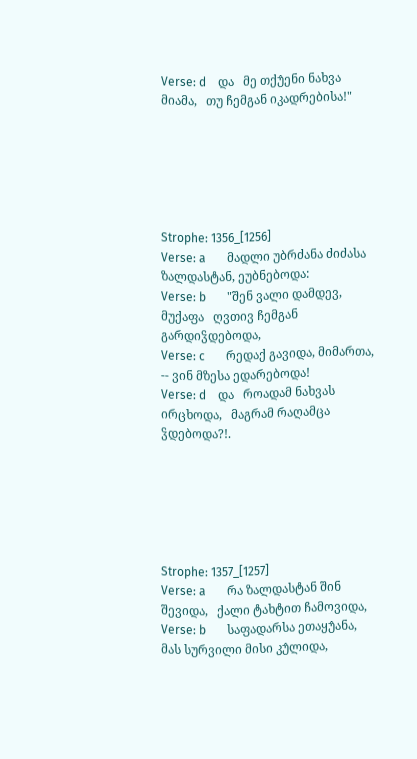Verse: d    და   მე თქუ̂ენი ნახვა მიამა,   თუ ჩემგან იკადრებისა!"






Strophe: 1356_[1256]
Verse: a       მადლი უბრძანა ძიძასა   ზალდასტან, ეუბნებოდა:
Verse: b       "შენ ვალი დამდევ, მუქაფა   ღვთივ ჩემგან გარდიჴდებოდა,
Verse: c       რედაქ გავიდა, მიმართა,   -- ვინ მზესა ედარებოდა!
Verse: d    და   როადამ ნახვას ირცხოდა,   მაგრამ რაღამცა ჴდებოდა?!.






Strophe: 1357_[1257]
Verse: a       რა ზალდასტან შინ შევიდა,   ქალი ტახტით ჩამოვიდა,
Verse: b       საფადარსა ეთაყუ̂ანა,   მას სურვილი მისი კუ̂ლიდა,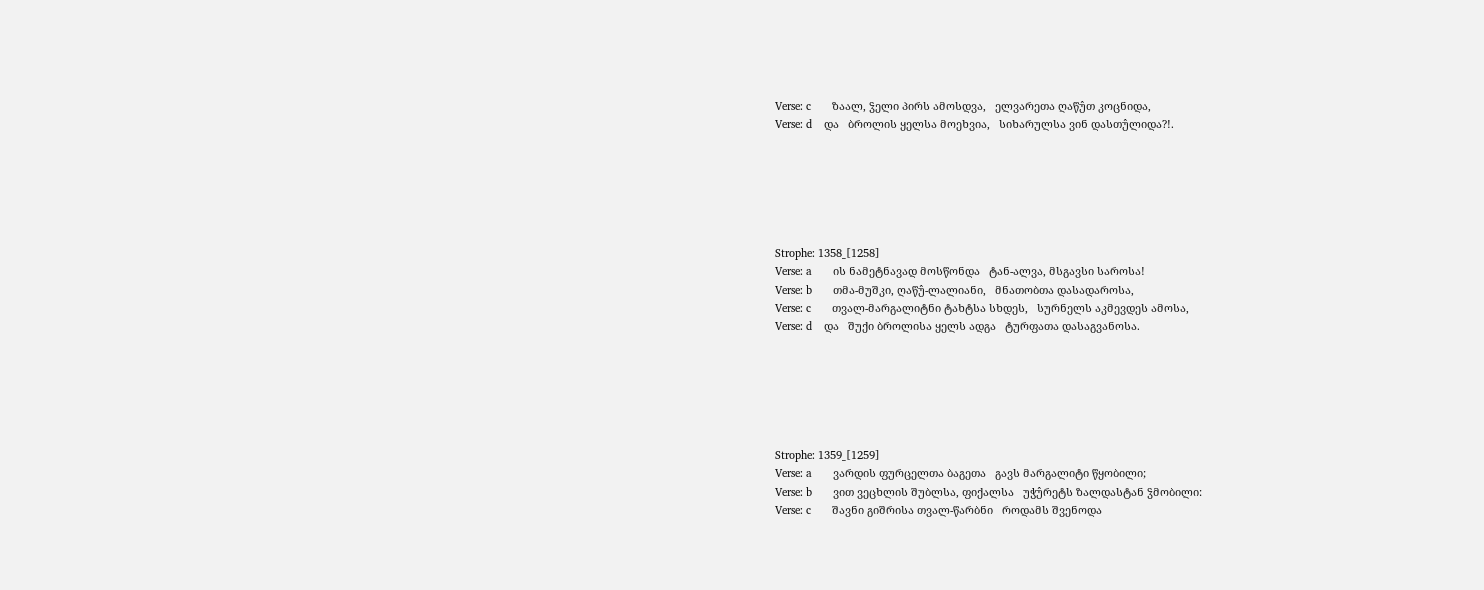Verse: c       ზაალ, ჴელი პირს ამოსდვა,   ელვარეთა ღაწუ̂თ კოცნიდა,
Verse: d    და   ბროლის ყელსა მოეხვია,   სიხარულსა ვინ დასთუ̂ლიდა?!.






Strophe: 1358_[1258]
Verse: a       ის ნამეტნავად მოსწონდა   ტან-ალვა, მსგავსი საროსა!
Verse: b       თმა-მუშკი, ღაწუ̂-ლალიანი,   მნათობთა დასადაროსა,
Verse: c       თვალ-მარგალიტნი ტახტსა სხდეს,   სურნელს აკმევდეს ამოსა,
Verse: d    და   შუქი ბროლისა ყელს ადგა   ტურფათა დასაგვანოსა.






Strophe: 1359_[1259]
Verse: a       ვარდის ფურცელთა ბაგეთა   გავს მარგალიტი წყობილი;
Verse: b       ვით ვეცხლის შუბლსა, ფიქალსა   უჭუ̂რეტს ზალდასტან ჴმობილი:
Verse: c       შავნი გიშრისა თვალ-წარბნი   როდამს შვენოდა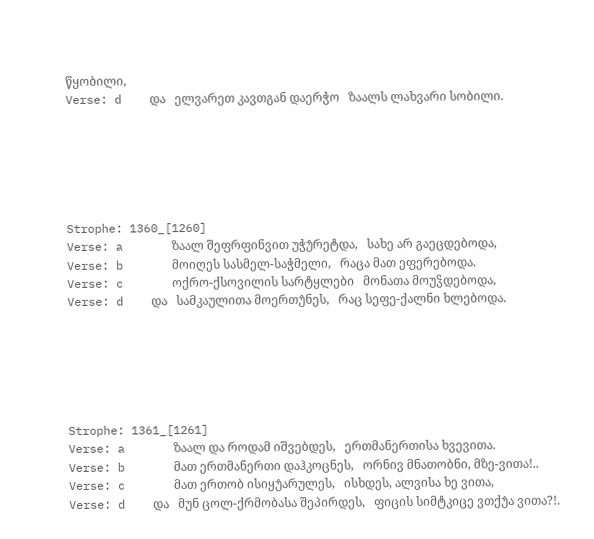წყობილი,
Verse: d    და   ელვარეთ კავთგან დაერჭო   ზაალს ლახვარი სობილი.






Strophe: 1360_[1260]
Verse: a       ზაალ შეფრფინვით უჭუ̂რეტდა,   სახე არ გაეცდებოდა,
Verse: b       მოიღეს სასმელ-საჭმელი,   რაცა მათ ეფერებოდა.
Verse: c       ოქრო-ქსოვილის სარტყლები   მონათა მოუჴდებოდა,
Verse: d    და   სამკაულითა მოერთუ̂ნეს,   რაც სეფე-ქალნი ხლებოდა.






Strophe: 1361_[1261]
Verse: a       ზაალ და როდამ იშვებდეს,   ერთმანერთისა ხვევითა.
Verse: b       მათ ერთმანერთი დაჰკოცნეს,   ორნივ მნათობნი, მზე-ვითა!..
Verse: c       მათ ერთობ ისიყუ̂არულეს,   ისხდეს, ალვისა ხე ვითა,
Verse: d    და   მუნ ცოლ-ქრმობასა შეპირდეს,   ფიცის სიმტკიცე ვთქუ̂ა ვითა?!.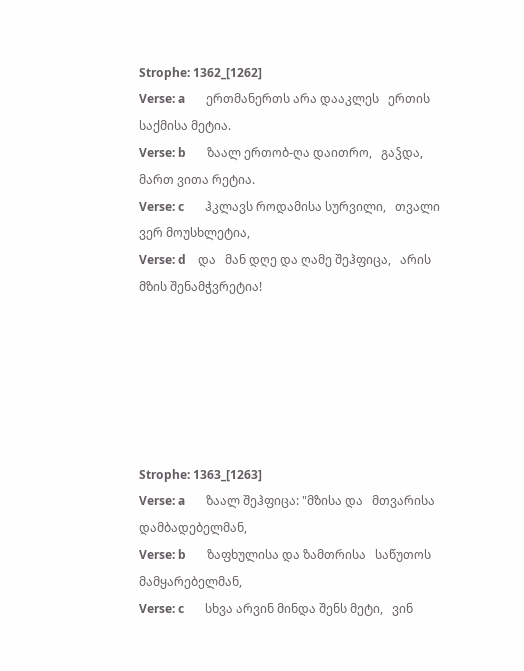Strophe: 1362_[1262]
Verse: a       ერთმანერთს არა დააკლეს   ერთის საქმისა მეტია.
Verse: b       ზაალ ერთობ-ღა დაითრო,   გაჴდა, მართ ვითა რეტია.
Verse: c       ჰკლავს როდამისა სურვილი,   თვალი ვერ მოუსხლეტია,
Verse: d    და   მან დღე და ღამე შეჰფიცა,   არის მზის შენამჭვრეტია!






Strophe: 1363_[1263]
Verse: a       ზაალ შეჰფიცა: "მზისა და   მთვარისა დამბადებელმან,
Verse: b       ზაფხულისა და ზამთრისა   საწუთოს მამყარებელმან,
Verse: c       სხვა არვინ მინდა შენს მეტი,   ვინ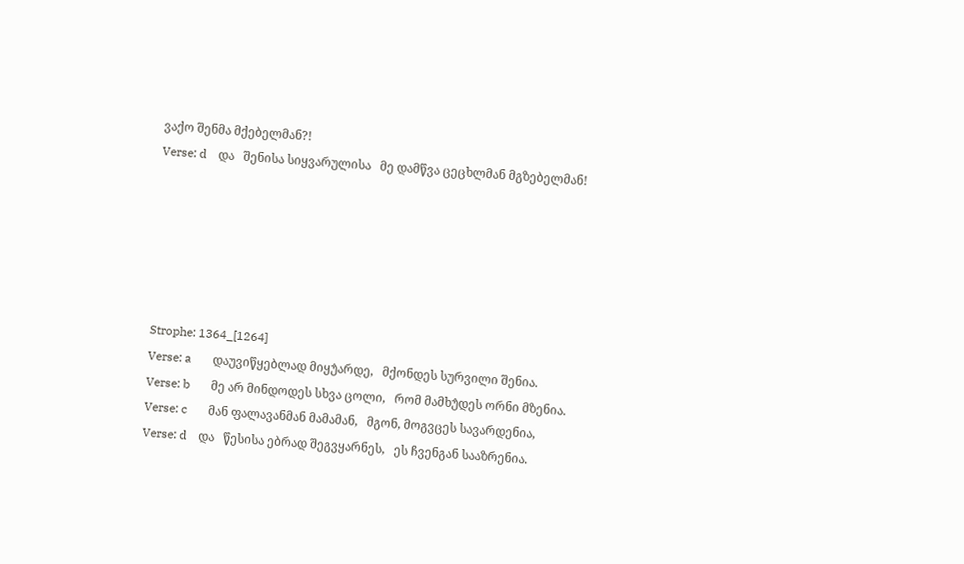ვაქო შენმა მქებელმან?!
Verse: d    და   შენისა სიყვარულისა   მე დამწვა ცეცხლმან მგზებელმან!






Strophe: 1364_[1264]
Verse: a       დაუვიწყებლად მიყუ̂არდე,   მქონდეს სურვილი შენია.
Verse: b       მე არ მინდოდეს სხვა ცოლი,   რომ მამხუ̂დეს ორნი მზენია.
Verse: c       მან ფალავანმან მამამან,   მგონ, მოგვცეს სავარდენია,
Verse: d    და   წესისა ებრად შეგვყარნეს,   ეს ჩვენგან სააზრენია.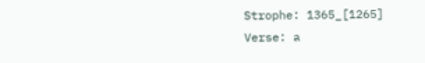Strophe: 1365_[1265]
Verse: a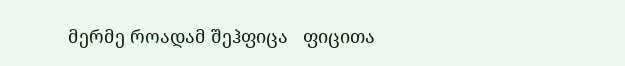მერმე როადამ შეჰფიცა   ფიცითა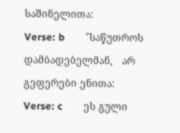საშინელითა:
Verse: b       "საწუთროს დამბადებელმან,   არ გეფერები ენითა:
Verse: c       ეს გული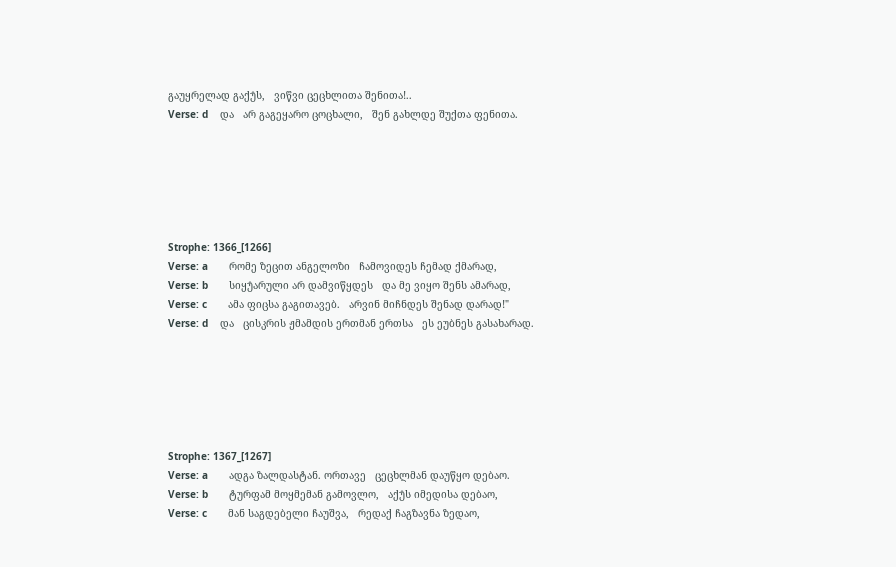გაუყრელად გაქუ̂ს,   ვიწვი ცეცხლითა შენითა!..
Verse: d    და   არ გაგეყარო ცოცხალი,   შენ გახლდე შუქთა ფენითა.






Strophe: 1366_[1266]
Verse: a       რომე ზეცით ანგელოზი   ჩამოვიდეს ჩემად ქმარად,
Verse: b       სიყუ̂არული არ დამვიწყდეს   და მე ვიყო შენს ამარად,
Verse: c       ამა ფიცსა გაგითავებ.   არვინ მიჩნდეს შენად დარად!"
Verse: d    და   ცისკრის ჟმამდის ერთმან ერთსა   ეს ეუბნეს გასახარად.






Strophe: 1367_[1267]
Verse: a       ადგა ზალდასტან. ორთავე   ცეცხლმან დაუწყო დებაო.
Verse: b       ტურფამ მოყმემან გამოვლო,   აქუ̂ს იმედისა დებაო,
Verse: c       მან საგდებელი ჩაუშვა,   რედაქ ჩაგზავნა ზედაო,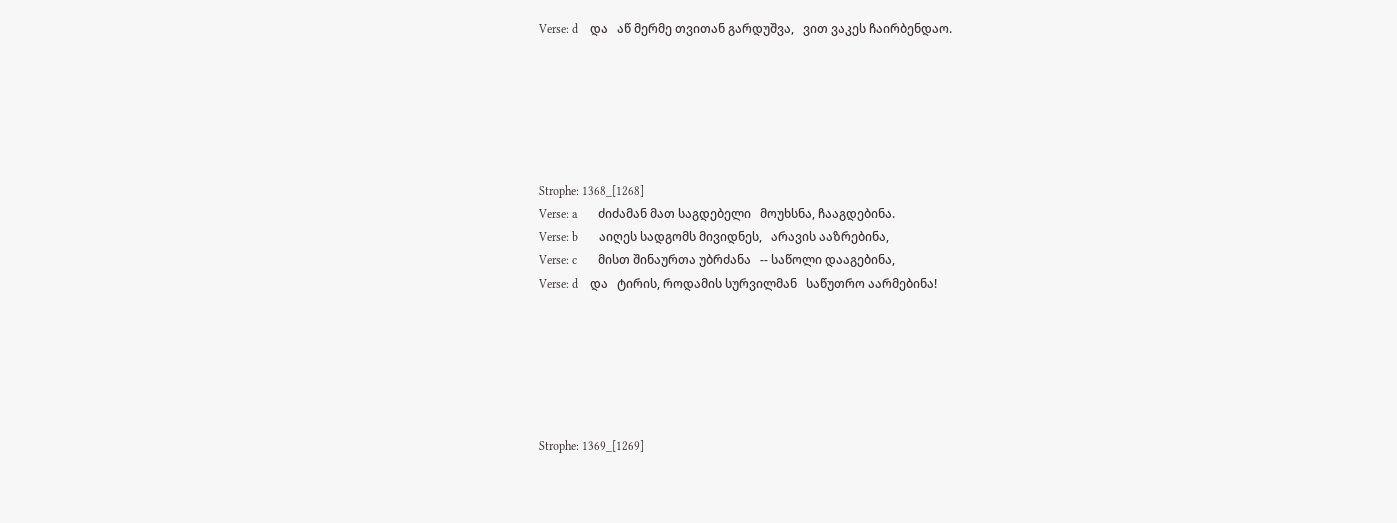Verse: d    და   აწ მერმე თვითან გარდუშვა,   ვით ვაკეს ჩაირბენდაო.






Strophe: 1368_[1268]
Verse: a       ძიძამან მათ საგდებელი   მოუხსნა, ჩააგდებინა.
Verse: b       აიღეს სადგომს მივიდნეს,   არავის ააზრებინა,
Verse: c       მისთ შინაურთა უბრძანა   -- საწოლი დააგებინა,
Verse: d    და   ტირის, როდამის სურვილმან   საწუთრო აარმებინა!






Strophe: 1369_[1269]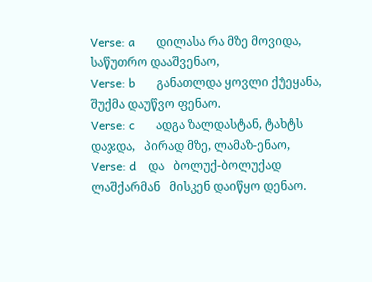Verse: a       დილასა რა მზე მოვიდა,   საწუთრო დააშვენაო,
Verse: b       განათლდა ყოვლი ქუ̂ეყანა,   შუქმა დაუწვო ფენაო.
Verse: c       ადგა ზალდასტან, ტახტს დაჯდა,   პირად მზე, ლამაზ-ენაო,
Verse: d    და   ბოლუქ-ბოლუქად ლაშქარმან   მისკენ დაიწყო დენაო.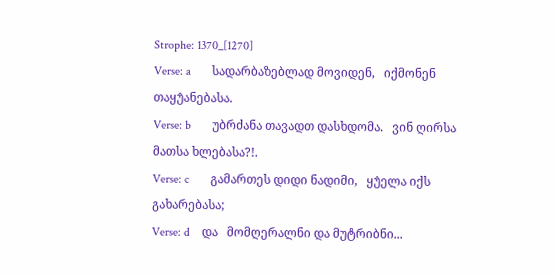Strophe: 1370_[1270]
Verse: a       სადარბაზებლად მოვიდენ,   იქმონენ თაყუ̂ანებასა.
Verse: b       უბრძანა თავადთ დასხდომა.   ვინ ღირსა მათსა ხლებასა?!.
Verse: c       გამართეს დიდი ნადიმი,   ყუ̂ელა იქს გახარებასა;
Verse: d    და   მომღერალნი და მუტრიბნი...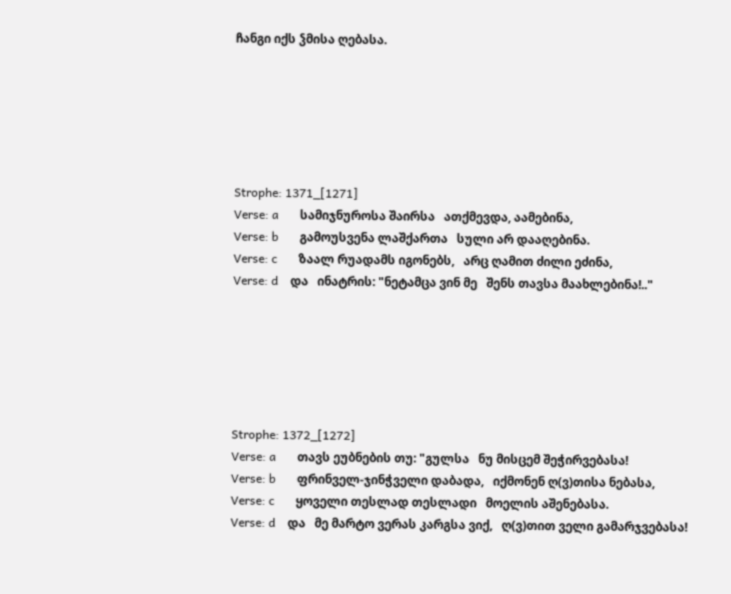ჩანგი იქს ჴმისა ღებასა.






Strophe: 1371_[1271]
Verse: a       სამიჯნუროსა შაირსა   ათქმევდა, აამებინა,
Verse: b       გამოუსვენა ლაშქართა   სული არ დააღებინა.
Verse: c       ზაალ რუადამს იგონებს,   არც ღამით ძილი ეძინა,
Verse: d    და   ინატრის: "ნეტამცა ვინ მე   შენს თავსა მაახლებინა!.."






Strophe: 1372_[1272]
Verse: a       თავს ეუბნების თუ: "გულსა   ნუ მისცემ შეჭირვებასა!
Verse: b       ფრინველ-ჯინჭველი დაბადა,   იქმონენ ღ(ვ)თისა ნებასა,
Verse: c       ყოველი თესლად თესლადი   მოელის აშენებასა.
Verse: d    და   მე მარტო ვერას კარგსა ვიქ,   ღ(ვ)თით ველი გამარჯვებასა!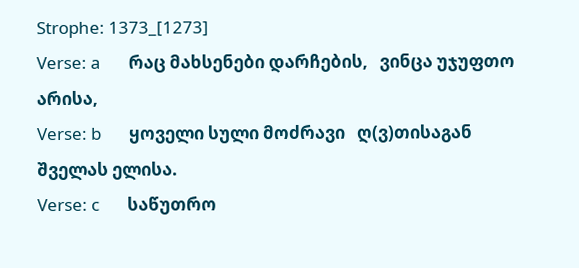Strophe: 1373_[1273]
Verse: a       რაც მახსენები დარჩების,   ვინცა უჯუფთო არისა,
Verse: b       ყოველი სული მოძრავი   ღ(ვ)თისაგან შველას ელისა.
Verse: c       საწუთრო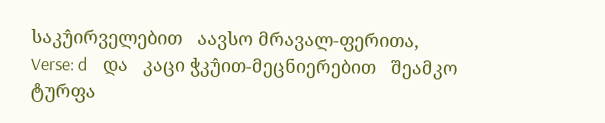საკუ̂ირველებით   აავსო მრავალ-ფერითა,
Verse: d    და   კაცი ჭკუ̂ით-მეცნიერებით   შეამკო ტურფა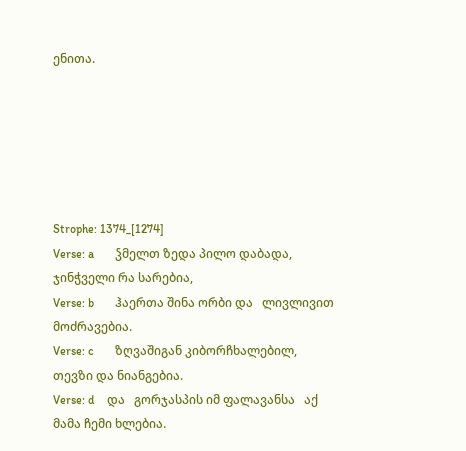ენითა.






Strophe: 1374_[1274]
Verse: a       ჴმელთ ზედა პილო დაბადა,   ჯინჭველი რა სარებია,
Verse: b       ჰაერთა შინა ორბი და   ლივლივით მოძრავებია.
Verse: c       ზღვაშიგან კიბორჩხალებილ,   თევზი და ნიანგებია.
Verse: d    და   გორჯასპის იმ ფალავანსა   აქ მამა ჩემი ხლებია.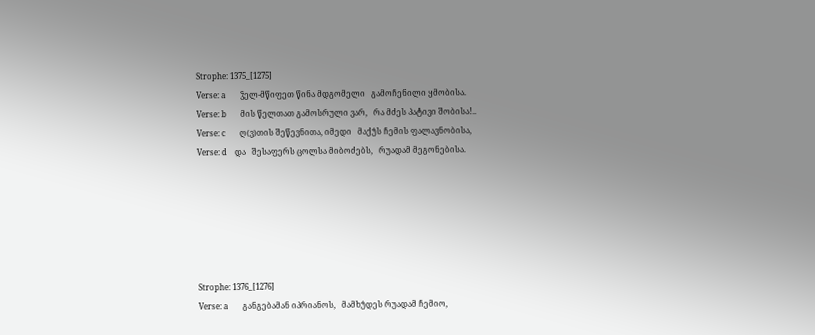Strophe: 1375_[1275]
Verse: a       ჴელ-მწიფეთ წინა მდგომელი   გამოჩენილი ყმობისა.
Verse: b       მის წელთათ გამოსრული ვარ,   რა მძეს პატივი შობისა!..
Verse: c       ღ(ვ)თის შეწევნითა, იმედი   მაქუ̂ს ჩემის ფალავნობისა,
Verse: d    და   შესაფერს ცოლსა მიბოძებს,   რუადამ მეგონებისა.






Strophe: 1376_[1276]
Verse: a       განგებამან იპრიანოს,   მამხუ̂დეს რუადამ ჩემიო,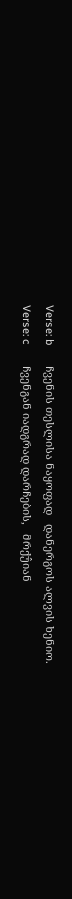Verse: b       ჩვენის თესლისა ნაყოფად   დანერგოს ალვის ხენიო.
Verse: c       ჩვენგან იადგრად დარჩების,   მრქუ̂იან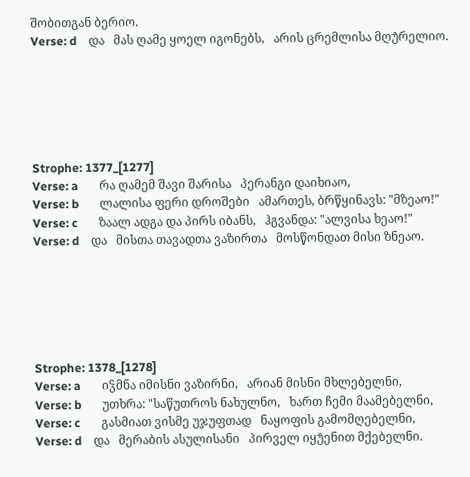შობითგან ბერიო.
Verse: d    და   მას ღამე ყოელ იგონებს,   არის ცრემლისა მღუ̂რელიო.






Strophe: 1377_[1277]
Verse: a       რა ღამემ შავი შარისა   პერანგი დაიხიაო,
Verse: b       ლალისა ფერი დროშები   ამართეს, ბრწყინავს: "მზეაო!"
Verse: c       ზაალ ადგა და პირს იბანს,   ჰგვანდა: "ალვისა ხეაო!"
Verse: d    და   მისთა თავადთა ვაზირთა   მოსწონდათ მისი ზნეაო.






Strophe: 1378_[1278]
Verse: a       იჴმნა იმისნი ვაზირნი,   არიან მისნი მხლებელნი,
Verse: b       უთხრა: "საწუთროს ნახულნო,   ხართ ჩემი მაამებელნი,
Verse: c       გასმიათ ვისმე უჯუფთად   ნაყოფის გამომღებელნი,
Verse: d    და   მერაბის ასულისანი   პირველ იყუ̂ენით მქებელნი.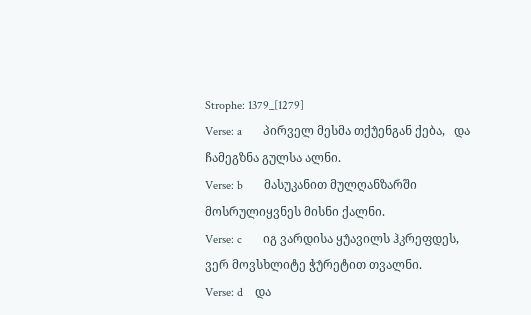Strophe: 1379_[1279]
Verse: a       პირველ მესმა თქუ̂ენგან ქება,   და ჩამეგზნა გულსა ალნი.
Verse: b       მასუკანით მულღანზარში    მოსრულიყვნეს მისნი ქალნი.
Verse: c       იგ ვარდისა ყუ̂ავილს ჰკრეფდეს,   ვერ მოვსხლიტე ჭუ̂რეტით თვალნი.
Verse: d    და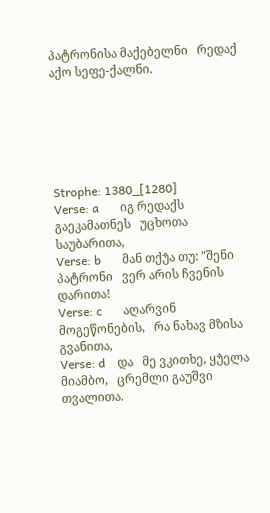პატრონისა მაქებელნი   რედაქ აქო სეფე-ქალნი.






Strophe: 1380_[1280]
Verse: a       იგ რედაქს გაეკამათნეს   უცხოთა საუბარითა,
Verse: b       მან თქუ̂ა თუ: "შენი პატრონი   ვერ არის ჩვენის დარითა!
Verse: c       აღარვინ მოგეწონების,   რა ნახავ მზისა გვანითა,
Verse: d    და   მე ვკითხე, ყუ̂ელა მიამბო,   ცრემლი გაუშვი თვალითა.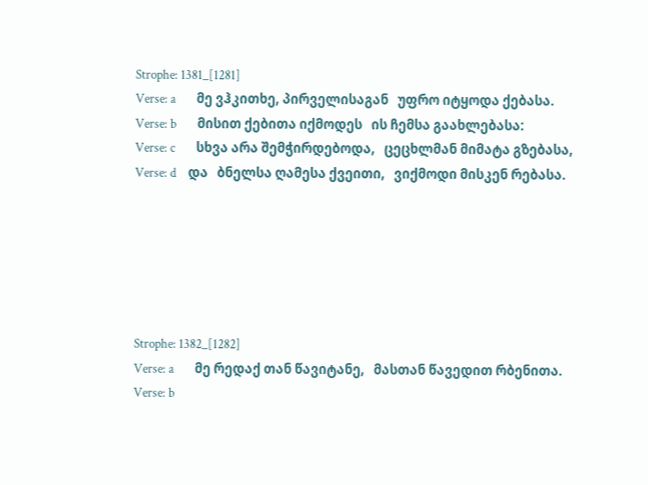Strophe: 1381_[1281]
Verse: a       მე ვჰკითხე, პირველისაგან   უფრო იტყოდა ქებასა.
Verse: b       მისით ქებითა იქმოდეს   ის ჩემსა გაახლებასა:
Verse: c       სხვა არა შემჭირდებოდა,   ცეცხლმან მიმატა გზებასა,
Verse: d    და   ბნელსა ღამესა ქვეითი,   ვიქმოდი მისკენ რებასა.






Strophe: 1382_[1282]
Verse: a       მე რედაქ თან წავიტანე,   მასთან წავედით რბენითა.
Verse: b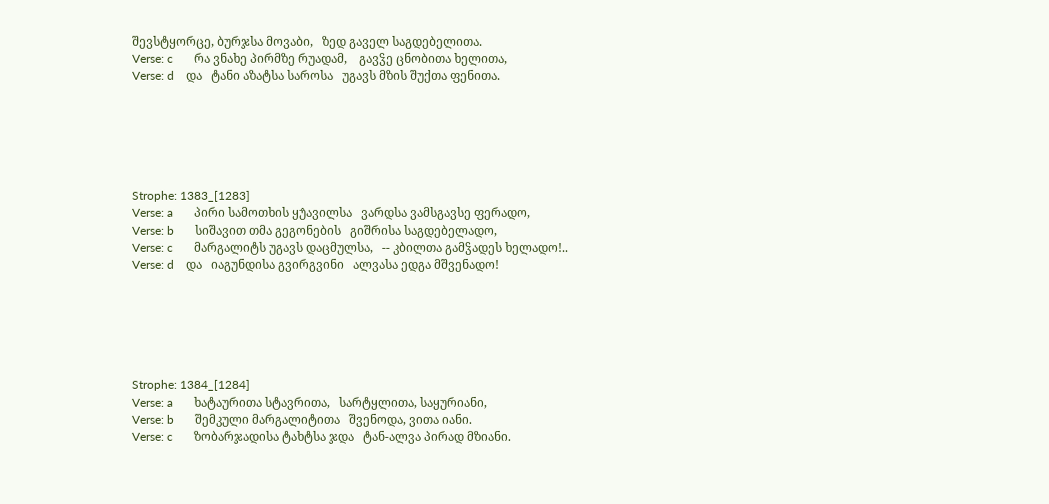შევსტყორცე, ბურჯსა მოვაბი,   ზედ გაველ საგდებელითა.
Verse: c       რა ვნახე პირმზე რუადამ,    გავჴე ცნობითა ხელითა,
Verse: d    და   ტანი აზატსა საროსა   უგავს მზის შუქთა ფენითა.






Strophe: 1383_[1283]
Verse: a       პირი სამოთხის ყუ̂ავილსა   ვარდსა ვამსგავსე ფერადო,
Verse: b       სიშავით თმა გეგონების   გიშრისა საგდებელადო,
Verse: c       მარგალიტს უგავს დაცმულსა,   -- კბილთა გამჴადეს ხელადო!..
Verse: d    და   იაგუნდისა გვირგვინი   ალვასა ედგა მშვენადო!






Strophe: 1384_[1284]
Verse: a       ხატაურითა სტავრითა,   სარტყლითა, საყურიანი,
Verse: b       შემკული მარგალიტითა   შვენოდა, ვითა იანი.
Verse: c       ზობარჯადისა ტახტსა ჯდა   ტან-ალვა პირად მზიანი.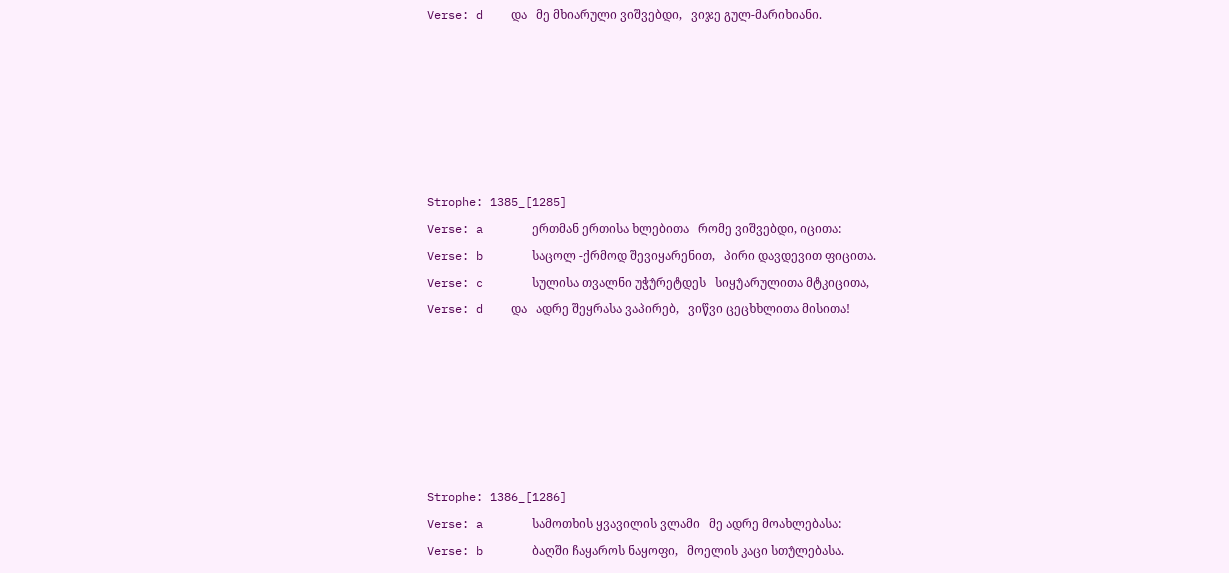Verse: d    და   მე მხიარული ვიშვებდი,   ვიჯე გულ-მარიხიანი.






Strophe: 1385_[1285]
Verse: a       ერთმან ერთისა ხლებითა   რომე ვიშვებდი, იცითა:
Verse: b       საცოლ -ქრმოდ შევიყარენით,   პირი დავდევით ფიცითა.
Verse: c       სულისა თვალნი უჭუ̂რეტდეს   სიყუ̂არულითა მტკიცითა,
Verse: d    და   ადრე შეყრასა ვაპირებ,   ვიწვი ცეცხხლითა მისითა!






Strophe: 1386_[1286]
Verse: a       სამოთხის ყვავილის ვლამი   მე ადრე მოახლებასა:
Verse: b       ბაღში ჩაყაროს ნაყოფი,   მოელის კაცი სთუ̂ლებასა.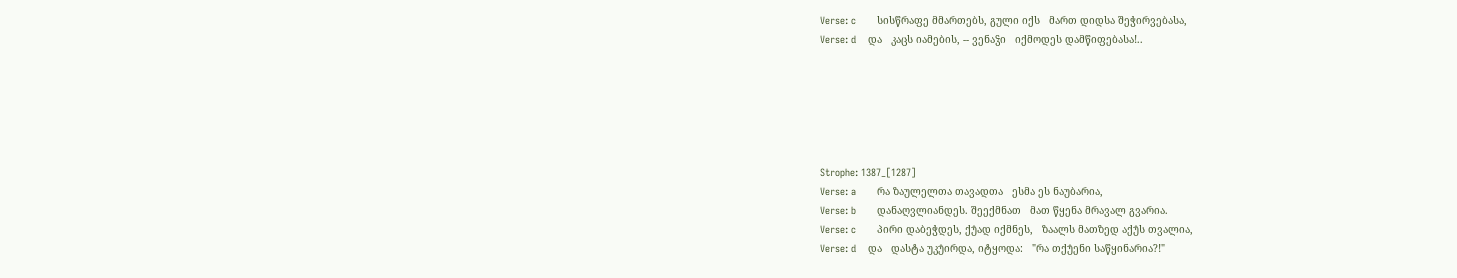Verse: c       სისწრაფე მმართებს, გული იქს   მართ დიდსა შეჭირვებასა,
Verse: d    და   კაცს იამების, -- ვენაჴი   იქმოდეს დამწიფებასა!..






Strophe: 1387_[1287]
Verse: a       რა ზაულელთა თავადთა   ესმა ეს ნაუბარია,
Verse: b       დანაღვლიანდეს. შეექმნათ   მათ წყენა მრავალ გვარია.
Verse: c       პირი დაბეჭდეს, ქუ̂ად იქმნეს,   ზაალს მათზედ აქუ̂ს თვალია,
Verse: d    და   დასტა უკუ̂ირდა, იტყოდა:   "რა თქუ̂ენი საწყინარია?!"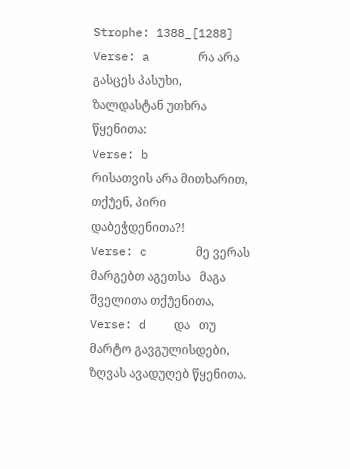Strophe: 1388_[1288]
Verse: a       რა არა გასცეს პასუხი,   ზალდასტან უთხრა წყენითა:
Verse: b       რისათვის არა მითხარით,   თქუ̂ენ, პირი დაბეჭდენითა?!
Verse: c       მე ვერას მარგებთ აგეთსა   მაგა შველითა თქუ̂ენითა,
Verse: d    და   თუ მარტო გავგულისდები,   ზღვას ავადუღებ წყენითა.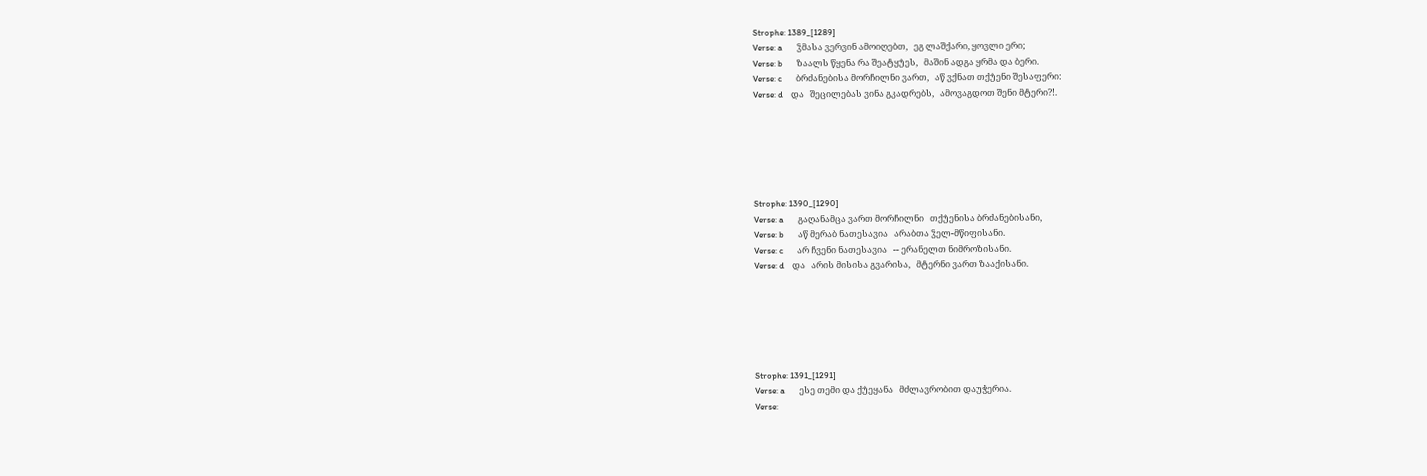Strophe: 1389_[1289]
Verse: a       ჴმასა ვერვინ ამოიღებთ,   ეგ ლაშქარი, ყოვლი ერი;
Verse: b       ზაალს წყენა რა შეატყუ̂ეს,   მაშინ ადგა ყრმა და ბერი.
Verse: c       ბრძანებისა მორჩილნი ვართ,   აწ ვქნათ თქუ̂ენი შესაფერი:
Verse: d    და   შეცილებას ვინა გკადრებს,   ამოვაგდოთ შენი მტერი?!.






Strophe: 1390_[1290]
Verse: a       გაღანამცა ვართ მორჩილნი   თქუ̂ენისა ბრძანებისანი,
Verse: b       აწ მერაბ ნათესავია   არაბთა ჴელ-მწიფისანი.
Verse: c       არ ჩვენი ნათესავია   -- ერანელთ ნიმროზისანი.
Verse: d    და   არის მისისა გვარისა,   მტერნი ვართ ზააქისანი.






Strophe: 1391_[1291]
Verse: a       ესე თემი და ქუ̂ეყანა   მძლავრობით დაუჭერია.
Verse: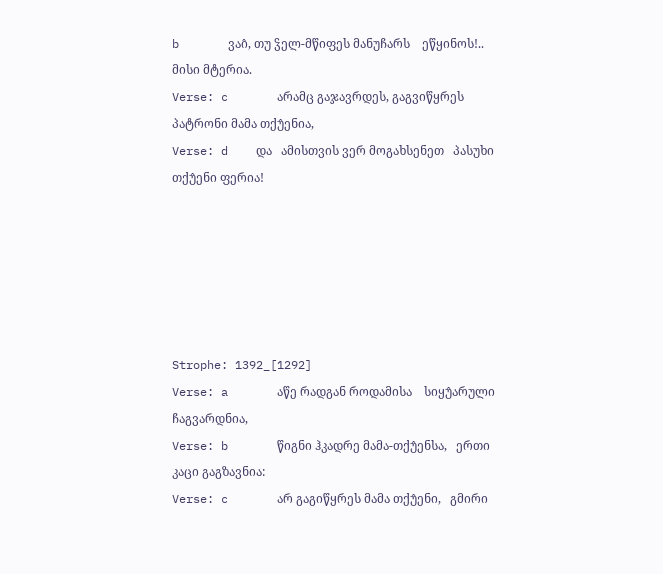b       ვაი̂, თუ ჴელ-მწიფეს მანუჩარს    ეწყინოს!.. მისი მტერია.
Verse: c       არამც გაჯავრდეს, გაგვიწყრეს   პატრონი მამა თქუ̂ენია,
Verse: d    და   ამისთვის ვერ მოგახსენეთ   პასუხი თქუ̂ენი ფერია!






Strophe: 1392_[1292]
Verse: a       აწე რადგან როდამისა    სიყუ̂არული ჩაგვარდნია,
Verse: b       წიგნი ჰკადრე მამა-თქუ̂ენსა,   ერთი კაცი გაგზავნია:
Verse: c       არ გაგიწყრეს მამა თქუ̂ენი,   გმირი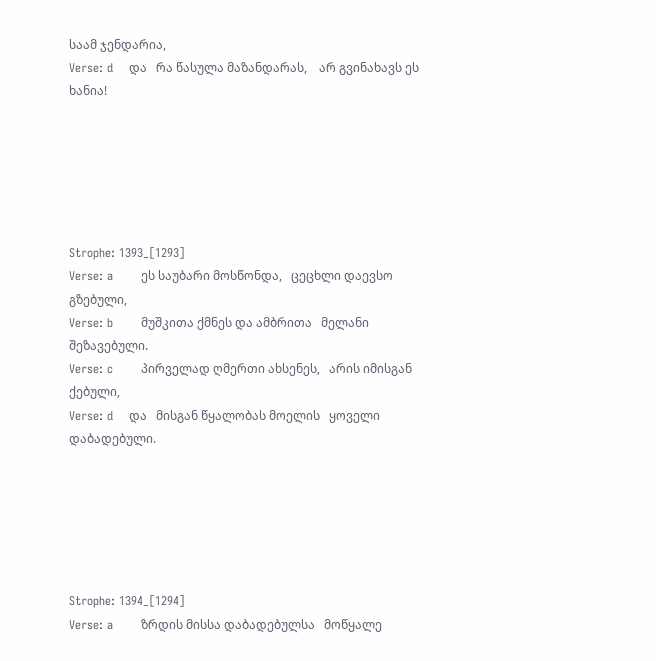საამ ჯენდარია,
Verse: d    და   რა წასულა მაზანდარას,    არ გვინახავს ეს ხანია!






Strophe: 1393_[1293]
Verse: a       ეს საუბარი მოსწონდა,   ცეცხლი დაევსო გზებული,
Verse: b       მუშკითა ქმნეს და ამბრითა   მელანი შეზავებული.
Verse: c       პირველად ღმერთი ახსენეს,   არის იმისგან ქებული,
Verse: d    და   მისგან წყალობას მოელის   ყოველი დაბადებული.






Strophe: 1394_[1294]
Verse: a       ზრდის მისსა დაბადებულსა   მოწყალე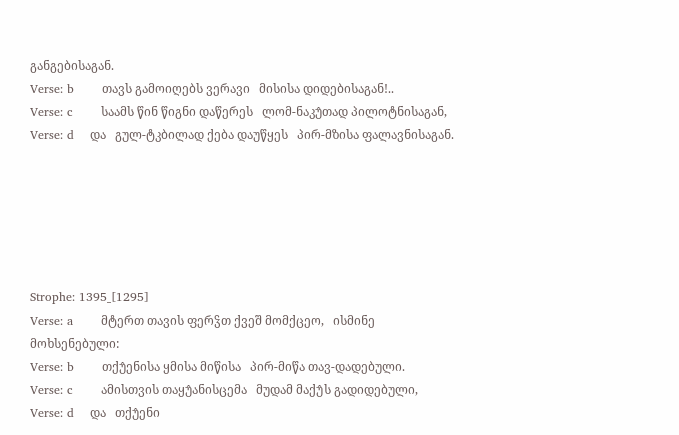განგებისაგან.
Verse: b       თავს გამოიღებს ვერავი   მისისა დიდებისაგან!..
Verse: c       საამს წინ წიგნი დაწერეს   ლომ-ნაკუ̂თად პილოტნისაგან,
Verse: d    და   გულ-ტკბილად ქება დაუწყეს   პირ-მზისა ფალავნისაგან.






Strophe: 1395_[1295]
Verse: a       მტერთ თავის ფერჴთ ქვეშ მომქცეო,   ისმინე მოხსენებული:
Verse: b       თქუ̂ენისა ყმისა მიწისა   პირ-მიწა თავ-დადებული.
Verse: c       ამისთვის თაყუ̂ანისცემა   მუდამ მაქუ̂ს გადიდებული,
Verse: d    და   თქუ̂ენი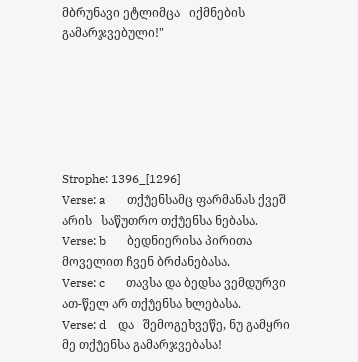მბრუნავი ეტლიმცა   იქმნების გამარჯვებული!"






Strophe: 1396_[1296]
Verse: a       თქუ̂ენსამც ფარმანას ქვეშ არის   საწუთრო თქუ̂ენსა ნებასა.
Verse: b       ბედნიერისა პირითა   მოველით ჩვენ ბრძანებასა.
Verse: c       თავსა და ბედსა ვემდურვი   ათ-წელ არ თქუ̂ენსა ხლებასა.
Verse: d    და   შემოგეხვეწე, ნუ გამყრი   მე თქუ̂ენსა გამარჯვებასა!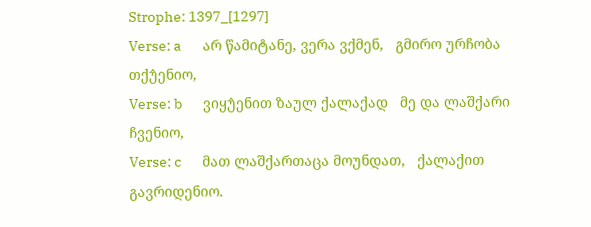Strophe: 1397_[1297]
Verse: a       არ წამიტანე, ვერა ვქმენ,   გმირო ურჩობა თქუ̂ენიო,
Verse: b       ვიყუ̂ენით ზაულ ქალაქად   მე და ლაშქარი ჩვენიო,
Verse: c       მათ ლაშქართაცა მოუნდათ,   ქალაქით გავრიდენიო.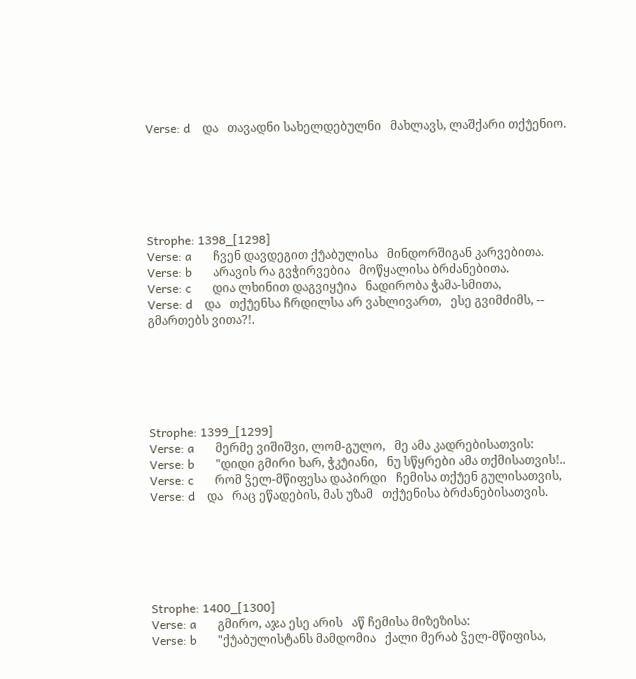Verse: d    და   თავადნი სახელდებულნი   მახლავს, ლაშქარი თქუ̂ენიო.






Strophe: 1398_[1298]
Verse: a       ჩვენ დავდეგით ქუ̂აბულისა   მინდორშიგან კარვებითა.
Verse: b       არავის რა გვჭირვებია   მოწყალისა ბრძანებითა.
Verse: c       დია ლხინით დაგვიყუ̂ია   ნადირობა ჭამა-სმითა,
Verse: d    და   თქუ̂ენსა ჩრდილსა არ ვახლივართ,   ესე გვიმძიმს, -- გმართებს ვითა?!.






Strophe: 1399_[1299]
Verse: a       მერმე ვიშიშვი, ლომ-გულო,   მე ამა კადრებისათვის:
Verse: b       "დიდი გმირი ხარ, ჭკუ̂იანი,   ნუ სწყრები ამა თქმისათვის!..
Verse: c       რომ ჴელ-მწიფესა დაპირდი   ჩემისა თქუ̂ენ გულისათვის,
Verse: d    და   რაც ეწადების, მას უზამ   თქუ̂ენისა ბრძანებისათვის.






Strophe: 1400_[1300]
Verse: a       გმირო, აჯა ესე არის   აწ ჩემისა მიზეზისა:
Verse: b       "ქუ̂აბულისტანს მამდომია   ქალი მერაბ ჴელ-მწიფისა,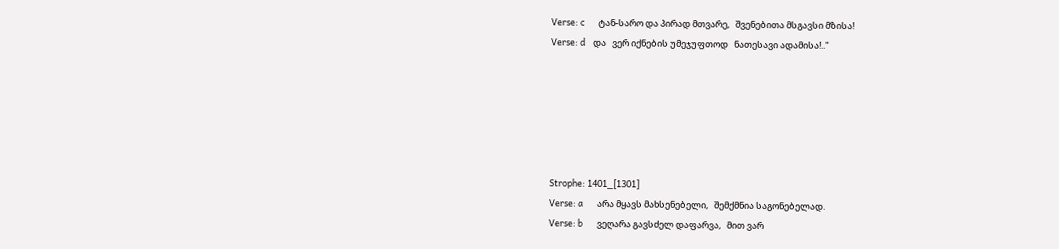Verse: c       ტან-სარო და პირად მთვარე,   შვენებითა მსგავსი მზისა!
Verse: d    და   ვერ იქნების უმეჯუფთოდ   ნათესავი ადამისა!.."






Strophe: 1401_[1301]
Verse: a       არა მყავს მახსენებელი,   შემქმნია საგონებელად.
Verse: b       ვეღარა გავსძელ დაფარვა,   მით ვარ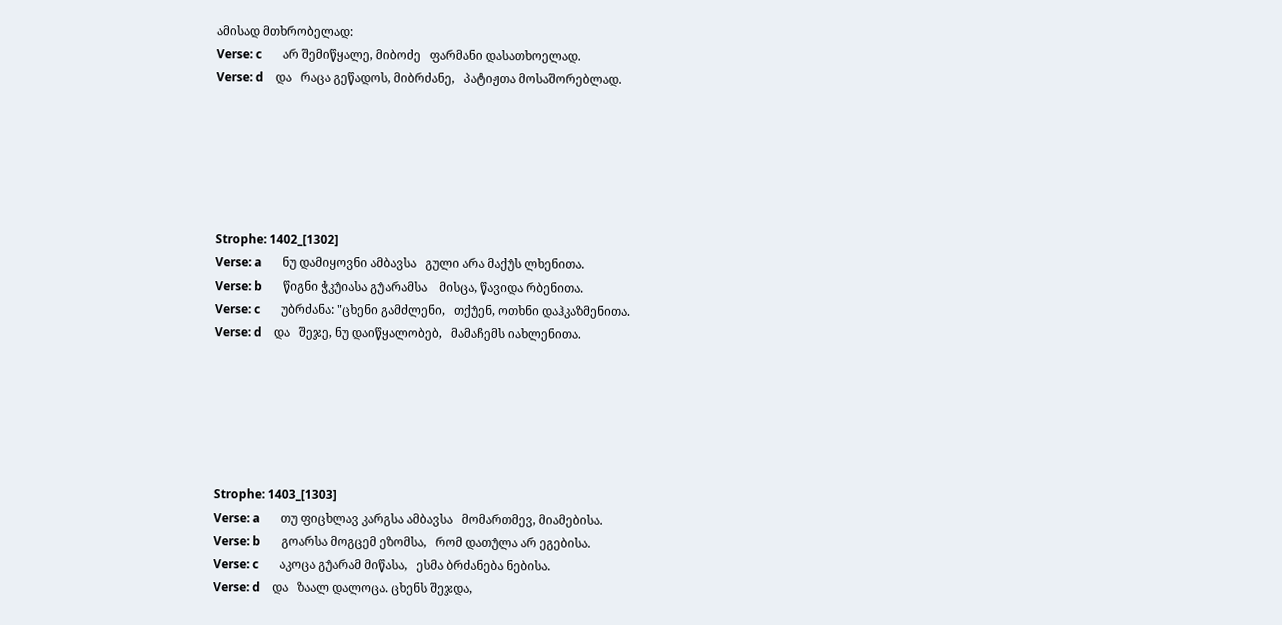ამისად მთხრობელად:
Verse: c       არ შემიწყალე, მიბოძე   ფარმანი დასათხოელად.
Verse: d    და   რაცა გეწადოს, მიბრძანე,   პატიჟთა მოსაშორებლად.






Strophe: 1402_[1302]
Verse: a       ნუ დამიყოვნი ამბავსა   გული არა მაქუ̂ს ლხენითა.
Verse: b       წიგნი ჭკუ̂იასა გუ̂არამსა    მისცა, წავიდა რბენითა.
Verse: c       უბრძანა: "ცხენი გამძლენი,   თქუ̂ენ, ოთხნი დაჰკაზმენითა.
Verse: d    და   შეჯე, ნუ დაიწყალობებ,   მამაჩემს იახლენითა.






Strophe: 1403_[1303]
Verse: a       თუ ფიცხლავ კარგსა ამბავსა   მომართმევ, მიამებისა.
Verse: b       გოარსა მოგცემ ეზომსა,   რომ დათუ̂ლა არ ეგებისა.
Verse: c       აკოცა გუ̂არამ მიწასა,   ესმა ბრძანება ნებისა.
Verse: d    და   ზაალ დალოცა. ცხენს შეჯდა,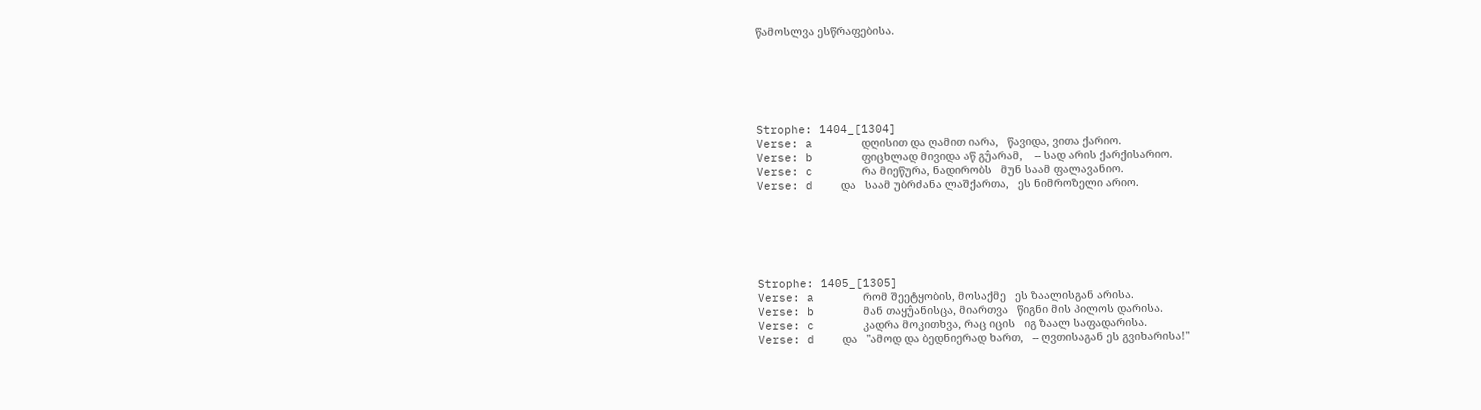წამოსლვა ესწრაფებისა.






Strophe: 1404_[1304]
Verse: a       დღისით და ღამით იარა,   წავიდა, ვითა ქარიო.
Verse: b       ფიცხლად მივიდა აწ გუ̂არამ,    -- სად არის ქარქისარიო.
Verse: c       რა მიეწურა, ნადირობს   მუნ საამ ფალავანიო.
Verse: d    და   საამ უბრძანა ლაშქართა,   ეს ნიმროზელი არიო.






Strophe: 1405_[1305]
Verse: a       რომ შეეტყობის, მოსაქმე   ეს ზაალისგან არისა.
Verse: b       მან თაყუ̂ანისცა, მიართვა   წიგნი მის პილოს დარისა.
Verse: c       კადრა მოკითხვა, რაც იცის   იგ ზაალ საფადარისა.
Verse: d    და   "ამოდ და ბედნიერად ხართ,   -- ღვთისაგან ეს გვიხარისა!"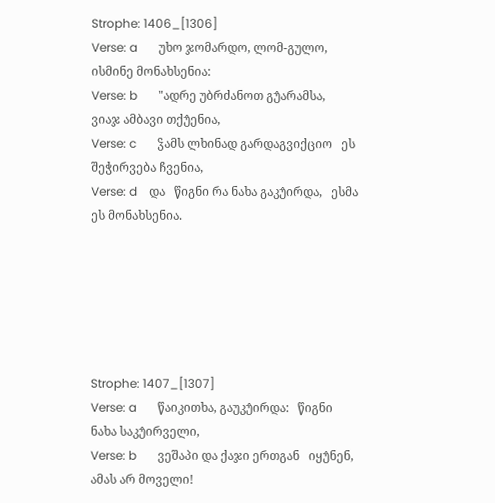Strophe: 1406_[1306]
Verse: a       უხო ჯომარდო, ლომ-გულო,   ისმინე მონახსენია:
Verse: b       "ადრე უბრძანოთ გუ̂არამსა,    ვიაჯ ამბავი თქუ̂ენია,
Verse: c       ჴამს ლხინად გარდაგვიქციო   ეს შეჭირვება ჩვენია,
Verse: d    და   წიგნი რა ნახა გაკუ̂ირდა,   ესმა ეს მონახსენია.






Strophe: 1407_[1307]
Verse: a       წაიკითხა, გაუკუ̂ირდა:   წიგნი ნახა საკუ̂ირველი,
Verse: b       ვეშაპი და ქაჯი ერთგან   იყუ̂ნენ, ამას არ მოველი!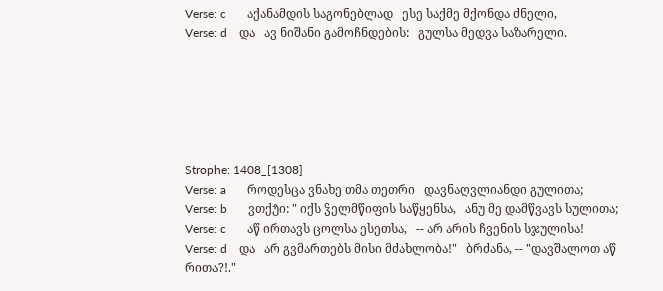Verse: c       აქანამდის საგონებლად   ესე საქმე მქონდა ძნელი,
Verse: d    და   ავ ნიშანი გამოჩნდების:   გულსა მედვა საზარელი.






Strophe: 1408_[1308]
Verse: a       როდესცა ვნახე თმა თეთრი   დავნაღვლიანდი გულითა;
Verse: b       ვთქუ̂ი: " იქს ჴელმწიფის საწყენსა,   ანუ მე დამწვავს სულითა;
Verse: c       აწ ირთავს ცოლსა ესეთსა,   -- არ არის ჩვენის სჯულისა!
Verse: d    და   არ გვმართებს მისი მძახლობა!"   ბრძანა, -- "დავშალოთ აწ რითა?!."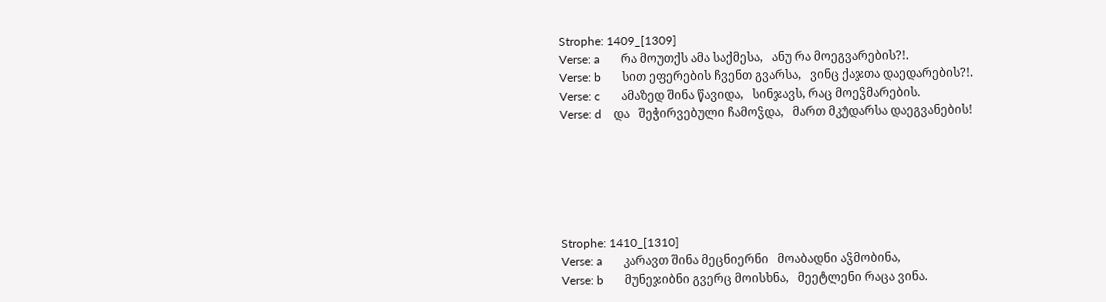Strophe: 1409_[1309]
Verse: a       რა მოუთქს ამა საქმესა,   ანუ რა მოეგვარების?!.
Verse: b       სით ეფერების ჩვენთ გვარსა,   ვინც ქაჯთა დაედარების?!.
Verse: c       ამაზედ შინა წავიდა,   სინჯავს, რაც მოეჴმარების.
Verse: d    და   შეჭირვებული ჩამოჴდა,   მართ მკუ̂დარსა დაეგვანების!






Strophe: 1410_[1310]
Verse: a       კარავთ შინა მეცნიერნი   მოაბადნი აჴმობინა,
Verse: b       მუნეჯიბნი გვერც მოისხნა,   მეეტლენი რაცა ვინა.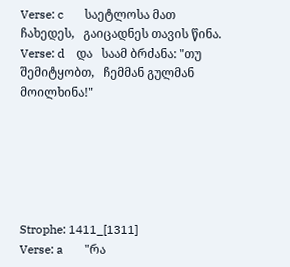Verse: c       საეტლოსა მათ ჩახედეს,   გაიცადნეს თავის წინა.
Verse: d    და   საამ ბრძანა: "თუ შემიტყობთ,   ჩემმან გულმან მოილხინა!"






Strophe: 1411_[1311]
Verse: a       "რა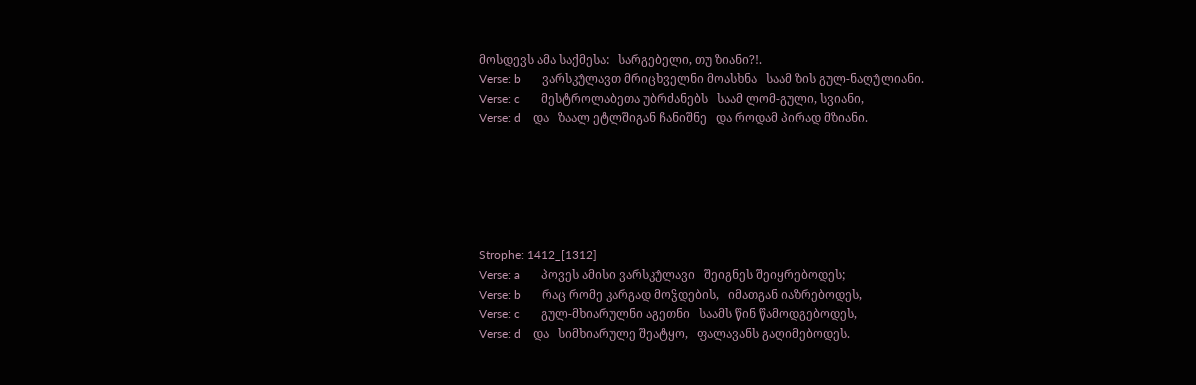მოსდევს ამა საქმესა:   სარგებელი, თუ ზიანი?!.
Verse: b       ვარსკუ̂ლავთ მრიცხველნი მოასხნა   საამ ზის გულ-ნაღუ̂ლიანი.
Verse: c       მესტროლაბეთა უბრძანებს   საამ ლომ-გული, სვიანი,
Verse: d    და   ზაალ ეტლშიგან ჩანიშნე   და როდამ პირად მზიანი.






Strophe: 1412_[1312]
Verse: a       პოვეს ამისი ვარსკუ̂ლავი   შეიგნეს შეიყრებოდეს;
Verse: b       რაც რომე კარგად მოჴდების,   იმათგან იაზრებოდეს,
Verse: c       გულ-მხიარულნი აგეთნი   საამს წინ წამოდგებოდეს,
Verse: d    და   სიმხიარულე შეატყო,   ფალავანს გაღიმებოდეს.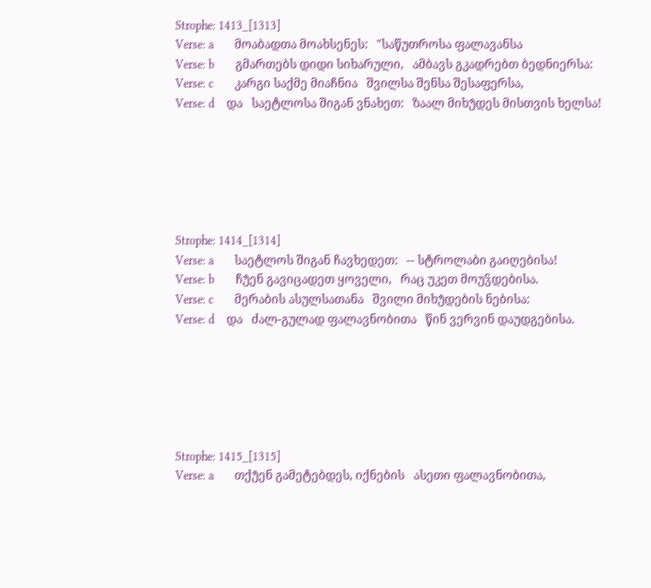Strophe: 1413_[1313]
Verse: a       მოაბადთა მოახსენეს:   "საწუთროსა ფალავანსა
Verse: b       გმართებს დიდი სიხარული,   ამბავს გკადრებთ ბედნიერსა:
Verse: c       კარგი საქმე მიაჩნია   შვილსა შენსა შესაფერსა,
Verse: d    და   საეტლოსა შიგან ვნახეთ:   ზაალ მიხუ̂დეს მისთვის ხელსა!






Strophe: 1414_[1314]
Verse: a       საეტლოს შიგან ჩავხედეთ:   -- სტროლაბი გაიღებისა!
Verse: b       ჩუ̂ენ გავიცადეთ ყოველი,   რაც უკეთ მოუჴდებისა.
Verse: c       მერაბის ასულსათანა   შვილი მიხუ̂დების ნებისა:
Verse: d    და   ძალ-გულად ფალავნობითა   წინ ვერვინ დაუდგებისა.






Strophe: 1415_[1315]
Verse: a       თქუ̂ენ გამეტებდეს, იქნების   ასეთი ფალავნობითა,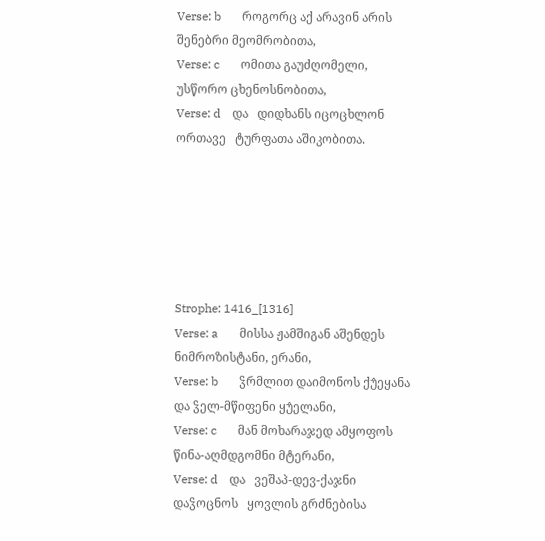Verse: b       როგორც აქ არავინ არის   შენებრი მეომრობითა,
Verse: c       ომითა გაუძღომელი,   უსწორო ცხენოსნობითა,
Verse: d    და   დიდხანს იცოცხლონ ორთავე   ტურფათა აშიკობითა.






Strophe: 1416_[1316]
Verse: a       მისსა ჟამშიგან აშენდეს   ნიმროზისტანი, ერანი,
Verse: b       ჴრმლით დაიმონოს ქუ̂ეყანა   და ჴელ-მწიფენი ყუ̂ელანი,
Verse: c       მან მოხარაჯედ ამყოფოს   წინა-აღმდგომნი მტერანი,
Verse: d    და   ვეშაპ-დევ-ქაჯნი დაჴოცნოს   ყოვლის გრძნებისა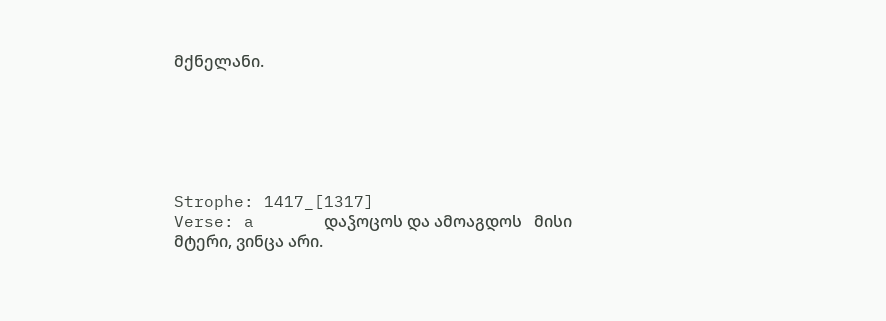მქნელანი.






Strophe: 1417_[1317]
Verse: a       დაჴოცოს და ამოაგდოს   მისი მტერი, ვინცა არი.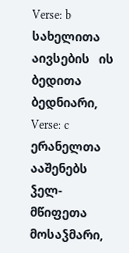Verse: b       სახელითა აივსების   ის ბედითა ბედნიარი,
Verse: c       ერანელთა ააშენებს   ჴელ-მწიფეთა მოსაჴმარი,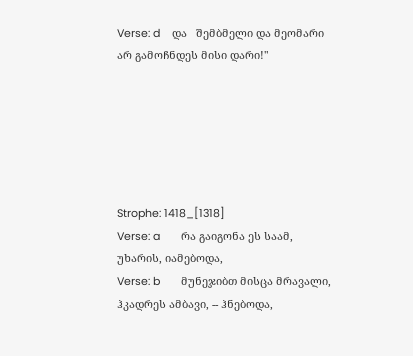Verse: d    და   შემბმელი და მეომარი   არ გამოჩნდეს მისი დარი!"






Strophe: 1418_[1318]
Verse: a       რა გაიგონა ეს საამ,    უხარის, იამებოდა,
Verse: b       მუნეჯიბთ მისცა მრავალი,   ჰკადრეს ამბავი, -- ჰნებოდა,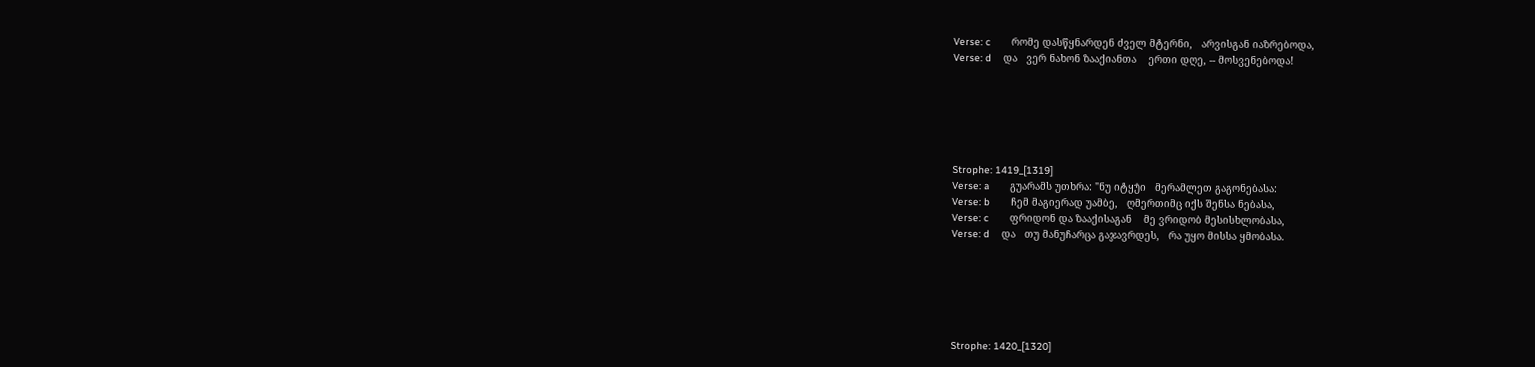Verse: c       რომე დასწყნარდენ ძველ მტერნი,   არვისგან იაზრებოდა,
Verse: d    და   ვერ ნახონ ზააქიანთა    ერთი დღე, -- მოსვენებოდა!






Strophe: 1419_[1319]
Verse: a       გუარამს უთხრა: "ნუ იტყუ̂ი   მერამლეთ გაგონებასა:
Verse: b       ჩემ მაგიერად უამბე,   ღმერთიმც იქს შენსა ნებასა,
Verse: c       ფრიდონ და ზააქისაგან    მე ვრიდობ მესისხლობასა,
Verse: d    და   თუ მანუჩარცა გაჯავრდეს,   რა უყო მისსა ყმობასა.






Strophe: 1420_[1320]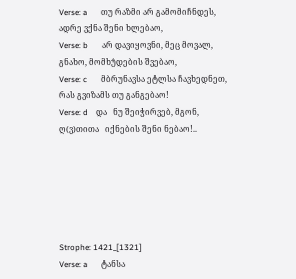Verse: a       თუ რაზმი არ გამომიჩნდეს,   ადრე ვქნა შენი ხლებაო,
Verse: b       არ დავიყოვნი, მეც მოვალ,   გნახო, მომხუ̂დების შვებაო,
Verse: c       მბრუნავსა ეტლსა ჩავხედნეთ,   რას გვიზამს თუ განგებაო!
Verse: d    და   ნუ შეიჭირვებ, მგონ, ღ(ვ)თითა   იქნების შენი ნებაო!..






Strophe: 1421_[1321]
Verse: a       ტანსა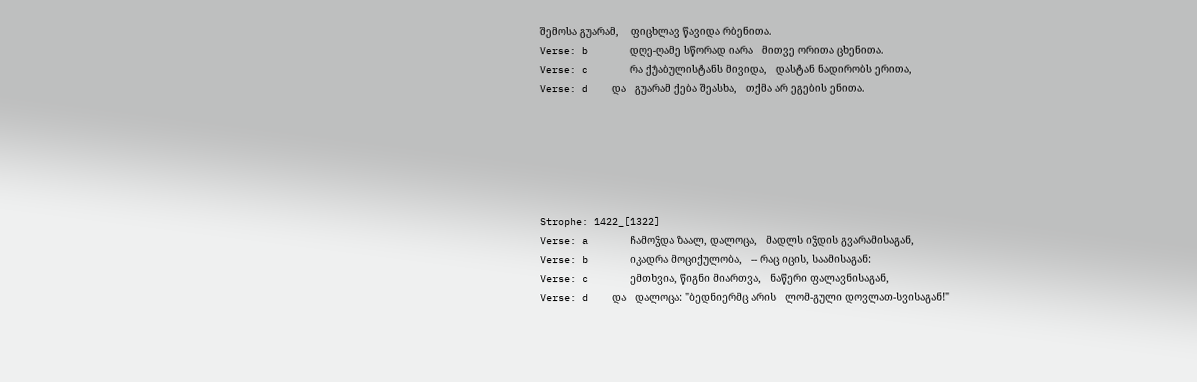შემოსა გუარამ,    ფიცხლავ წავიდა რბენითა.
Verse: b       დღე-ღამე სწორად იარა   მითვე ორითა ცხენითა.
Verse: c       რა ქუ̂აბულისტანს მივიდა,   დასტან ნადირობს ერითა,
Verse: d    და   გუარამ ქება შეასხა,   თქმა არ ეგების ენითა.






Strophe: 1422_[1322]
Verse: a       ჩამოჴდა ზაალ, დალოცა,   მადლს იჴდის გვარამისაგან,
Verse: b       იკადრა მოციქულობა,   -- რაც იცის, საამისაგან:
Verse: c       ემთხვია, წიგნი მიართვა,   ნაწერი ფალავნისაგან,
Verse: d    და   დალოცა: "ბედნიერმც არის   ლომ-გული დოვლათ-სვისაგან!"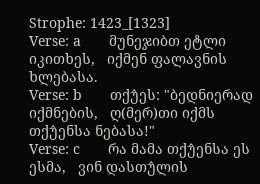Strophe: 1423_[1323]
Verse: a       მუნეჯიბთ ეტლი იკითხეს,   იქმენ ფალავნის ხლებასა.
Verse: b       თქუ̂ეს: "ბედნიერად იქმნების,   ღ(მერ)თი იქმს თქუ̂ენსა ნებასა!"
Verse: c       რა მამა თქუ̂ენსა ეს ესმა,   ვინ დასთუ̂ლის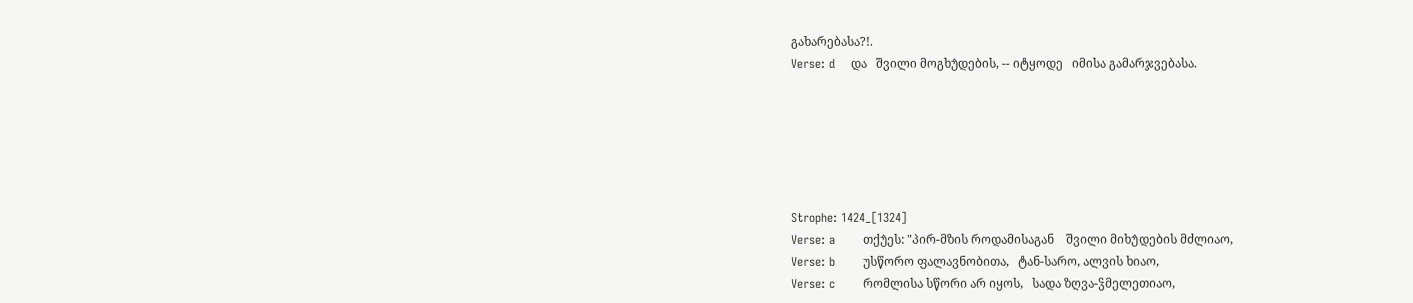გახარებასა?!.
Verse: d    და   შვილი მოგხუ̂დების, -- იტყოდე   იმისა გამარჯვებასა.






Strophe: 1424_[1324]
Verse: a       თქუ̂ეს: "პირ-მზის როდამისაგან    შვილი მიხუ̂დების მძლიაო,
Verse: b       უსწორო ფალავნობითა,   ტან-სარო, ალვის ხიაო,
Verse: c       რომლისა სწორი არ იყოს,   სადა ზღვა-ჴმელეთიაო,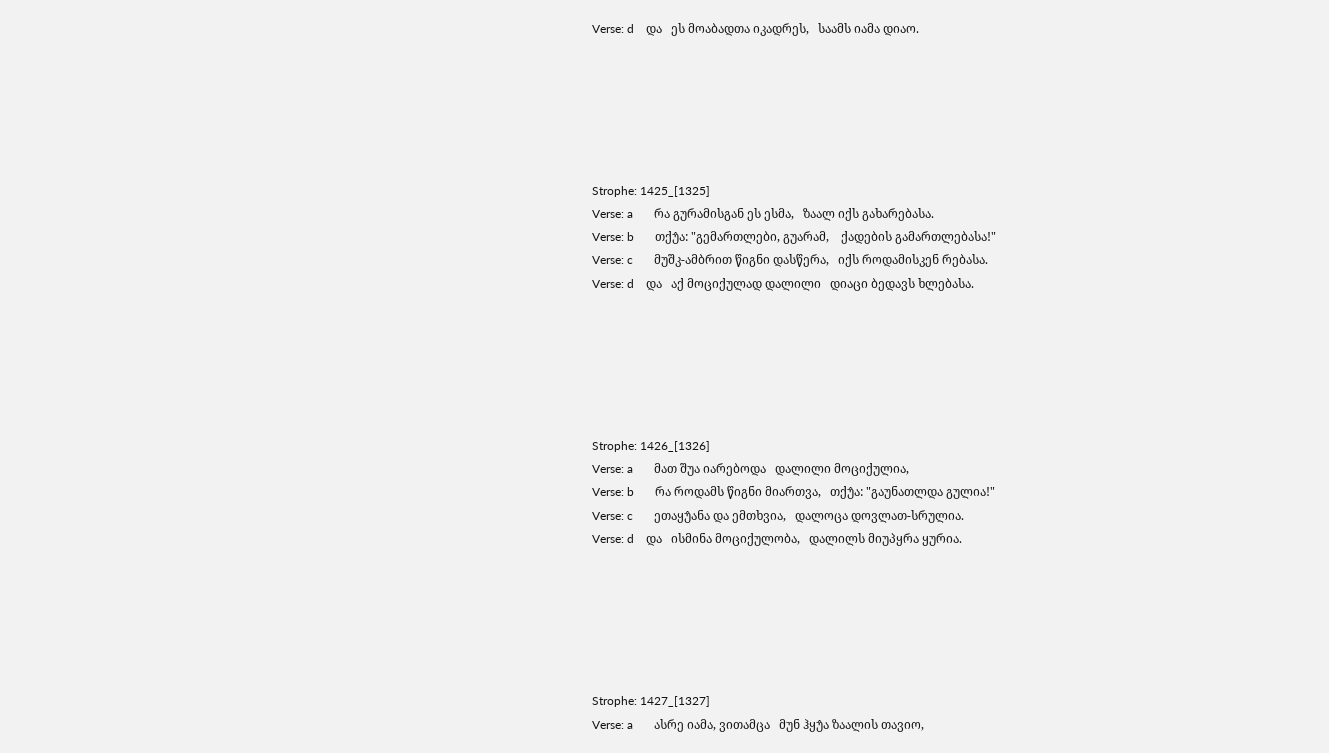Verse: d    და   ეს მოაბადთა იკადრეს,   საამს იამა დიაო.






Strophe: 1425_[1325]
Verse: a       რა გურამისგან ეს ესმა,   ზაალ იქს გახარებასა.
Verse: b       თქუ̂ა: "გემართლები, გუარამ,    ქადების გამართლებასა!"
Verse: c       მუშკ-ამბრით წიგნი დასწერა,   იქს როდამისკენ რებასა.
Verse: d    და   აქ მოციქულად დალილი   დიაცი ბედავს ხლებასა.






Strophe: 1426_[1326]
Verse: a       მათ შუა იარებოდა   დალილი მოციქულია,
Verse: b       რა როდამს წიგნი მიართვა,   თქუ̂ა: "გაუნათლდა გულია!"
Verse: c       ეთაყუ̂ანა და ემთხვია,   დალოცა დოვლათ-სრულია.
Verse: d    და   ისმინა მოციქულობა,   დალილს მიუპყრა ყურია.






Strophe: 1427_[1327]
Verse: a       ასრე იამა, ვითამცა   მუნ ჰყუ̂ა ზაალის თავიო,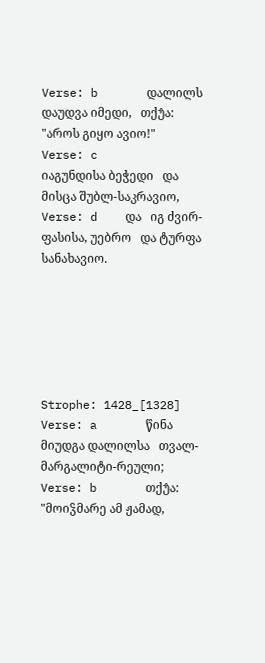Verse: b       დალილს დაუდვა იმედი,   თქუ̂ა: "აროს გიყო ავიო!"
Verse: c       იაგუნდისა ბეჭედი   და მისცა შუბლ-საკრავიო,
Verse: d    და   იგ ძვირ-ფასისა, უებრო   და ტურფა სანახავიო.






Strophe: 1428_[1328]
Verse: a       წინა მიუდგა დალილსა   თვალ-მარგალიტი-რეული;
Verse: b       თქუ̂ა: "მოიჴმარე ამ ჟამად,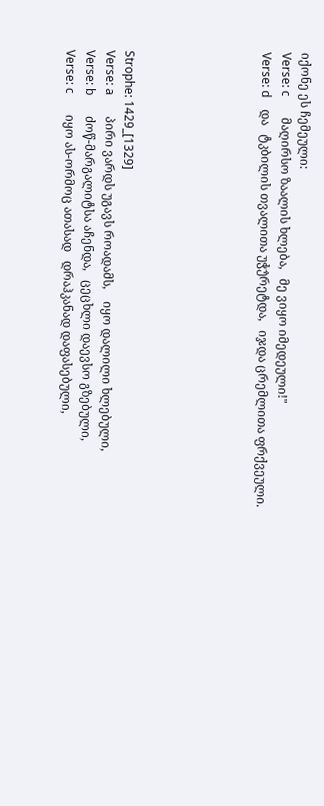იქონე ეს ჩემეული:
Verse: c       მაღირსო ზაალის ხლება,   მე ვიყო იმედეული!"
Verse: d    და   ტკბილის თვალითა უჭუ̂რეტდა,   იჯდა ცრემლითა ფრქვეული.






Strophe: 1429_[1329]
Verse: a       პირი ვარდს უგავს როადამს,    იყო დალილი ხლებული,
Verse: b       ძოწ-მარგალიტსა აჩენდა,   ცეცხლი დაევსო გზებული,
Verse: c       იყო ას-ორმოც ათასად   დრაჰკანად დაფასებული,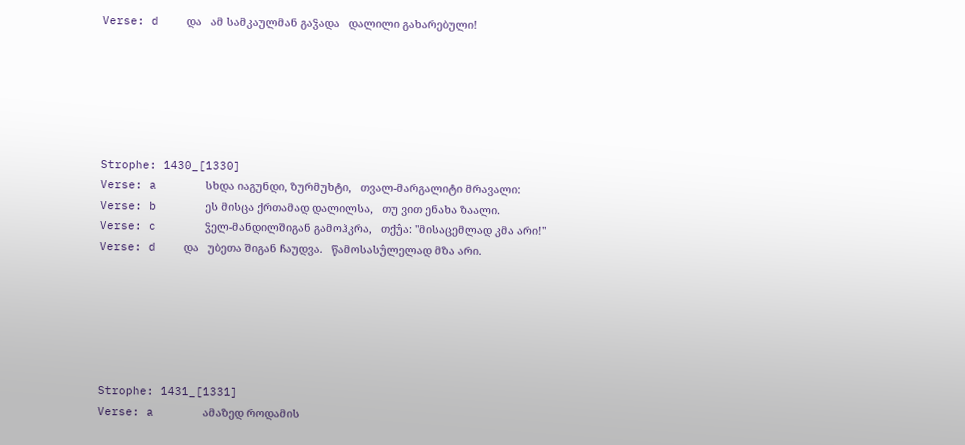Verse: d    და   ამ სამკაულმან გაჴადა   დალილი გახარებული!






Strophe: 1430_[1330]
Verse: a       სხდა იაგუნდი, ზურმუხტი,   თვალ-მარგალიტი მრავალი:
Verse: b       ეს მისცა ქრთამად დალილსა,   თუ ვით ენახა ზაალი.
Verse: c       ჴელ-მანდილშიგან გამოჰკრა,   თქუ̂ა: "მისაცემლად კმა არი!"
Verse: d    და   უბეთა შიგან ჩაუდვა.   წამოსასუ̂ლელად მზა არი.






Strophe: 1431_[1331]
Verse: a       ამაზედ როდამის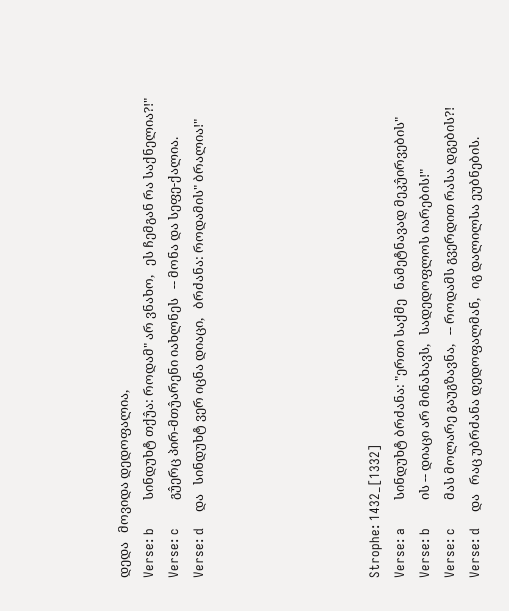დედა   მოვიდა დედოფალია,
Verse: b       სინდუხტ თქუ̂ა: როდამ" არ ვნახო,   ეს ჩემგან რა საქნელია?!"
Verse: c       გუ̂ერც პირ-მთუ̂არენი იახლნეს   -- მონა და სეფე-ქალია.
Verse: d    და   სინდუხტ ვერ იცნა დიაცი,   ბრძანა: როდამის" ბრალია!"






Strophe: 1432_[1332]
Verse: a       სინდუხტ ბრძანა: "ერთი საქმე   ნამეტნავად მეკუ̂ირვების"
Verse: b       ის -- დიაცი არ მინახავს,   სადედოფლოს იარების!"
Verse: c       მას მოლარე გაუგზავნა,   -- როდამს გვერდით რასა დგების?!
Verse: d    და   რაც უბრძანა დედოფალმან,   იგ დალილსა ეუბნების.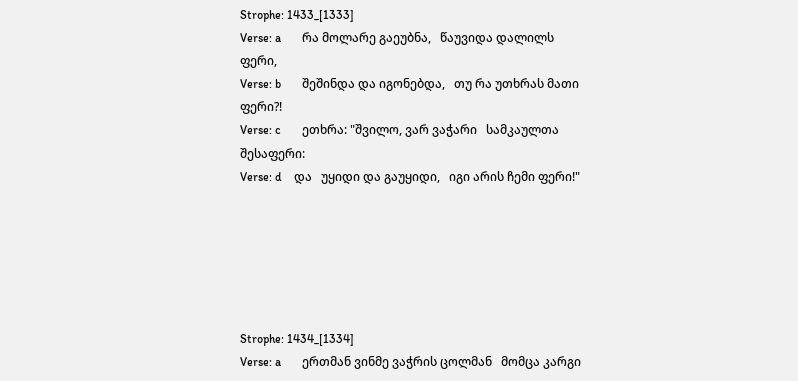Strophe: 1433_[1333]
Verse: a       რა მოლარე გაეუბნა,   წაუვიდა დალილს ფერი,
Verse: b       შეშინდა და იგონებდა,   თუ რა უთხრას მათი ფერი?!
Verse: c       ეთხრა: "შვილო, ვარ ვაჭარი   სამკაულთა შესაფერი:
Verse: d    და   უყიდი და გაუყიდი,   იგი არის ჩემი ფერი!"






Strophe: 1434_[1334]
Verse: a       ერთმან ვინმე ვაჭრის ცოლმან   მომცა კარგი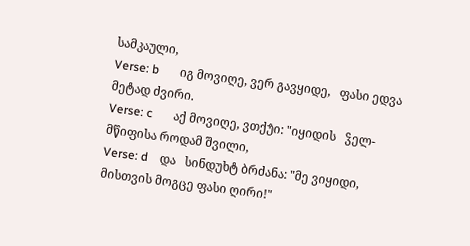სამკაული,
Verse: b       იგ მოვიღე, ვერ გავყიდე,   ფასი ედვა მეტად ძვირი.
Verse: c       აქ მოვიღე, ვთქუ̂ი: "იყიდის   ჴელ-მწიფისა როდამ შვილი,
Verse: d    და   სინდუხტ ბრძანა: "მე ვიყიდი,   მისთვის მოგცე ფასი ღირი!"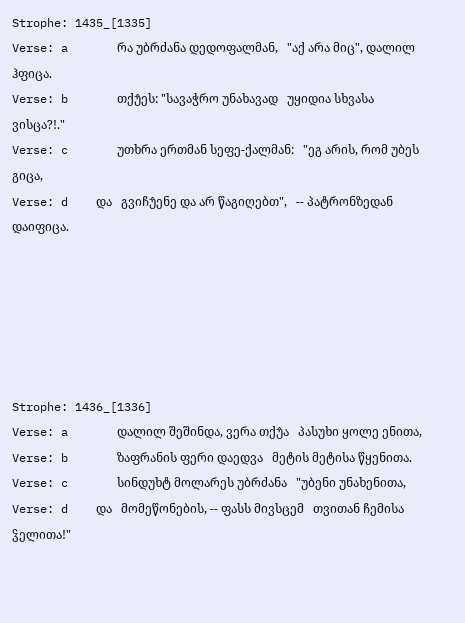Strophe: 1435_[1335]
Verse: a       რა უბრძანა დედოფალმან,   "აქ არა მიც", დალილ ჰფიცა.
Verse: b       თქუ̂ეს: "სავაჭრო უნახავად   უყიდია სხვასა ვისცა?!."
Verse: c       უთხრა ერთმან სეფე-ქალმან:   "ეგ არის, რომ უბეს გიცა,
Verse: d    და   გვიჩუ̂ენე და არ წაგიღებთ",   -- პატრონზედან დაიფიცა.






Strophe: 1436_[1336]
Verse: a       დალილ შეშინდა, ვერა თქუ̂ა   პასუხი ყოლე ენითა,
Verse: b       ზაფრანის ფერი დაედვა   მეტის მეტისა წყენითა.
Verse: c       სინდუხტ მოლარეს უბრძანა   "უბენი უნახენითა,
Verse: d    და   მომეწონების, -- ფასს მივსცემ   თვითან ჩემისა ჴელითა!"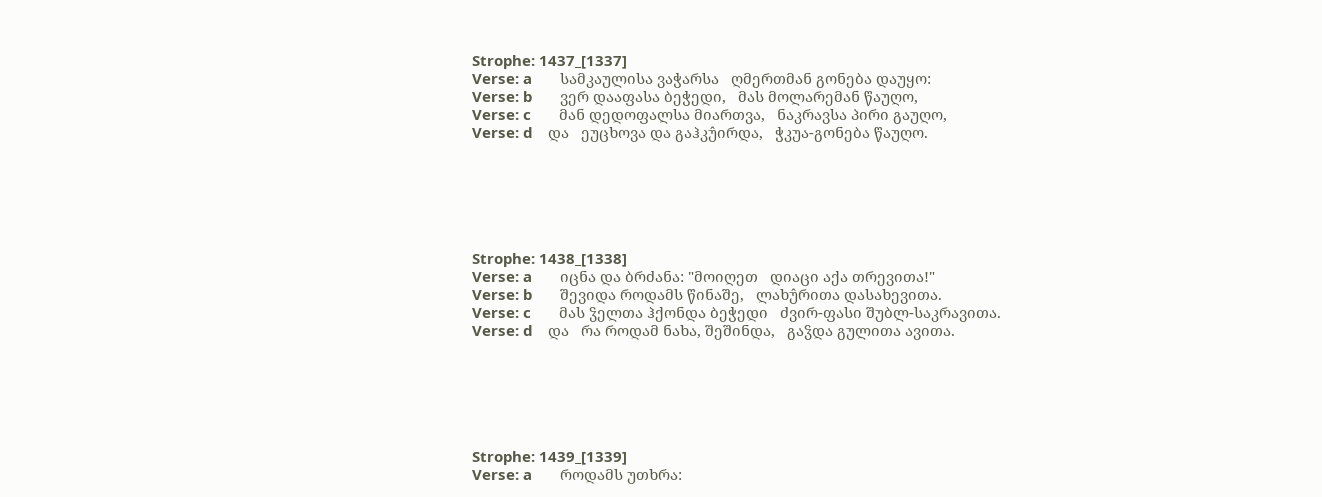Strophe: 1437_[1337]
Verse: a       სამკაულისა ვაჭარსა   ღმერთმან გონება დაუყო:
Verse: b       ვერ დააფასა ბეჭედი,   მას მოლარემან წაუღო,
Verse: c       მან დედოფალსა მიართვა,   ნაკრავსა პირი გაუღო,
Verse: d    და   ეუცხოვა და გაჰკუ̂ირდა,   ჭკუა-გონება წაუღო.






Strophe: 1438_[1338]
Verse: a       იცნა და ბრძანა: "მოიღეთ   დიაცი აქა თრევითა!"
Verse: b       შევიდა როდამს წინაშე,   ლახუ̂რითა დასახევითა.
Verse: c       მას ჴელთა ჰქონდა ბეჭედი   ძვირ-ფასი შუბლ-საკრავითა.
Verse: d    და   რა როდამ ნახა, შეშინდა,   გაჴდა გულითა ავითა.






Strophe: 1439_[1339]
Verse: a       როდამს უთხრა: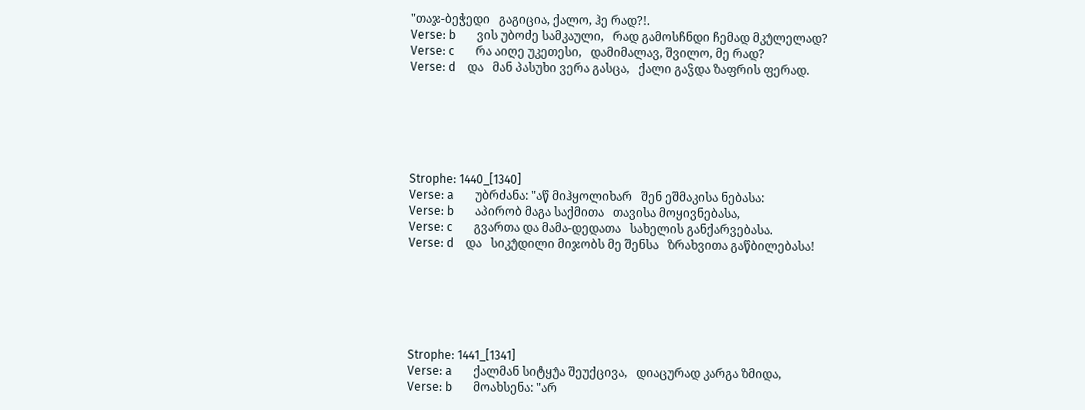"თაჯ-ბეჭედი   გაგიცია, ქალო, ჰე რად?!.
Verse: b       ვის უბოძე სამკაული,   რად გამოსჩნდი ჩემად მკუ̂ლელად?
Verse: c       რა აიღე უკეთესი,   დამიმალავ, შვილო, მე რად?
Verse: d    და   მან პასუხი ვერა გასცა,   ქალი გაჴდა ზაფრის ფერად.






Strophe: 1440_[1340]
Verse: a       უბრძანა: "აწ მიჰყოლიხარ   შენ ეშმაკისა ნებასა:
Verse: b       აპირობ მაგა საქმითა   თავისა მოყივნებასა,
Verse: c       გვართა და მამა-დედათა   სახელის განქარვებასა.
Verse: d    და   სიკუ̂დილი მიჯობს მე შენსა   ზრახვითა გაწბილებასა!






Strophe: 1441_[1341]
Verse: a       ქალმან სიტყუ̂ა შეუქცივა,   დიაცურად კარგა ზმიდა,
Verse: b       მოახსენა: "არ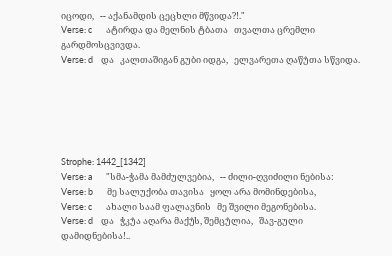იცოდი,   -- აქანამდის ცეცხლი მწვიდა?!."
Verse: c       ატირდა და მელნის ტბათა   თვალთა ცრემლი გარდმოსცვივდა.
Verse: d    და   კალთაშიგან გუბი იდგა,   ელვარეთა ღაწუ̂თა სწვიდა.






Strophe: 1442_[1342]
Verse: a       "სმა-ჭამა მამძულვებია,   -- ძილი-ღვიძილი ნებისა:
Verse: b       მე სალუქობა თავისა   ყოლ არა მომინდებისა,
Verse: c       ახალი საამ ფალავნის   მე შვილი მეგონებისა.
Verse: d    და   ჭკუ̂ა აღარა მაქუ̂ს, შემცუ̂ლია,   შავ-გული დამიდნებისა!..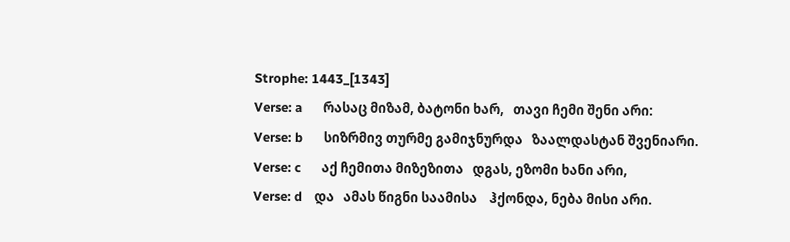Strophe: 1443_[1343]
Verse: a       რასაც მიზამ, ბატონი ხარ,   თავი ჩემი შენი არი:
Verse: b       სიზრმივ თურმე გამიჯნურდა   ზაალდასტან შვენიარი.
Verse: c       აქ ჩემითა მიზეზითა   დგას, ეზომი ხანი არი,
Verse: d    და   ამას წიგნი საამისა    ჰქონდა, ნება მისი არი.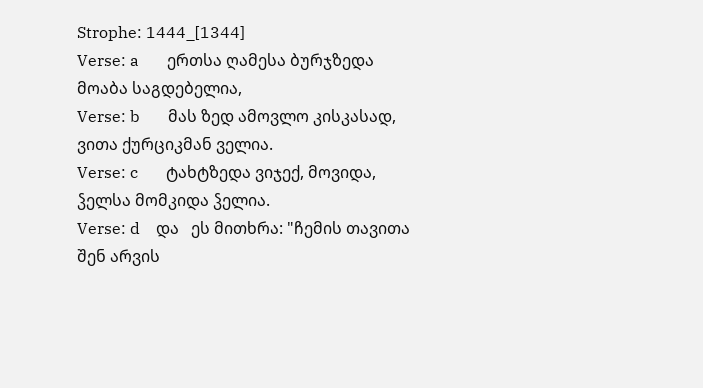Strophe: 1444_[1344]
Verse: a       ერთსა ღამესა ბურჯზედა   მოაბა საგდებელია,
Verse: b       მას ზედ ამოვლო კისკასად,   ვითა ქურციკმან ველია.
Verse: c       ტახტზედა ვიჯექ, მოვიდა,   ჴელსა მომკიდა ჴელია.
Verse: d    და   ეს მითხრა: "ჩემის თავითა   შენ არვის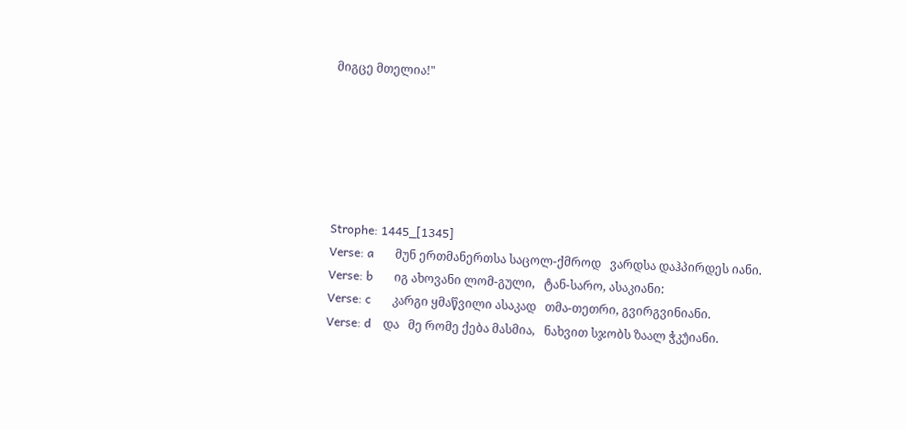მიგცე მთელია!"






Strophe: 1445_[1345]
Verse: a       მუნ ერთმანერთსა საცოლ-ქმროდ   ვარდსა დაჰპირდეს იანი.
Verse: b       იგ ახოვანი ლომ-გული,   ტან-სარო, ასაკიანი:
Verse: c       კარგი ყმაწვილი ასაკად   თმა-თეთრი, გვირგვინიანი.
Verse: d    და   მე რომე ქება მასმია,   ნახვით სჯობს ზაალ ჭკუ̂იანი.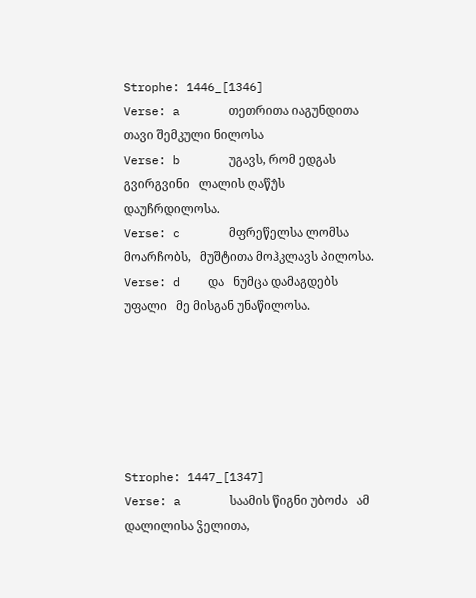Strophe: 1446_[1346]
Verse: a       თეთრითა იაგუნდითა   თავი შემკული ნილოსა
Verse: b       უგავს, რომ ედგას გვირგვინი   ლალის ღაწუ̂ს დაუჩრდილოსა.
Verse: c       მფრეწელსა ლომსა მოარჩობს,   მუშტითა მოჰკლავს პილოსა.
Verse: d    და   ნუმცა დამაგდებს უფალი   მე მისგან უნაწილოსა.






Strophe: 1447_[1347]
Verse: a       საამის წიგნი უბოძა   ამ დალილისა ჴელითა,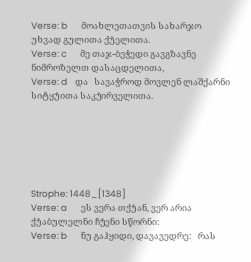Verse: b       მოახლეთათვის სახარჯო   უხვად გულითა ქუ̂ელითა.
Verse: c       მე თაჯ-ბეჭედი გავგზავნე   ნიმროზელთ დასაცდელითა,
Verse: d    და   სავაჭროდ მოვლენ ლაშქარნი   სიტყუ̂ითა საკუ̂ირველითა.






Strophe: 1448_[1348]
Verse: a       ეს ვერა თქუ̂ან, ვერ არია   ქუ̂აბულელნი ჩუ̂ენი სწორნი:
Verse: b       ნუ გაჰყიდი, დავავედრე:   რას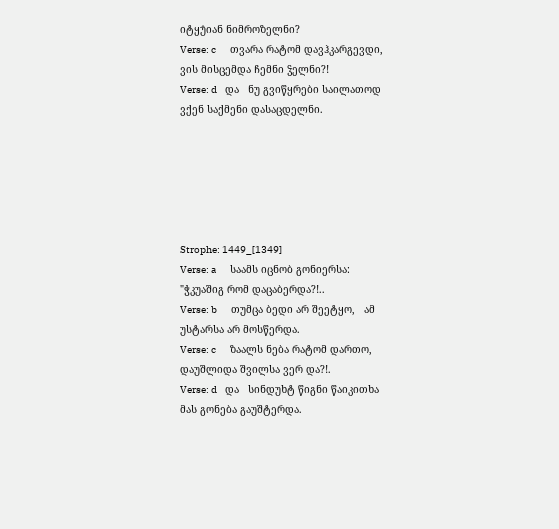იტყუ̂იან ნიმროზელნი?
Verse: c       თვარა რატომ დავჰკარგევდი,   ვის მისცემდა ჩემნი ჴელნი?!
Verse: d    და   ნუ გვიწყრები საილათოდ   ვქენ საქმენი დასაცდელნი.






Strophe: 1449_[1349]
Verse: a       საამს იცნობ გონიერსა:   "ჭკუაშიგ რომ დაცაბერდა?!..
Verse: b       თუმცა ბედი არ შეეტყო,   ამ უსტარსა არ მოსწერდა.
Verse: c       ზაალს ნება რატომ დართო,   დაუშლიდა შვილსა ვერ და?!.
Verse: d    და   სინდუხტ წიგნი წაიკითხა   მას გონება გაუშტერდა.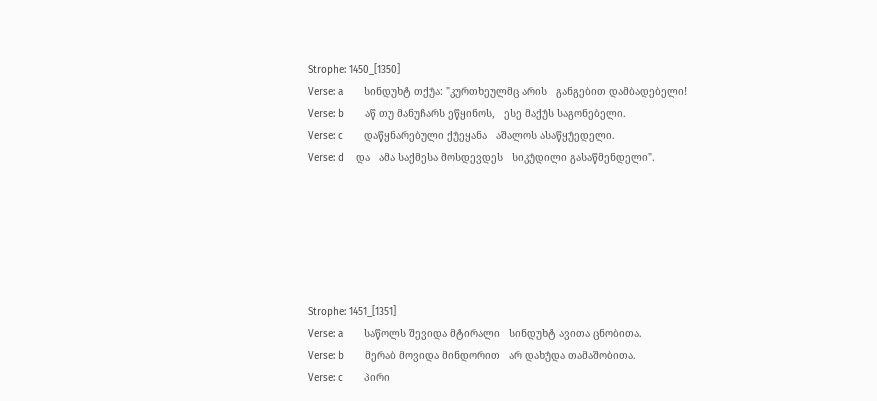Strophe: 1450_[1350]
Verse: a       სინდუხტ თქუ̂ა: "კურთხეულმც არის   განგებით დამბადებელი!
Verse: b       აწ თუ მანუჩარს ეწყინოს,   ესე მაქუ̂ს საგონებელი.
Verse: c       დაწყნარებული ქუ̂ეყანა   აშალოს ასაწყუ̂ედელი.
Verse: d    და   ამა საქმესა მოსდევდეს   სიკუ̂დილი გასაწმენდელი".






Strophe: 1451_[1351]
Verse: a       საწოლს შევიდა მტირალი   სინდუხტ ავითა ცნობითა.
Verse: b       მერაბ მოვიდა მინდორით   არ დახუ̂და თამაშობითა.
Verse: c       პირი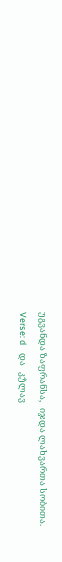უგვანდა ზაფრანსა,   იჯდა ლახვართა სობითა.
Verse: d    და   კუ̂ლავ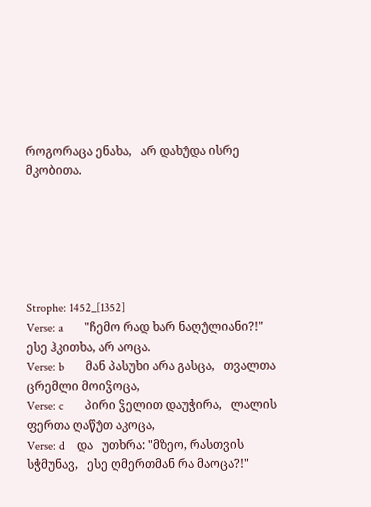როგორაცა ენახა,   არ დახუ̂და ისრე მკობითა.






Strophe: 1452_[1352]
Verse: a       "ჩემო რად ხარ ნაღუ̂ლიანი?!"   ესე ჰკითხა, არ აოცა.
Verse: b       მან პასუხი არა გასცა,   თვალთა ცრემლი მოიჴოცა,
Verse: c       პირი ჴელით დაუჭირა,   ლალის ფერთა ღაწუ̂თ აკოცა,
Verse: d    და   უთხრა: "მზეო, რასთვის სჭმუნავ,   ესე ღმერთმან რა მაოცა?!"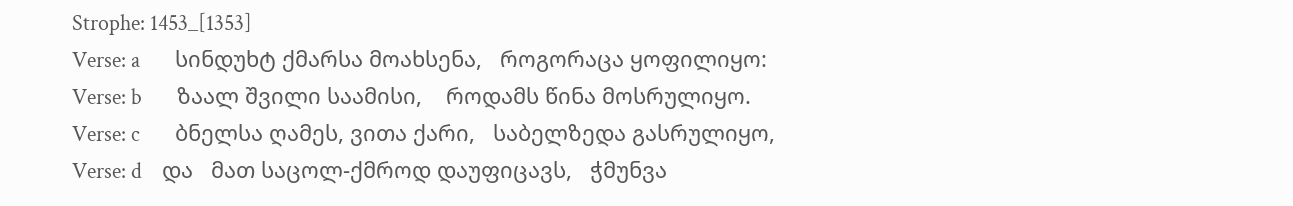Strophe: 1453_[1353]
Verse: a       სინდუხტ ქმარსა მოახსენა,   როგორაცა ყოფილიყო:
Verse: b       ზაალ შვილი საამისი,    როდამს წინა მოსრულიყო.
Verse: c       ბნელსა ღამეს, ვითა ქარი,   საბელზედა გასრულიყო,
Verse: d    და   მათ საცოლ-ქმროდ დაუფიცავს,   ჭმუნვა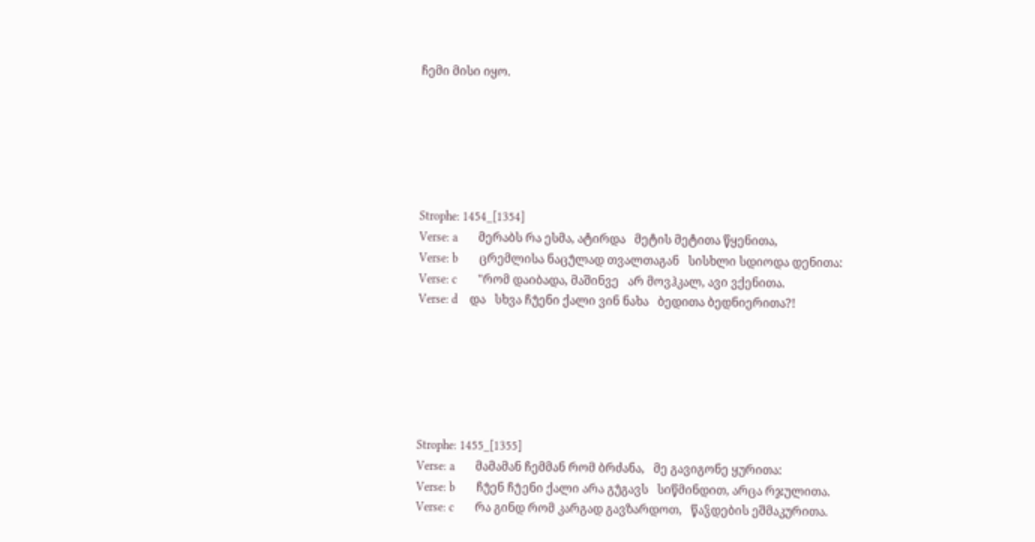ჩემი მისი იყო.






Strophe: 1454_[1354]
Verse: a       მერაბს რა ესმა, ატირდა   მეტის მეტითა წყენითა,
Verse: b       ცრემლისა ნაცუ̂ლად თვალთაგან   სისხლი სდიოდა დენითა:
Verse: c       "რომ დაიბადა, მაშინვე   არ მოვჰკალ, ავი ვქენითა.
Verse: d    და   სხვა ჩუ̂ენი ქალი ვინ ნახა   ბედითა ბედნიერითა?!






Strophe: 1455_[1355]
Verse: a       მამამან ჩემმან რომ ბრძანა,   მე გავიგონე ყურითა:
Verse: b       ჩუ̂ენ ჩუ̂ენი ქალი არა გუ̂გავს   სიწმინდით, არცა რჯულითა.
Verse: c       რა გინდ რომ კარგად გავზარდოთ,   წაჴდების ეშმაკურითა.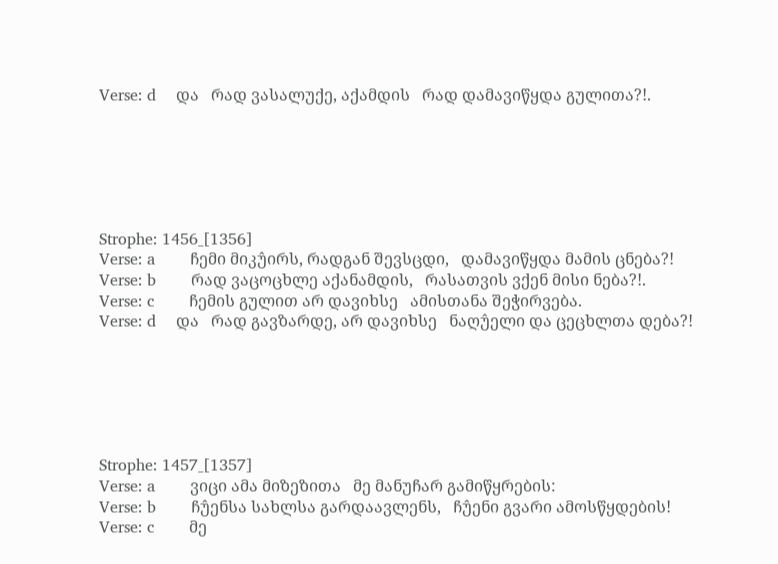Verse: d    და   რად ვასალუქე, აქამდის   რად დამავიწყდა გულითა?!.






Strophe: 1456_[1356]
Verse: a       ჩემი მიკუ̂ირს, რადგან შევსცდი,   დამავიწყდა მამის ცნება?!
Verse: b       რად ვაცოცხლე აქანამდის,   რასათვის ვქენ მისი ნება?!.
Verse: c       ჩემის გულით არ დავიხსე   ამისთანა შეჭირვება.
Verse: d    და   რად გავზარდე, არ დავიხსე   ნაღუ̂ელი და ცეცხლთა დება?!






Strophe: 1457_[1357]
Verse: a       ვიცი ამა მიზეზითა   მე მანუჩარ გამიწყრების:
Verse: b       ჩუ̂ენსა სახლსა გარდაავლენს,   ჩუ̂ენი გვარი ამოსწყდების!
Verse: c       მე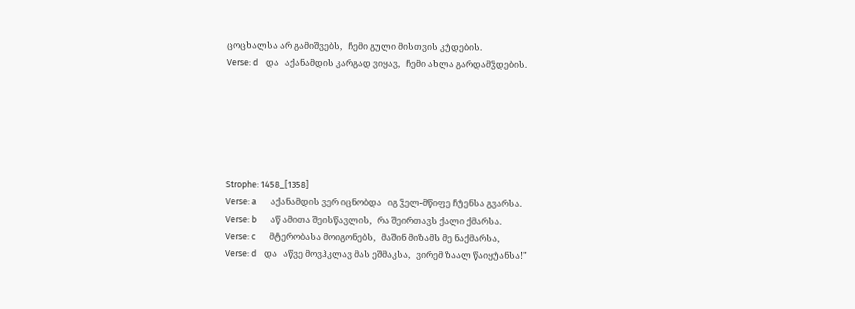ცოცხალსა არ გამიშვებს,   ჩემი გული მისთვის კუ̂დების.
Verse: d    და   აქანამდის კარგად ვიყავ,   ჩემი ახლა გარდამჴდების.






Strophe: 1458_[1358]
Verse: a       აქანამდის ვერ იცნობდა   იგ ჴელ-მწიფე ჩუ̂ენსა გვარსა.
Verse: b       აწ ამითა შეისწავლის,   რა შეირთავს ქალი ქმარსა.
Verse: c       მტერობასა მოიგონებს,   მაშინ მიზამს მე ნაქმარსა,
Verse: d    და   აწვე მოვჰკლავ მას ეშმაკსა,   ვირემ ზაალ წაიყუ̂ანსა!"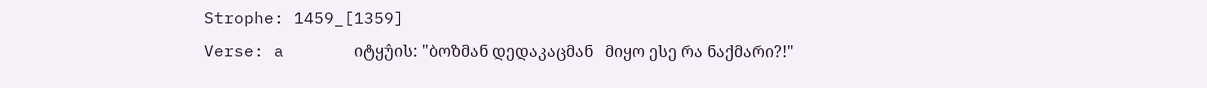Strophe: 1459_[1359]
Verse: a       იტყუ̂ის: "ბოზმან დედაკაცმან   მიყო ესე რა ნაქმარი?!"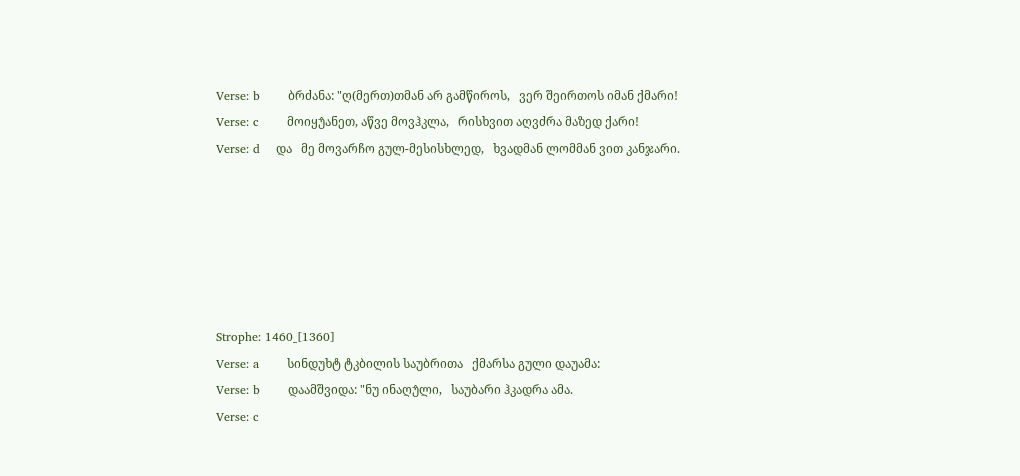Verse: b       ბრძანა: "ღ(მერთ)თმან არ გამწიროს,   ვერ შეირთოს იმან ქმარი!
Verse: c       მოიყუ̂ანეთ, აწვე მოვჰკლა,   რისხვით აღვძრა მაზედ ქარი!
Verse: d    და   მე მოვარჩო გულ-მესისხლედ,   ხვადმან ლომმან ვით კანჯარი.






Strophe: 1460_[1360]
Verse: a       სინდუხტ ტკბილის საუბრითა   ქმარსა გული დაუამა:
Verse: b       დაამშვიდა: "ნუ ინაღუ̂ლი,   საუბარი ჰკადრა ამა.
Verse: c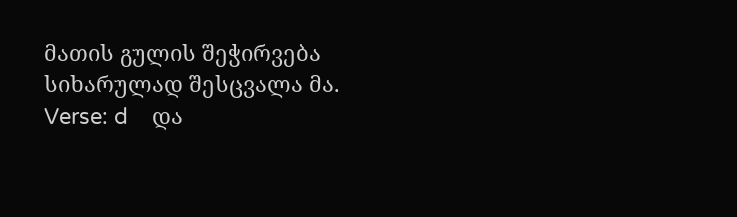მათის გულის შეჭირვება   სიხარულად შესცვალა მა.
Verse: d    და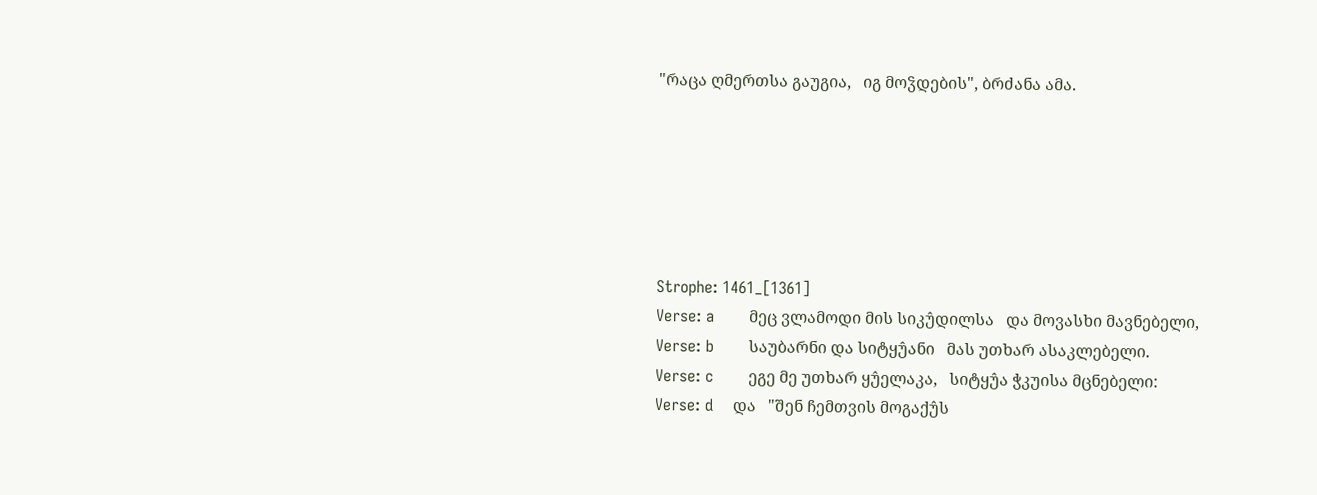"რაცა ღმერთსა გაუგია,   იგ მოჴდების", ბრძანა ამა.






Strophe: 1461_[1361]
Verse: a       მეც ვლამოდი მის სიკუ̂დილსა   და მოვასხი მავნებელი,
Verse: b       საუბარნი და სიტყუ̂ანი   მას უთხარ ასაკლებელი.
Verse: c       ეგე მე უთხარ ყუ̂ელაკა,   სიტყუ̂ა ჭკუისა მცნებელი:
Verse: d    და   "შენ ჩემთვის მოგაქუ̂ს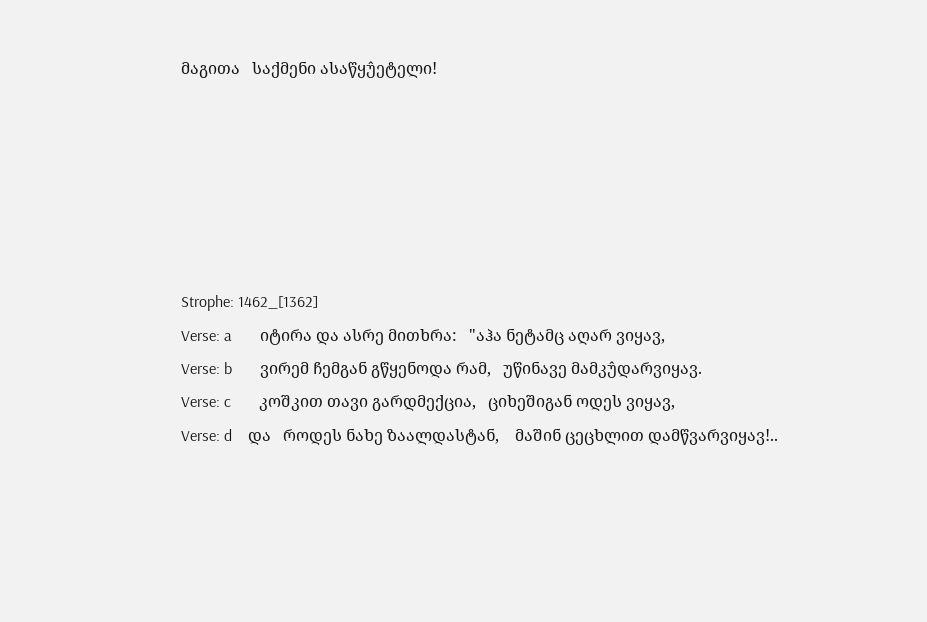მაგითა   საქმენი ასაწყუ̂ეტელი!






Strophe: 1462_[1362]
Verse: a       იტირა და ასრე მითხრა:   "აჰა ნეტამც აღარ ვიყავ,
Verse: b       ვირემ ჩემგან გწყენოდა რამ,   უწინავე მამკუ̂დარვიყავ.
Verse: c       კოშკით თავი გარდმექცია,   ციხეშიგან ოდეს ვიყავ,
Verse: d    და   როდეს ნახე ზაალდასტან,    მაშინ ცეცხლით დამწვარვიყავ!..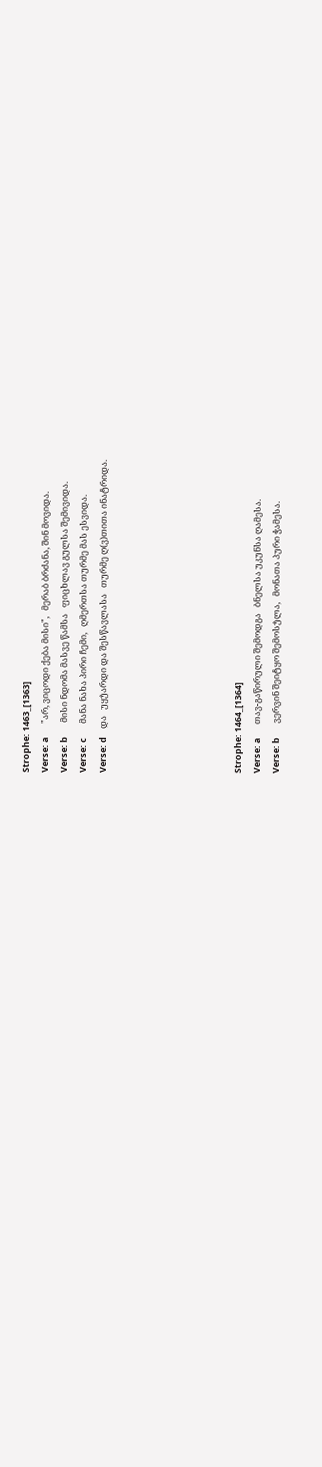Strophe: 1463_[1363]
Verse: a       "არ, ვიცოდი ქება მისი",   მერაბ ბრძანა, შინ მოვიდა.
Verse: b       მისი ნდომა მასვე წამსა   ფიცხლავ გულსა შემივიდა.
Verse: c       მანა ნახა პირი ჩემი,   ღმერთსა თურმე მას ესვიდა.
Verse: d    და   უყუ̂არდი და შესწავლასა   თურმე ღ(ვ)თითა ინატრიდა.






Strophe: 1464_[1364]
Verse: a       თავ-გაწირული შემოდგა   ბნელსა უკუნსა ღამესა.
Verse: b       ვერვინ შეიტყო შემოსუ̂ლა,   მონათა პური ჭამესა.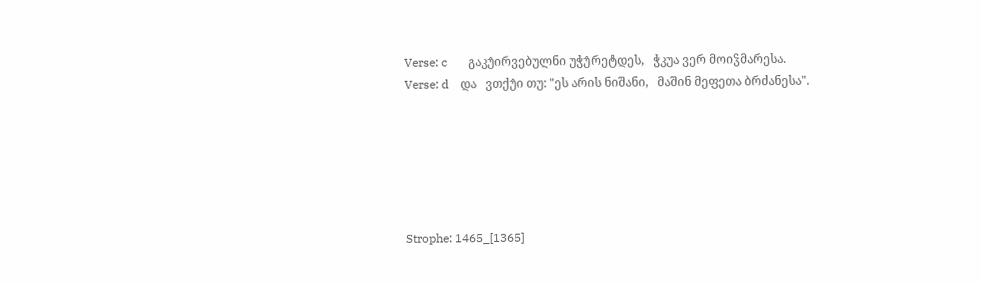Verse: c       გაკუ̂ირვებულნი უჭუ̂რეტდეს,   ჭკუა ვერ მოიჴმარესა.
Verse: d    და   ვთქუ̂ი თუ: "ეს არის ნიშანი,   მაშინ მეფეთა ბრძანესა".






Strophe: 1465_[1365]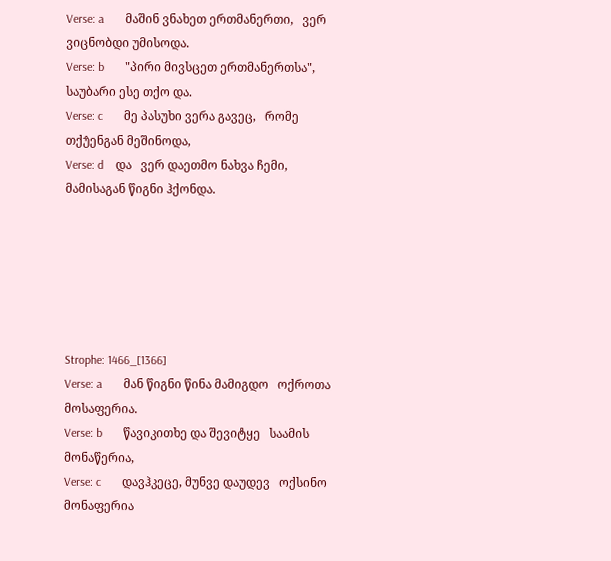Verse: a       მაშინ ვნახეთ ერთმანერთი,   ვერ ვიცნობდი უმისოდა.
Verse: b       "პირი მივსცეთ ერთმანერთსა",   საუბარი ესე თქო და.
Verse: c       მე პასუხი ვერა გავეც,   რომე თქუ̂ენგან მეშინოდა,
Verse: d    და   ვერ დაეთმო ნახვა ჩემი,   მამისაგან წიგნი ჰქონდა.






Strophe: 1466_[1366]
Verse: a       მან წიგნი წინა მამიგდო   ოქროთა მოსაფერია.
Verse: b       წავიკითხე და შევიტყე   საამის მონაწერია,
Verse: c       დავჰკეცე, მუნვე დაუდევ   ოქსინო მონაფერია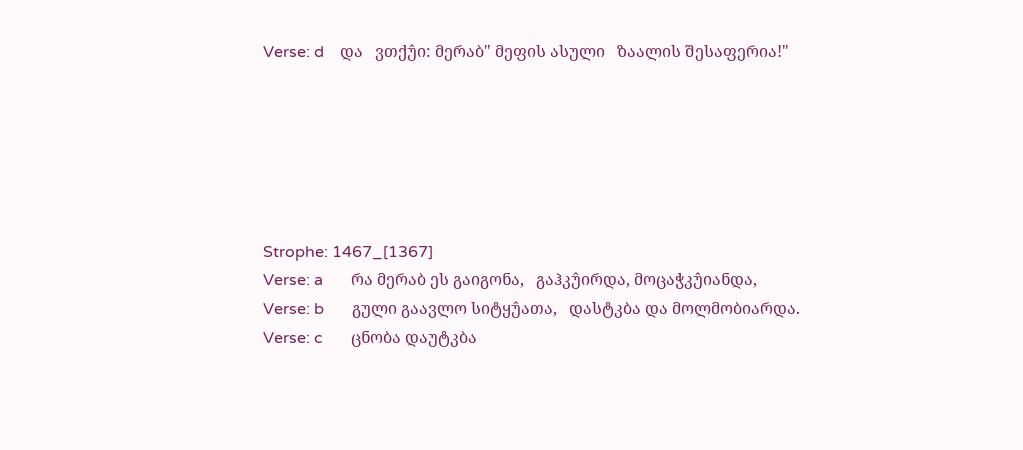Verse: d    და   ვთქუ̂ი: მერაბ" მეფის ასული   ზაალის შესაფერია!"






Strophe: 1467_[1367]
Verse: a       რა მერაბ ეს გაიგონა,   გაჰკუ̂ირდა, მოცაჭკუ̂იანდა,
Verse: b       გული გაავლო სიტყუ̂ათა,   დასტკბა და მოლმობიარდა.
Verse: c       ცნობა დაუტკბა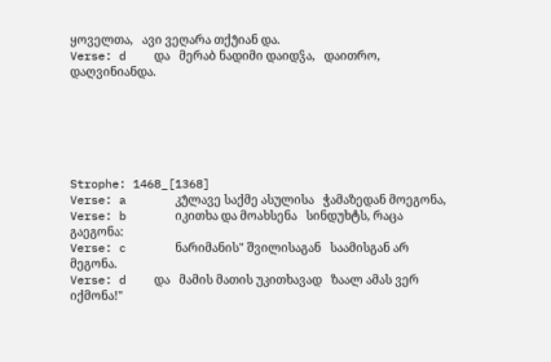ყოველთა,   ავი ვეღარა თქუ̂იან და.
Verse: d    და   მერაბ ნადიმი დაიდჴა,   დაითრო, დაღვინიანდა.






Strophe: 1468_[1368]
Verse: a       კუ̂ლავე საქმე ასულისა   ჭამაზედან მოეგონა,
Verse: b       იკითხა და მოახსენა   სინდუხტს, რაცა გაეგონა:
Verse: c       ნარიმანის" შვილისაგან   საამისგან არ მეგონა.
Verse: d    და   მამის მათის უკითხავად   ზაალ ამას ვერ იქმონა!"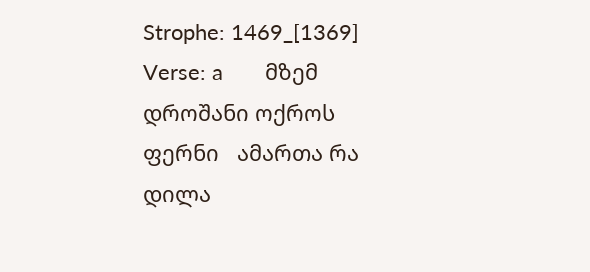Strophe: 1469_[1369]
Verse: a       მზემ დროშანი ოქროს ფერნი   ამართა რა დილა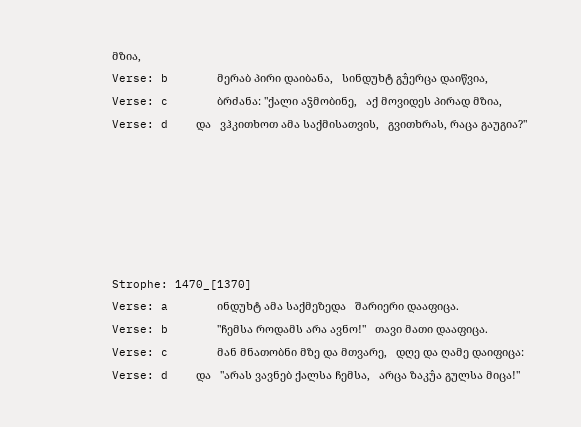მზია,
Verse: b       მერაბ პირი დაიბანა,   სინდუხტ გუ̂ერცა დაიწვია,
Verse: c       ბრძანა: "ქალი აჴმობინე,   აქ მოვიდეს პირად მზია,
Verse: d    და   ვჰკითხოთ ამა საქმისათვის,   გვითხრას, რაცა გაუგია?"






Strophe: 1470_[1370]
Verse: a       ინდუხტ ამა საქმეზედა   შარიერი დააფიცა.
Verse: b       "ჩემსა როდამს არა ავნო!"   თავი მათი დააფიცა.
Verse: c       მან მნათობნი მზე და მთვარე,   დღე და ღამე დაიფიცა:
Verse: d    და   "არას ვავნებ ქალსა ჩემსა,   არცა ზაკუ̂ა გულსა მიცა!"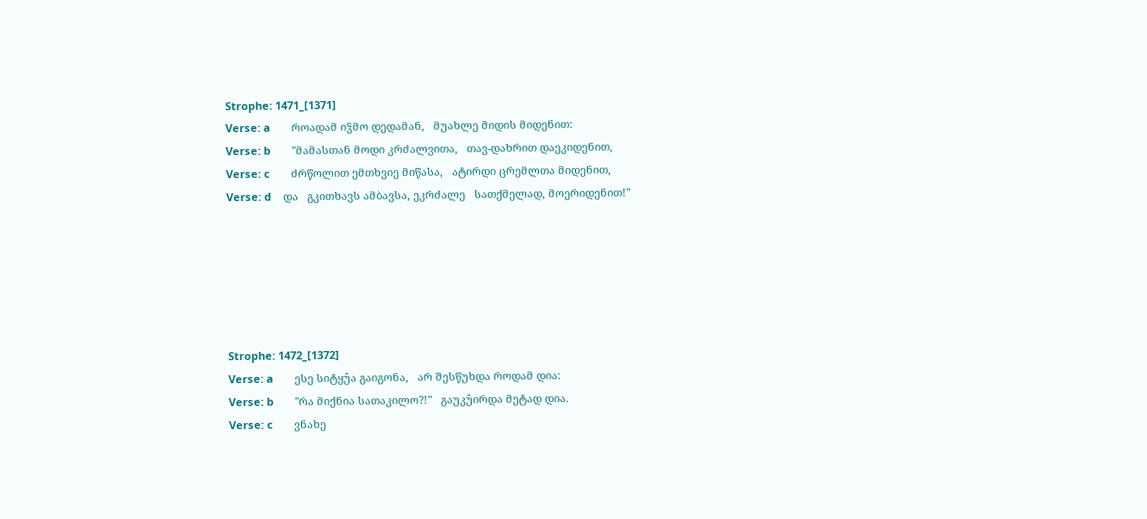Strophe: 1471_[1371]
Verse: a       როადამ იჴმო დედამან,   მუახლე მიდის მიდენით:
Verse: b       "მამასთან მოდი კრძალვითა,   თავ-დახრით დაეკიდენით,
Verse: c       ძრწოლით ემთხვიე მიწასა,   ატირდი ცრემლთა მიდენით,
Verse: d    და   გკითხავს ამბავსა, ეკრძალე   სათქმელად, მოერიდენით!"






Strophe: 1472_[1372]
Verse: a       ესე სიტყუ̂ა გაიგონა,   არ შესწუხდა როდამ დია:
Verse: b       "რა მიქნია სათაკილო?!"   გაუკუ̂ირდა მეტად დია.
Verse: c       ვნახე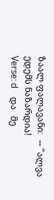ზაალ ფალავანი:   -- "ალვა ედემს ნაზარდია!
Verse: d    და   მე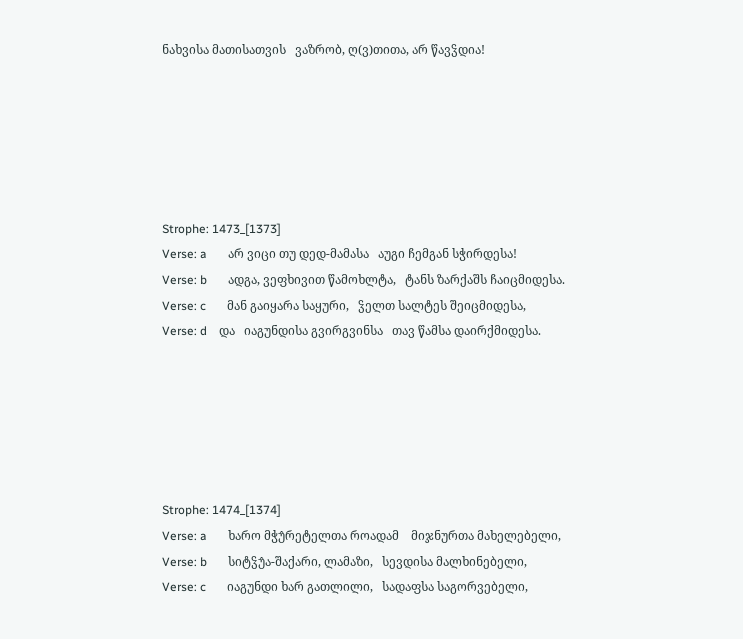ნახვისა მათისათვის   ვაზრობ, ღ(ვ)თითა, არ წავჴდია!






Strophe: 1473_[1373]
Verse: a       არ ვიცი თუ დედ-მამასა   აუგი ჩემგან სჭირდესა!
Verse: b       ადგა, ვეფხივით წამოხლტა,   ტანს ზარქაშს ჩაიცმიდესა.
Verse: c       მან გაიყარა საყური,   ჴელთ სალტეს შეიცმიდესა,
Verse: d    და   იაგუნდისა გვირგვინსა   თავ წამსა დაირქმიდესა.






Strophe: 1474_[1374]
Verse: a       ხარო მჭუ̂რეტელთა როადამ    მიჯნურთა მახელებელი,
Verse: b       სიტჴუ̂ა-შაქარი, ლამაზი,   სევდისა მალხინებელი,
Verse: c       იაგუნდი ხარ გათლილი,   სადაფსა საგორვებელი,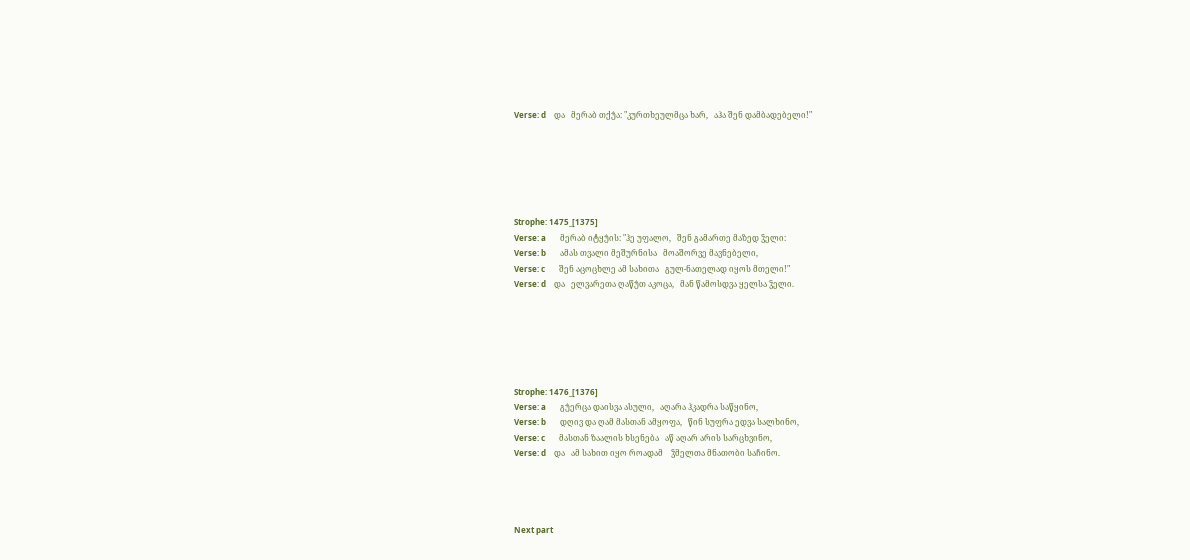Verse: d    და   მერაბ თქუ̂ა: "კურთხეულმცა ხარ,   აჰა შენ დამბადებელი!"






Strophe: 1475_[1375]
Verse: a       მერაბ იტყუ̂ის: "ჰე უფალო,   შენ გამართე მაზედ ჴელი:
Verse: b       ამას თვალი მეშურნისა   მოაშორვე მავნებელი,
Verse: c       შენ აცოცხლე ამ სახითა   გულ-ნათელად იყოს მთელი!"
Verse: d    და   ელვარეთა ღაწუ̂თ აკოცა,   მან წამოსდვა ყელსა ჴელი.






Strophe: 1476_[1376]
Verse: a       გუ̂ერცა დაისვა ასული,   აღარა ჰკადრა საწყინო,
Verse: b       დღივ და ღამ მასთან ამყოფა,   წინ სუფრა ედვა სალხინო,
Verse: c       მასთან ზაალის ხსენება   აწ აღარ არის სარცხვინო,
Verse: d    და   ამ სახით იყო როადამ    ჴმელთა მნათობი საჩინო.




Next part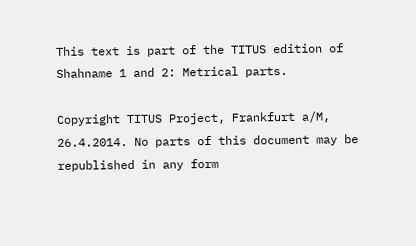This text is part of the TITUS edition of Shahname 1 and 2: Metrical parts.

Copyright TITUS Project, Frankfurt a/M, 26.4.2014. No parts of this document may be republished in any form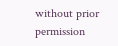without prior permission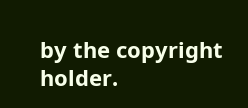by the copyright holder.